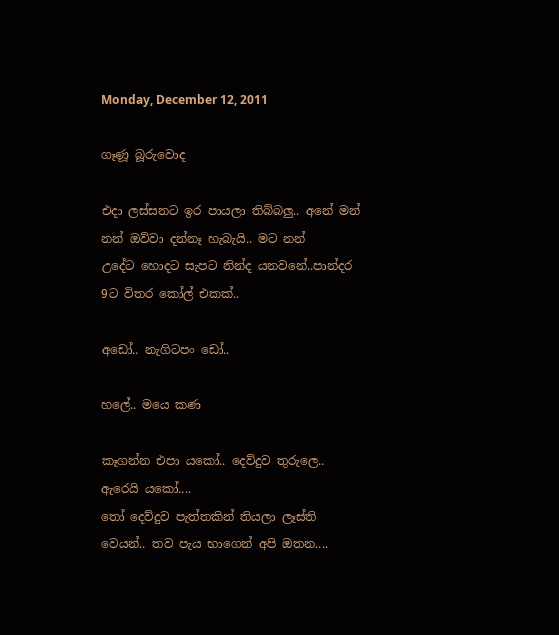Monday, December 12, 2011

ගෑණූ බූරුවොද

එදා ලස්සනට ඉර පායලා තිබ්බලු.. අනේ මන් නන් ඔව්වා දන්නෑ හැබැයි.. මට නන් උදේට ‍හොදට සැපට නින්ද යනවනේ..පාන්දර 9ට විතර කෝල් එකක්..

අඩෝ.. නැගිටපං ඩෝ..

හලේ.. මයෙ කණ

කෑගන්න එපා යකෝ.. දෙව්දුව තුරුලෙ.. ඇරෙයි යකෝ....
තෝ දෙව්දුව පැත්තකින් තියලා ලෑස්ති වෙයන්.. තව පැය භාගෙන් අපි ඔතන....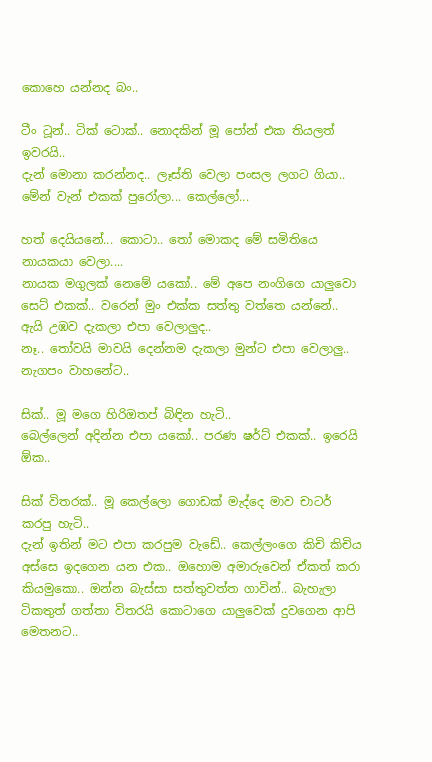කොහෙ යන්නද බං..

ටීං ටූන්.. ටික් ටොක්.. නොදකින් මූ පෝන් එක තියලත් ඉවරයි..
දැන් මොනා කරන්නද.. ලෑස්ති වෙලා පංසල ලගට ගියා..
මේන් වැන් එකක් පුරෝලා... කෙල්ලෝ...

හත් දෙයියනේ... කොටා.. තෝ මොකද මේ සමිතියෙ නායකයා වෙලා....
නායක මගුලක් නෙමේ යකෝ.. මේ අපෙ නංගිගෙ යාලුවො සෙට් එකක්.. වරෙන් මුං එක්ක සත්තු වත්තෙ යන්නේ..
ඇයි උඹව දැකලා එපා වෙලාලුද..
නෑ.. තෝවයි මාවයි දෙන්නම දැකලා මුන්ට එපා වෙලාලු.. නැගපං වාහනේට..

සික්.. මූ මගෙ හිරිඔතප් බිඳින හැටි..
බෙල්ලෙන් අදින්න එපා යකෝ.. පරණ ෂර්ට් එකක්.. ඉරෙයි ඕක..

සික් විතරක්.. මූ කෙල්ලො ගොඩක් මැද්දෙ මාව චාටර් කරපු හැටි..
දැන් ඉතින් මට එපා කරපුම වැඩේ.. කෙල්ලංගෙ කිචි කිචිය අස්සෙ ඉදගෙන යන එක.. ඔහොම අමාරුවෙන් ඒකත් කරා කියමුකො.. ඔන්න බැස්සා සත්තුවත්ත ගාවින්.. බැහැලා ටිකතුත් ගත්තා විතරයි කොටාගෙ යාලුවෙක් දුවගෙන ආපි මෙතනට..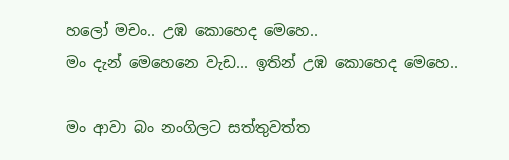හලෝ මචං.. උඹ කොහෙද මෙහෙ..
මං දැන් මෙහෙනෙ වැඩ... ඉතින් උඹ කොහෙද මෙහෙ..

මං ආවා බං නංගිලට සත්තුවත්ත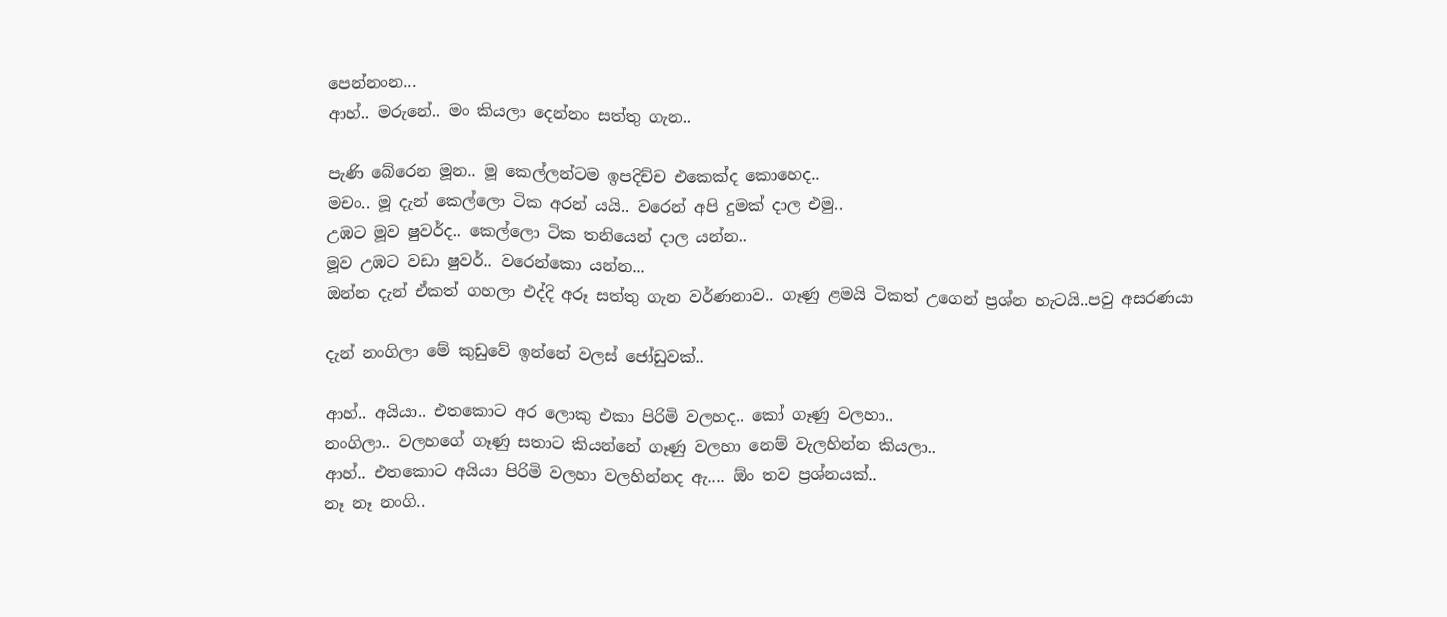පෙන්නංන...
ආහ්.. මරුනේ.. මං කියලා දෙන්නං සත්තු ගැන..

පැණි බේරෙන මූන.. මූ කෙල්ලන්ටම ඉපදිච්ච එකෙක්ද කොහෙද..
මචං.. මූ දැන් කෙල්ලො ටික අරන් යයි.. වරෙන් අපි දුමක් දාල එමු..
උඹට මූව ෂුවර්ද.. කෙල්ලො ටික තනියෙන් දාල යන්න..
මූව උඹට වඩා ෂුවර්.. වරෙන්කො යන්න...
ඔන්න දැන් ඒකත් ගහලා එද්දි අරූ සත්තු ගැන වර්ණනාව.. ගෑණු ළමයි ටිකත් උගෙන් ප්‍රශ්න හැටයි..පවු අසරණයා

දැන් නංගිලා මේ කුඩුවේ ඉන්නේ වලස් ජෝඩුවක්..

ආහ්.. අයියා.. එතකොට අර ලොකු එකා පිරිමි වලහද.. කෝ ගෑණු වලහා..
නංගිලා.. වලහගේ ගෑණු සතාට කියන්නේ ගෑණු වලහා‍ නෙම් වැලහින්න කියලා..
ආහ්.. එතකොට අයියා පිරිමි වලහා වලහින්නද ඇ.... ඕං තව ප්‍රශ්නයක්..
නෑ නෑ නංගි..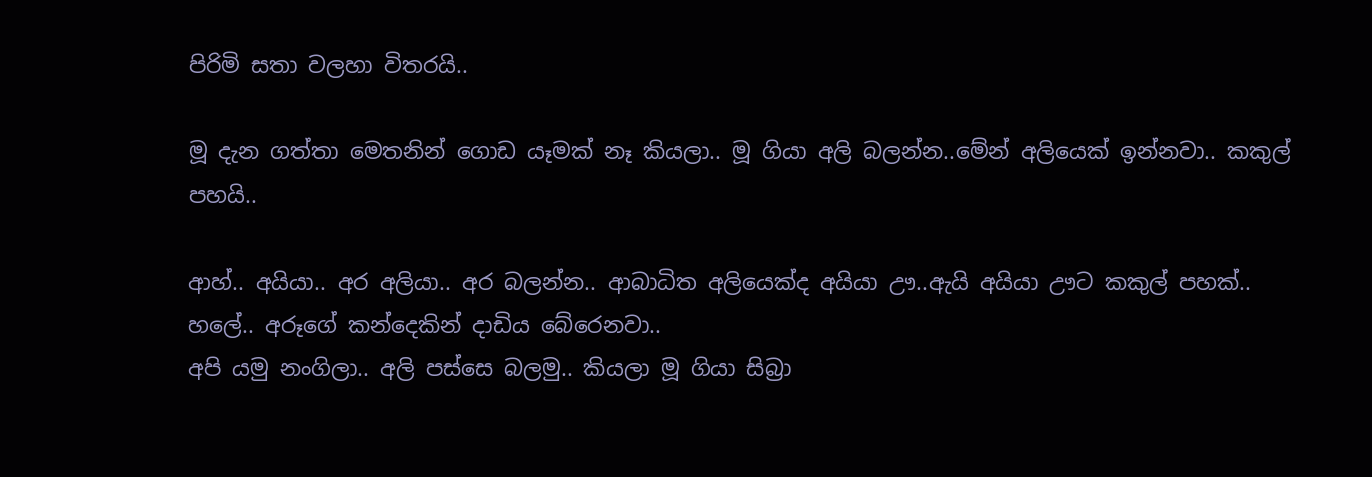පිරිමි සතා වලහා විතරයි..

මූ දැන ගත්තා මෙතනින් ගොඩ යෑමක් නෑ කියලා.. මූ ගියා අලි බලන්න..මේන් අලියෙක් ඉන්නවා.. කකුල් පහයි..

ආහ්.. අයියා.. අර අලියා.. අර බලන්න.. ආබාධිත අලියෙක්ද අයියා ඌ..ඇයි අයියා ඌට කකුල් පහක්..
හලේ.. අරූගේ කන්දෙකින් දාඩිය බේරෙනවා..
අපි යමු නංගිලා.. අලි පස්සෙ බලමු.. කියලා මූ ගියා සිබ්‍රා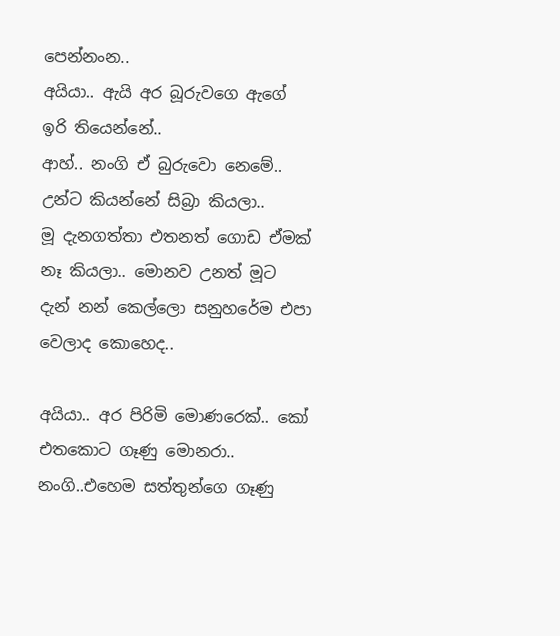පෙන්නංන..
අයියා.. ඇයි අර බූරුවගෙ ඇගේ ඉරි තියෙන්නේ..
ආහ්.. නංගි ඒ බුරුවො නෙමේ.. උන්ට කියන්නේ සිබ්‍රා කියලා..
මූ දැනගත්තා එතනත් ගොඩ ඒමක් නෑ කියලා.. මොනව උනත් මූට දැන් නන් කෙල්ලො සනුහරේම එපා වෙලාද කොහෙද..

අයියා.. අර ‍පිරිමි මොණරෙක්.. කෝ එතකොට ගෑණු මොනරා..
නංගි..එහෙම සත්තුන්ගෙ ගෑණු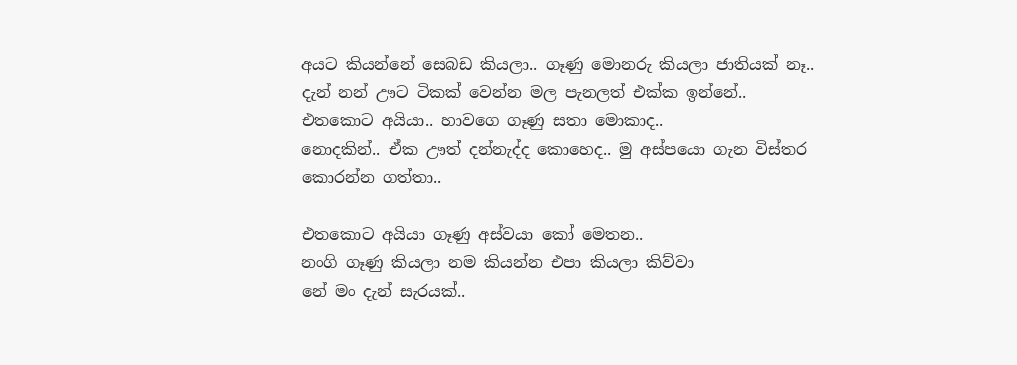අයට කියන්නේ සෙබඩ කියලා.. ගෑණු මොනරු කියලා ජාතියක් නෑ..
දැන් නන් ඌට ටිකක් වෙන්න මල පැනලත් එක්ක ඉන්නේ..
එතකොට අයියා.. හාවගෙ ගෑණු සතා මොකාද..
නොදකින්.. ඒක ඌත් දන්නැද්ද කොහෙද.. මු අස්පයො ගැන විස්තර කොරන්න ගත්තා..

එතකොට අයියා ගෑණු අස්වයා කෝ මෙතන..
නංගි ගෑණු කියලා නම කියන්න එපා කියලා කිව්වා
නේ මං දැන් සැරයක්..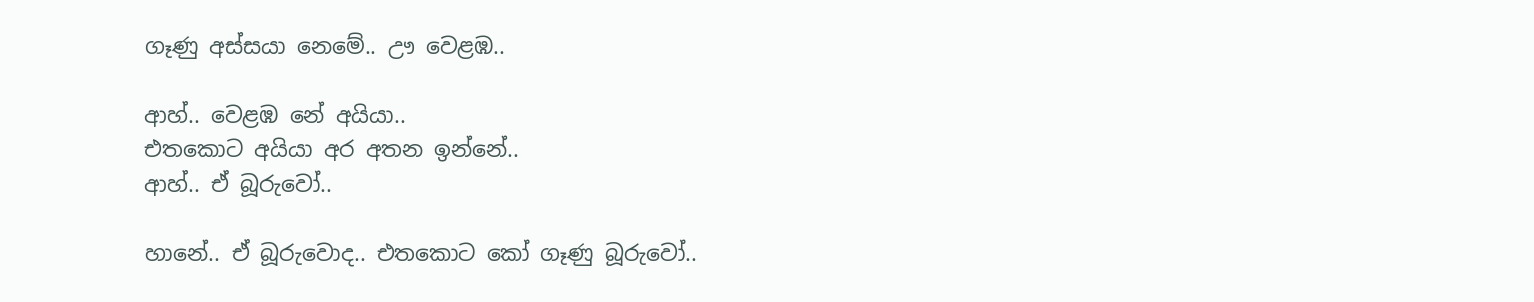ගෑණු අස්සයා නෙමේ.. ඌ වෙළඹ..

ආහ්.. වෙළඹ නේ අයියා..
එතකොට අයියා අර අතන ඉන්නේ..
ආහ්.. ඒ බූරුවෝ..

හානේ.. ඒ බූරුවොද.. එතකොට කෝ ගෑණු බූරුවෝ..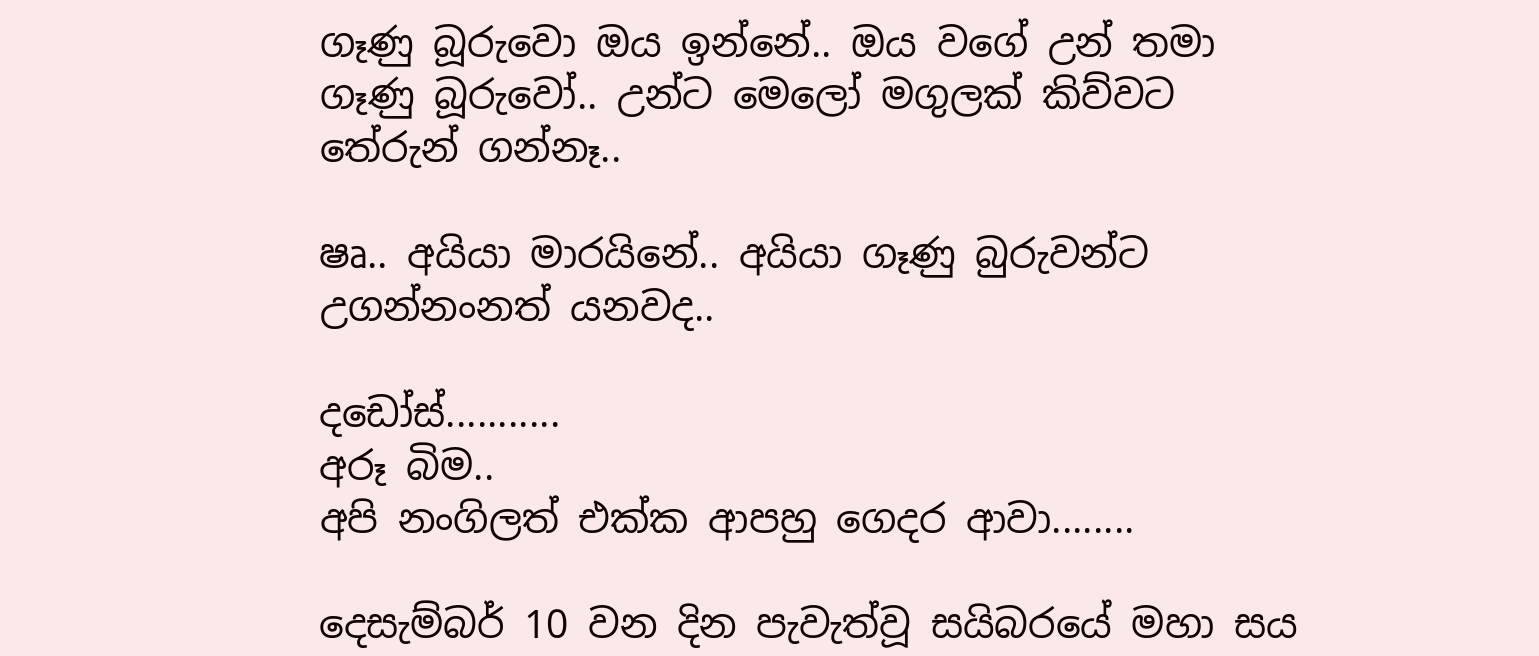ගෑණු ‍බූරුවො ඔය ඉන්නේ.. ඔය වගේ උන් තමා ගෑණු බූරුවෝ.. උන්ට මෙලෝ මගුලක් කිව්වට තේරුන් ගන්නෑ..

ෂෘ.. අයියා මාරයිනේ.. අයියා ගෑණු බුරුවන්ට උගන්නංනත් යනවද..

දඩෝස්...........
අරූ බිම..
අපි නංගිලත් එක්ක ආපහු ගෙදර ආවා........

දෙසැම්බර් 10 වන දින පැවැත්වූ සයිබරයේ මහා සය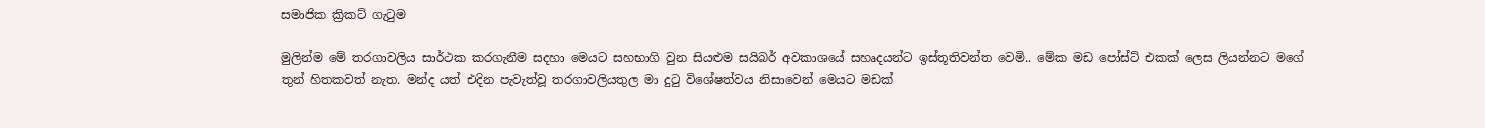සමාජික ක්‍රිකට් ගැටුම

මුලින්ම මේ තරගාවලිය සාර්ථක කරගැනීම සදහා මෙයට සහභාගි වුන සියළුම සයිබර් අවකාශයේ සහෘදයන්ට ඉස්තූතිවන්ත වෙමි.. මේක මඩ පෝස්ට් එකක් ලෙස ලියන්නට ම‍ගේ තුන් හිතකවත් නැත. මන්ද යත් එදින පැවැත්වූ තරගාවලියතුල මා දුටු විශේෂත්වය නිසාවෙන් මෙයට මඩක්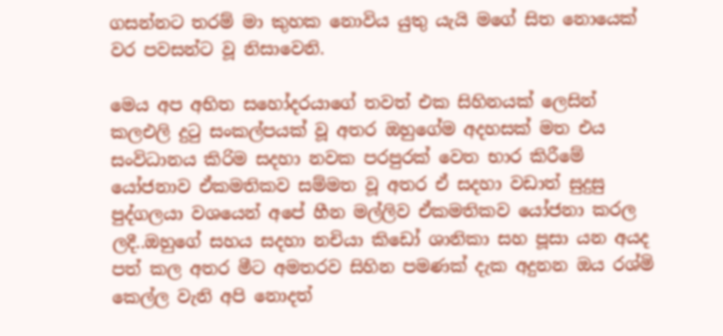ගසන්නට තරම් මා කුහක නොවිය යුතු යැයි මගේ සිත නොයෙක් වර පවසන්ට වූ නිසාවෙනි.

මෙය අප අභිත සහෝදරයාගේ තවත් එක සිහිනයක් ලෙසින් කලඑලි දුටු සංකල්පයක් වූ අතර ඔහුගේම අදහසක් මත එය සංවිධානය කිරිම සදහා නවක පරපුරක් වෙත ‍භාර කිරීමේ යෝජනාව ඒකමතිකව සම්මත වූ අතර ඒ සදහා වඩාත් සුදුසු පුද්ගලයා වශයෙන් අපේ හීන මල්ලිව ඒකමතිකව යෝජනා කරල ලදී..ඔහුගේ සහය සදහා නචියා කිඩෝ ශානිකා සහ පූසා යන අයද පත් කල අතර මීට අමතරව සිහින පමණක් දැක අදුනන ඔය රශ්මි කෙල්ල වැනි අපි නොදත්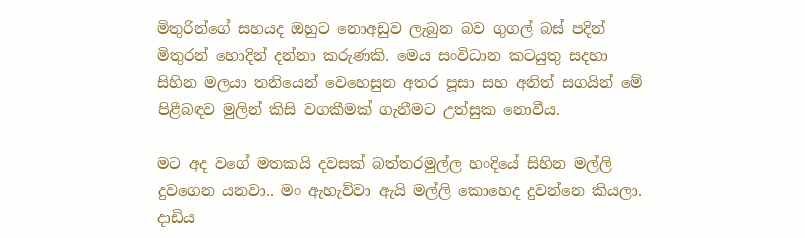මිතුරින්ගේ සහයද ඔහුට නොඅඩුව ලැබුන බව ගුගල් බස් පදින් මිතුරන් හොදින් දන්නා කරුණකි. මෙය සංවිධාන කටයුතු සදහා සිහින මලයා තනියෙන් වෙහෙසුන අතර පූසා සහ අනිත් සගයින් මේ පිළීබඳව මුලින් කිසි වගකීමක් ගැනීමට උත්සුක නොවීය.

මට අද වගේ මතකයි දවසක් බත්තරමුල්ල හංදියේ සිහින මල්ලි දුවගෙන යනවා.. මං ඇහැව්වා ඇයි මල්ලි කොහෙද දුවන්නෙ කියලා. දාඩිය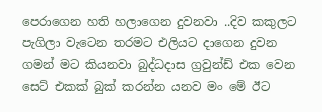පෙරාගෙන හති හලාගෙන දුවනවා ..දිව කකුලට පැගිලා වැටෙන තරමට එලියට දාගෙන දුවන ගමන් මට කියනවා බුද්ධදාස ග්‍රවුන්ඩ් එක වෙන සෙට් එකක් බුක් කරන්න යනව මං මේ ඊට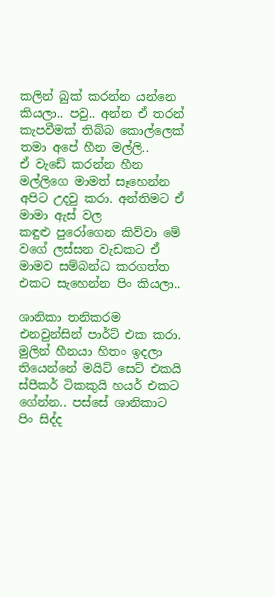කලින් බුක් කරන්න යන්නෙ කියලා.. පවු.. අන්න ඒ තරන් කැපවීමක් තිබ්බ කොල්ලෙක් තමා අපේ හීන මල්ලි..
ඒ වැඩේ කරන්න හීන මල්ලිගෙ මාමත් සෑහෙන්න අපිට උදවු කරා. අන්තිමට ඒ මාමා ඇස් වල කඳුළු ‍පුරෝගෙන කිව්වා මේ වගේ ලස්සන වැඩකට ඒ මාමව සම්බන්ධ කරගත්ත එකට සැහෙන්න පිං කියලා..

ශානිකා තනිකරම එනවුන්සින් පාර්ට් එක කරා. මුලින් හීනයා හිතං ඉදලා තියෙන්නේ මයිට් සෙට් එකයි ස්පීකර් ටිකකුයි හයර් එකට ගේන්න.. පස්සේ ශානිකාට පිං සිද්ද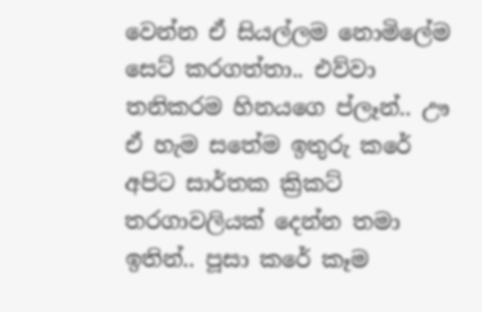වෙන්න ඒ සියල්ලම නොමිලේම සෙට් කරගත්තා.. එව්වා තනිකරම හිනයගෙ ප්ලෑන්.. ඌ ඒ හැම සතේම ඉතුරු කරේ අපිට ‍සාර්තක ක්‍රිකට් තරගාවලියක් දෙන්න තමා ඉතින්.. පූසා කරේ කෑම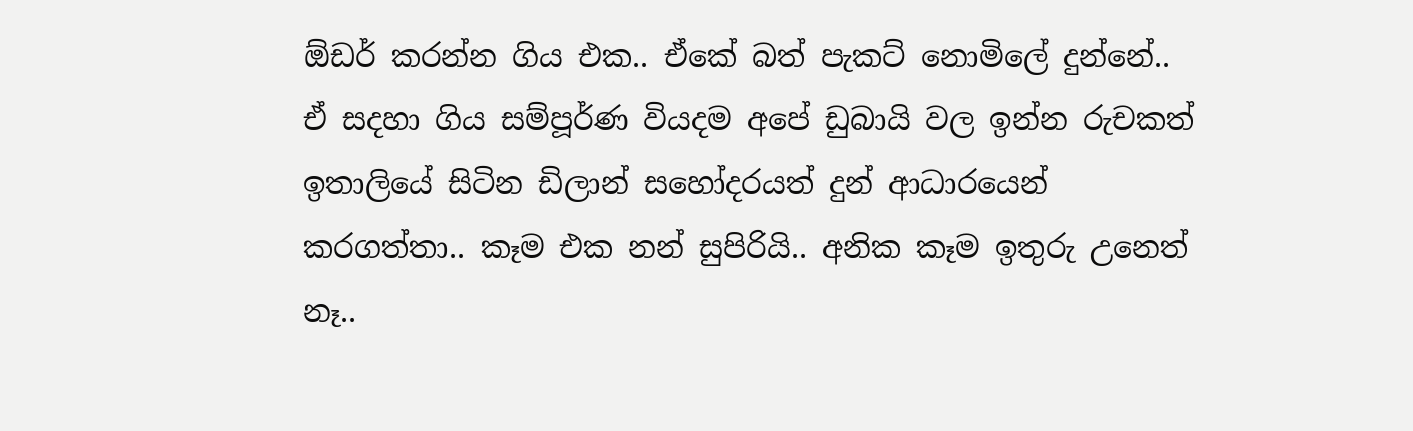ඕඩර් කරන්න ගිය එක.. ඒකේ බත් පැකට් නොමිලේ දුන්නේ.. ඒ සදහා ගිය සම්පූර්ණ වියදම අපේ ඩුබායි වල ඉන්න රුචකත් ඉතාලියේ සිටින ඩිලාන් සහෝදරයත් දුන් ආධාරයෙන් කරගත්තා.. කෑම එක නන් සුපිරියි.. අනික කෑම ඉතුරු උනෙත් නෑ..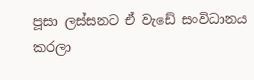පූසා ලස්සනට ඒ වැඩේ සංවිධානය කරලා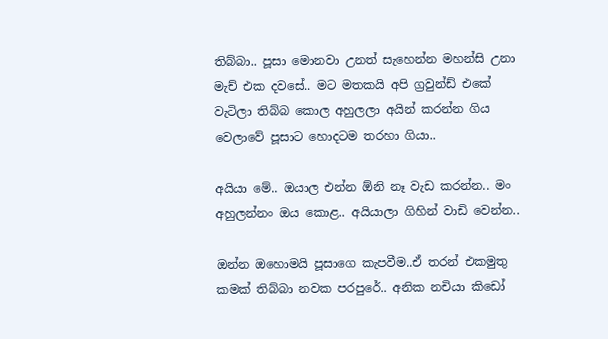තිබ්බා.. පූසා මොනවා උනත් සැහෙන්න මහන්සි උනා මැච් එක දවසේ.. මට මතකයි අපි ග්‍රවුන්ඩ් එකේ වැටිලා තිබ්බ කොල අහුලලා අයින් කරන්න ගිය වෙලාවේ පූසාට හොදටම තරහා ගියා..

අයියා මේ.. ඔයාල එන්න ඕනි නෑ වැඩ කරන්න.. මං අහුලන්නං ඔය කොළ.. අයියාලා ගිහින් වාඩි වෙන්න..

ඔන්න ඔහොමයි පූසාගෙ කැපවීම..ඒ තරන් එකමුතු කමක් තිබ්බා නවක පරපුරේ.. අනික නචියා කිඩෝ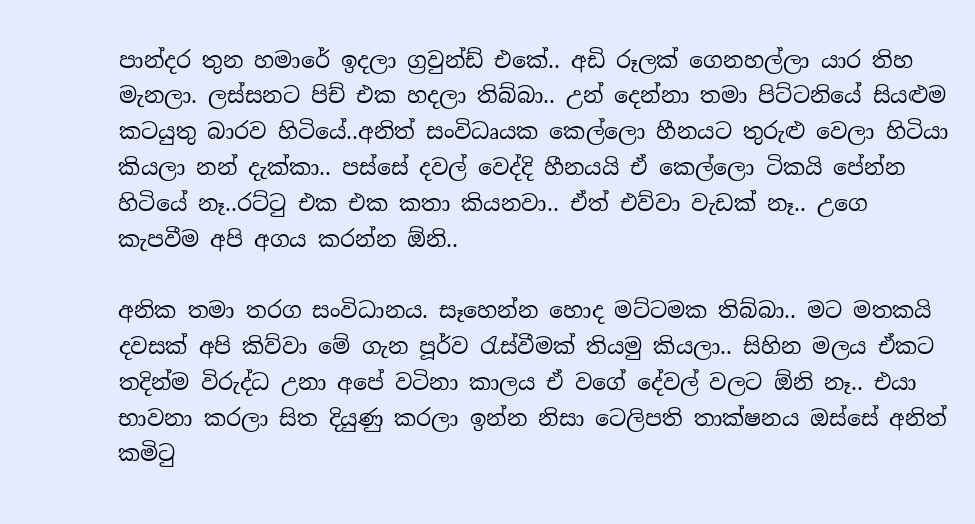පාන්දර තුන හමාරේ ඉදලා ග්‍රවුන්ඩ් එකේ.. අඩි රූලක් ගෙනහල්ලා යාර තිහ මැනලා. ලස්සනට පිච් එක හදලා තිබ්බා.. උන් දෙන්නා තමා පිට්ටනියේ සියළුම කටයුතු බාරව හිටියේ..අනිත් සංවිධෘයක කෙල්ලො හීනයට තුරුළු වෙලා හිටියා කියලා නන් දැක්කා.. පස්සේ දවල් වෙද්දි හීනයයි ඒ කෙල්ලො ටිකයි පේන්න හිටියේ නෑ..රට්ටු එක එක කතා කියනවා.. ඒත් එව්වා වැඩක් නෑ.. උගෙ කැපවීම අපි අගය කරන්න ඕනි..

අනික තමා තරග සංවිධානය. සෑහෙන්න හොද මට්ටමක තිබ්බා.. මට මතකයි දවසක් අපි කිව්වා මේ ගැන පූර්ව රැස්වීමක් තියමු කියලා.. සිහින මලය ඒකට තදින්ම විරුද්ධ උනා අපේ වටිනා කාලය ඒ වගේ දේවල් වලට ඕනි නෑ.. එයා භාවනා කරලා සිත දියුණු කරලා ඉන්න නිසා ටෙලිපති තාක්ෂනය ඔස්සේ අනිත් කමිටු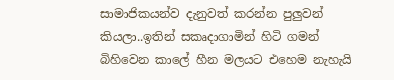සාමාජිකයන්ව දැනුවත් කරන්න පුලුවන් කියලා..ඉතින් සකෘදාගාමින් හිටි ගමන් බිහිවෙන කාලේ හීන මලයට එහෙම නැහැයි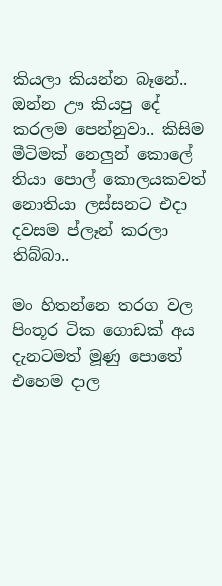කියලා කියන්න බෑනේ.. ඔන්න ඌ කියපු දේ කරලම පෙන්නුවා.. කිසිම මීටිමක් නෙලුන් කොලේ තියා පොල් කොලයකවත් නොතියා ලස්සනට එදා දවසම ප්ලෑන් කරලා තිබ්බා..

මං හිතන්නෙ තරග වල පිංතූර ටික ගොඩක් අය දැනටමත් මූණු පොතේ එහෙම දාල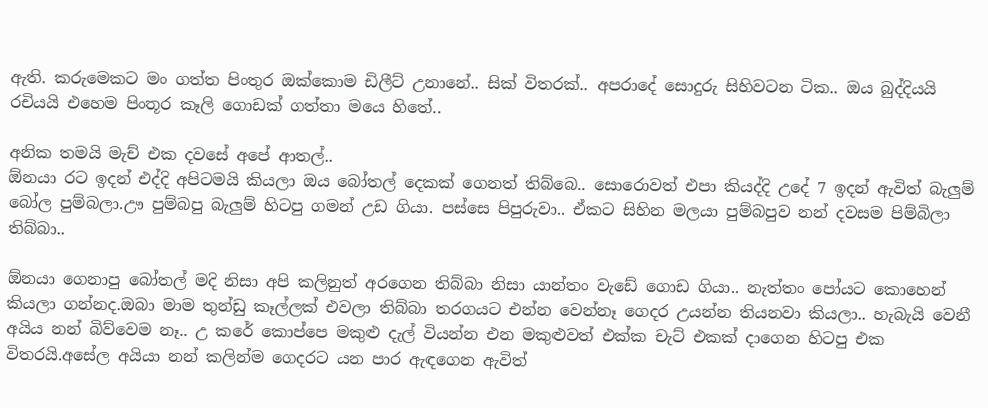ඇති. කරුමෙකට මං ගත්ත පිංතුර ඔක්කොම ඩිලීට් උනානේ.. සික් විතරක්.. අපරාදේ සොදුරු සිහිවටන ටික.. ඔය බුද්දියයි රචියයි එහෙම පිංතූර කෑලි ගොඩක් ගත්තා මයෙ හිතේ..

අනික තමයි මැච් එක දවසේ අපේ ආතල්..
ඕනයා රට ඉදන් එද්දි අපිටමයි කියලා ඔය බෝතල් දෙකක් ගෙනත් තිබ්බෙ.. සොරොවත් එපා කියද්දි උදේ 7 ඉදන් ඇවිත් බැලුම් බෝල පුම්බලා.ඌ පුම්බපු බැලුම් හිටපු ගමන් උඩ ගියා. පස්සෙ පිපුරුවා.. ඒක‍ට සිහින මලයා පුම්බපුව නන් දවසම පිම්බිලා තිබ්බා..

ඕනයා ගෙනාපු බෝතල් මදි නිසා අපි කලිනුත් අරගෙන තිබ්බා නිසා යාන්තං වැඩේ ගොඩ ගියා.. නැත්තං පෝයට කොහෙන් කියලා ගන්නද.ඔබා මාම තුන්ඩු කෑල්ලක් එවලා තිබ්බා තරගයට එන්න වෙන්නෑ ගෙදර උයන්න තියනවා කියලා.. හැබැයි වෙනී අයිය නන් බිව්වෙම නෑ.. උ කරේ කොප්පෙ මකුළු දැල් වියන්න එන මකුළුවත් එක්ක චැට් එකක් දාගෙන හිටපු එක විතරයි.අසේල අයියා නන් කලින්ම ගෙදරට යන පාර ඇඳ‍ගෙන ඇවිත්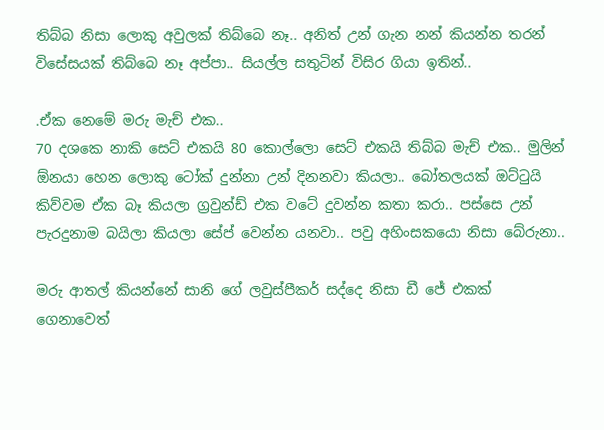තිබ්බ නිසා ලොකු අවුලක් තිබ්බෙ නෑ.. අනිත් උන් ගැන නන් කියන්න තරන් විසේසයක් තිබ්බෙ නෑ අප්පා.. සියල්ල සතුටින් විසිර ගියා ඉතින්..

.ඒක නෙමේ මරු මැච් එක..
70 දශකෙ නාකි සෙට් එකයි 80 කොල්ලො සෙට් එකයි තිබ්බ මැච් එක.. මුලින් ඕනයා හෙන ලොකු ටෝක් දුන්නා උන් දිනනවා කියලා.. බෝතලයක් ඔට්ටුයි කිව්වම ඒක බෑ කියලා ග්‍රවුන්ඩ් එක වටේ දුවන්න කතා කරා.. පස්සෙ උන් පැරදුනාම බයිලා කියලා සේප් වෙන්න යනවා.. පවු ‍අහිංසකයො නිසා බේරුනා..

මරු ආතල් කියන්නේ සානි ගේ ලවුස්පීකර් සද්දෙ නිසා ඩී ජේ එකක් ගෙනාවෙත්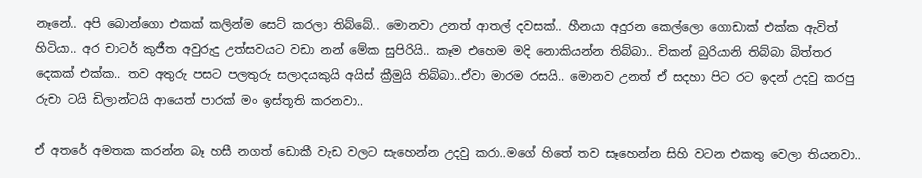නෑනේ.. අපි බොන්ගො එකක් කලින්ම සෙට් කරලා තිබ්බේ.. මොනවා උනත් ආතල් දවසක්.. හීනයා අදුරන කෙල්ලො ගොඩාක් එක්ක ඇවිත් හිටියා.. අර චාටර් කුජීත අවුරුදු උත්සවයට වඩා නන් මේක සුපිරියි.. කෑම එහෙම මදි නොකියන්න තිබ්බා.. චිකන් බුරියානි තිබ්බා බිත්තර දෙකක් එක්ක.. තව අතුරු පසට පලතුරු සලාදයකුයි අයිස් ක්‍රීමුයි තිබ්බා..ඒවා මාරම රසයි.. මොනව උනත් ඒ සදහා පිට රට ඉදන් උදවු කරපු රුචා ටයි ඩිලාන්ටයි ආයෙත් පාරක් මං ඉස්තූති කරනවා..

ඒ අතරේ අමතක කරන්න බෑ හසී නගත් ඩොකී වැඩ වලට සැහෙන්න උදවු කරා..මගේ හිතේ තව සෑහෙන්න සිහි වටන එකතු වෙලා තියනවා..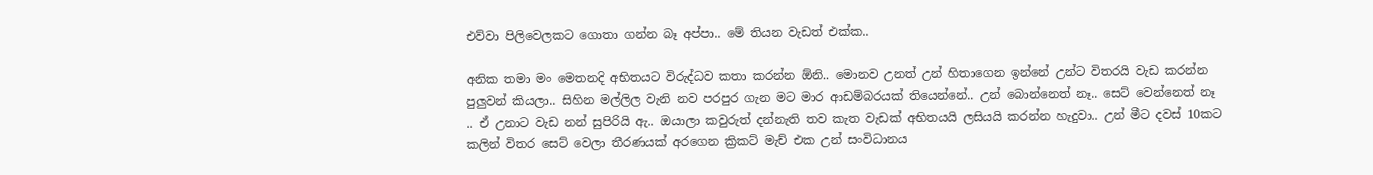එව්වා පිලිවෙලකට ගොතා ගන්න බෑ අප්පා.. මේ තියන වැඩත් එක්ක..

අනික තමා මං මෙතනදි අභිතයට විරුද්ධව කතා කරන්න ඕනි.. මොනව උනත් උන් හිතාගෙන ඉන්නේ උන්ට විතරයි ‍‍වැඩ කරන්න පුලුවන් කියලා.. සිහින මල්ලිල වැනි නව පරපුර ගැන මට මාර ආඩම්බරයක් තියෙන්නේ.. උන් බොන්නෙත් නෑ.. සෙට් වෙන්නෙත් නෑ .. ඒ උනාට වැඩ නන් සුපිරියි ඇ.. ඔයාලා කවුරුත් දන්නැති තව කැත වැඩක් අභිතයයි ලසියයි කරන්න හැදුවා.. උන් මීට දවස් 10කට කලින් විතර සෙට් වෙලා තීරණයක් අරගෙන ක්‍රිකට් මැච් එක උන් සංවිධානය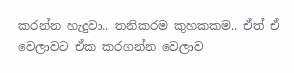කරන්න හැදුවා.. තනිකරම කුහකකම.. ඒත් ඒ වෙලාවට ඒක කරගන්න වෙලාව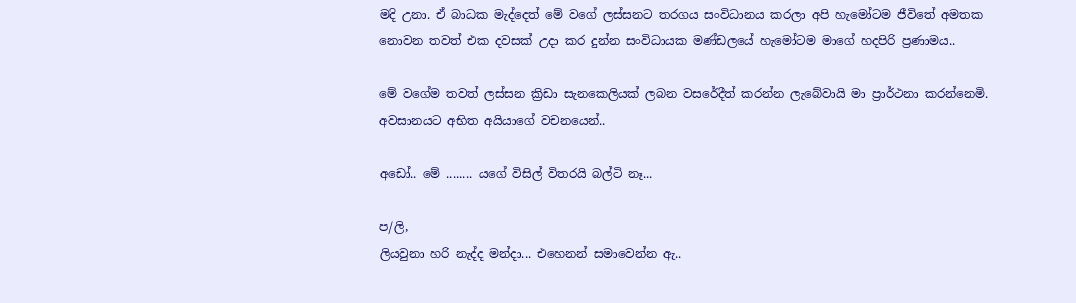මදි උනා. ඒ බාධක මැද්දෙත් මේ වගේ ලස්සනට තරගය සංවිධානය කරලා අපි හැමෝටම ජීවිතේ අමතක නොවන තවත් එක දවසක් උදා කර දුන්න සංවිධායක මණ්ඩලයේ හැමෝටම මාගේ හදපිරි ප්‍රණාමය..

මේ වගේම තවත් ලස්සන ක්‍රිඩා සැනකෙලියක් ලබන වසරේදීත් කරන්න ලැබේවායි මා ප්‍රාර්ථනා කරන්නෙමි.
අවසානයට අභිත අයියාගේ වචනයෙන්..

අඩෝ.. මේ ........ යගේ විසිල් විතරයි බල්ටි නෑ...

ප/ලි,
ලියවුනා හරි නැද්ද මන්දා... එහෙනන් සමාවෙන්න ඇ..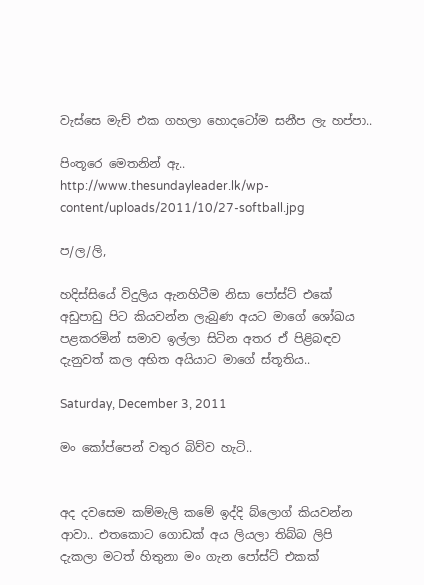වැස්සෙ මැච් එක ගහලා හොදටෝම සනීප ලැ හප්පා..

පිංතූරෙ මෙතනින් ඇ..
http://www.thesundayleader.lk/wp-content/uploads/2011/10/27-softball.jpg

ප/ල/ලි,

හදිස්සියේ විදුලිය ඇනහිටීම නිසා පෝස්ට් එකේ අඩුපාඩු පිට කියවන්න ලැබුණ අයට මාගේ ශෝඛය පළකරමින් සමාව ඉල්ලා සිටින අතර ඒ පිළිබඳව දැනුවත් කල අභිත අයියාට මාගේ ස්තූතිය..

Saturday, December 3, 2011

මං කෝප්පෙන් වතුර බිව්ව හැටි..


අද දවසෙම කම්මැලි කමේ ඉද්දි බ්ලොග් කියවන්න ආවා.. එතකොට ගොඩක් අය ලියලා තිබ්බ ලිපි දැකලා මටත් හිතුනා මං ගැන පෝස්ට් එකක්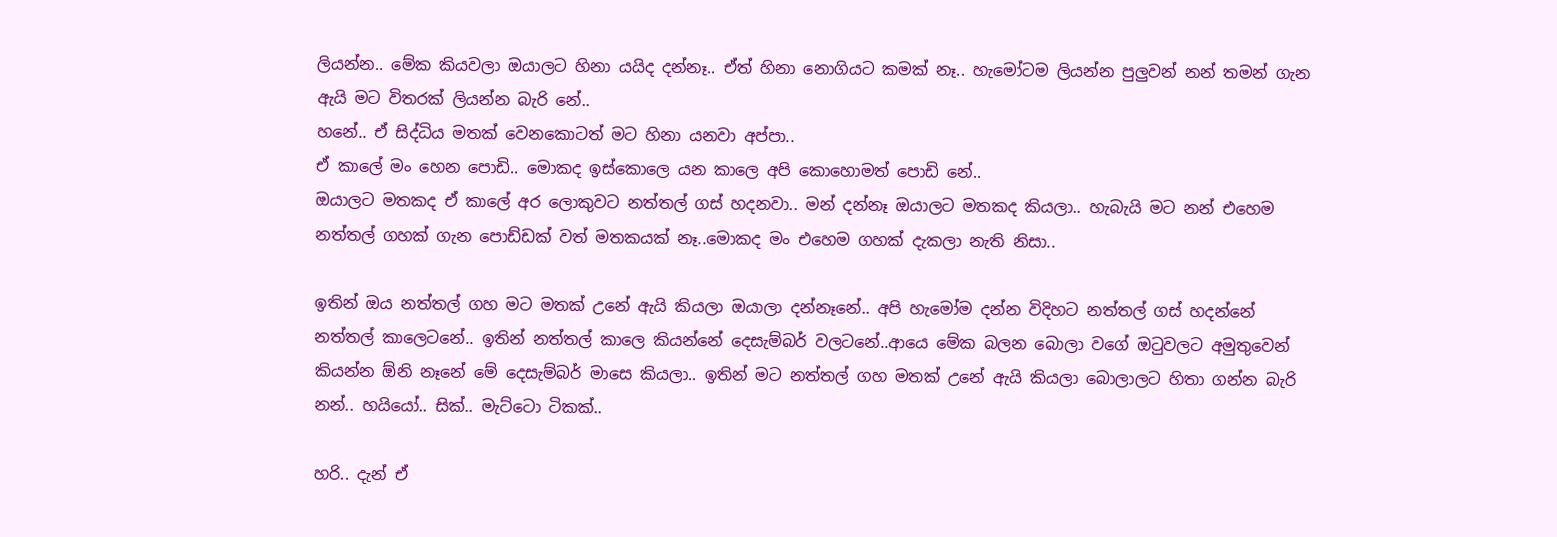ලියන්න.. මේක කියවලා ඔයාලට හිනා යයිද දන්නෑ.. ඒත් හිනා නොගියට කමක් නෑ.. හැමෝටම ලියන්න පුලුවන් නන් තමන් ගැන ඇයි මට විතරක් ලියන්න බැරි නේ..
හනේ.. ඒ සිද්ධිය මතක් වෙනකොටත් මට හිනා යනවා අප්පා..
ඒ කාලේ මං හෙන පොඩි.. මොකද ඉස්කොලෙ යන කාලෙ අපි කොහොමත් පොඩි නේ..
ඔයාලට මතකද ඒ කාලේ අර ලොකුවට නත්තල් ගස් හදනවා.. මන් දන්නෑ ඔයාලට මතකද කියලා.. හැබැයි මට නන් එහෙම නත්තල් ගහක් ගැන පොඩ්ඩක් වත් මතකයක් නෑ..මොකද මං එහෙම ගහක් දැකලා නැති නිසා..

ඉතින් ඔය නත්තල් ගහ මට මතක් උනේ ඇයි කියලා ඔයාලා දන්නෑනේ.. අපි හැමෝම දන්න විදිහට නත්තල් ගස් හදන්නේ නත්තල් කාලෙටනේ.. ඉතින් නත්තල් කාලෙ කියන්නේ දෙසැම්බර් වලටනේ..ආයෙ මේක බලන බොලා වගේ ඔටුවලට අමුතුවෙන් කියන්න ඕනි ‍නෑනේ මේ දෙසැම්බර් මාසෙ කියලා.. ඉතින් මට නත්තල් ගහ මතක් උනේ ඇයි කියලා බොලාලට හිතා ගන්න බැරි නන්.. හයියෝ.. සික්.. මැට්ටො ටිකක්..

හරි.. දැන් ඒ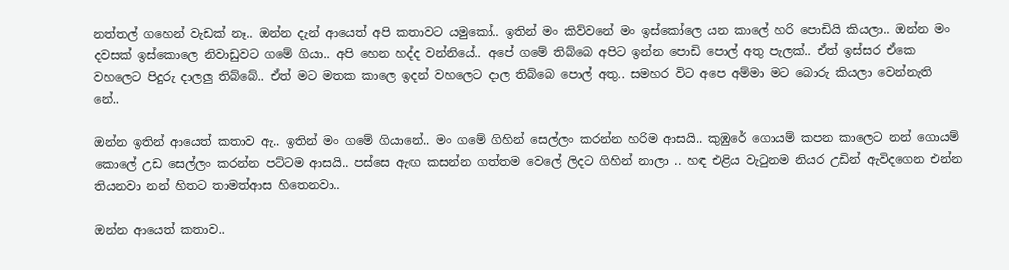නත්තල් ගහෙන් වැඩක් නෑ.. ඔන්න දැන් ආයෙත් අපි කතාවට යමුකෝ.. ඉතින් මං කිව්වනේ මං ඉස්කෝලෙ යන කාලේ හරි පොඩියි කියලා.. ඔන්න මං දවසක් ඉස්කොලෙ නිවාඩුවට ගමේ ගියා.. අපි හෙන හද්ද වන්නියේ.. අපේ ගමේ තිබ්බෙ අපිට ඉන්න පොඩි පොල් අතු පැලක්.. ඒත් ඉස්සර ඒකෙ වහලෙට පිදුරු දාලලු තිබ්බේ.. ඒත් මට මතක කාලෙ ඉදන් වහලෙට දාල තිබ්බෙ පොල් අතු.. සමහර විට අපෙ අම්මා මට බොරු කියලා වෙන්නැති නේ..

ඔන්න ඉතින් ආයෙත් කතාව ඇ.. ඉතින් මං ගමේ ගියානේ.. මං ගමේ ගිහින් සෙල්ලං කරන්න හරිම ආසයි.. කුඹුරේ ගොයම් කපන කාලෙට නන් ගොයම් කොලේ උඩ සෙල්ලං කරන්න පට්ටම ආසයි.. පස්සෙ ඇඟ කසන්න ගත්තම වෙලේ ලිදට ගිහින් නාලා .. හඳ එළි‍ය වැටුනම නියර උඩින් ඇවිදගෙන එන්න තියනවා නන් හිතට තාමත්ආස හිතෙනවා..

ඔන්න ආයෙත් කතාව..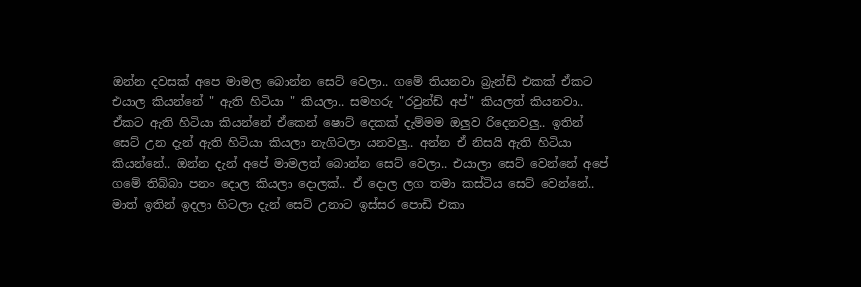ඔන්න දවසක් අපෙ මාමල බොන්න සෙට් වෙලා.. ගමේ තියනවා බ්‍රැන්ඩ් එකක් ඒකට එයාල කියන්නේ " ඇති හිටියා " කියලා.. සමහරු "රවුන්ඩ් අප්" කියලත් කියනවා.. ඒකට ඇති හිටියා කියන්නේ ඒකෙන් ෂොට් දෙකක් දැම්මම ඔලුව රිදෙනවලු.. ඉතින් සෙට් උන දැන් ඇති හිටියා කියලා නැගිටලා යනවලු.. අන්න ඒ නිසයි ඇති හිටියා කියන්නේ.. ඔන්න දැන් අපේ මාමලත් බොන්න සෙට් වෙලා.. එයාලා සෙට් වෙන්නේ අපේ ගමේ තිබ්බා පනං දොල කියලා දොලක්.. ඒ දොල ලග තමා කස්ටිය සෙට් වෙන්නේ.. මාත් ඉතින් ඉදලා හිටලා දැන් සෙට් උනාට ඉස්සර පොඩි එකා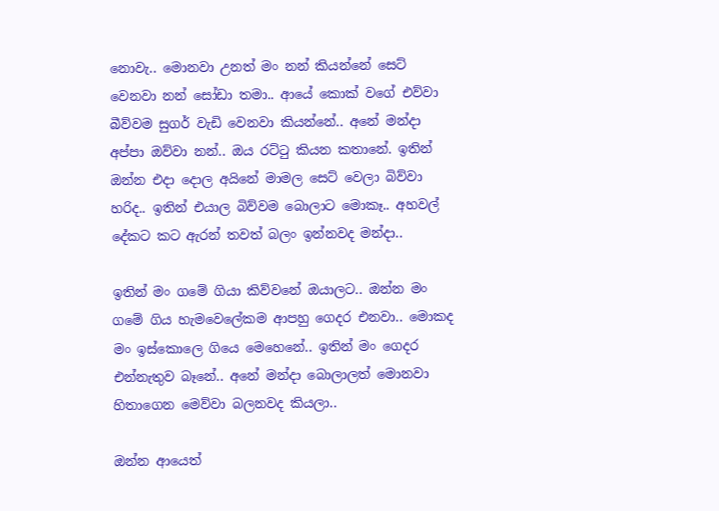නොවැ.. මොනවා උනත් මං නන් කියන්නේ සෙට් වෙනවා නන් සෝඩා තමා.. ආයේ කොක් වගේ එව්වා බීව්වම සුගර් වැඩි වෙනවා කියන්නේ.. අනේ මන්දා අප්පා ඔව්වා නන්.. ඔය ර‍ට්ටු කියන කතානේ. ඉතින් ඔන්න එදා දොල අයිනේ මාමල සෙට් වෙලා බිව්වා හරිද.. ඉතින් එයාල බිව්වම බොලාට මොකෑ.. අහවල් දේකට කට ඇරන් තවත් බලං ඉන්නවද මන්දා..

ඉතින් මං ගමේ ගියා කිව්වනේ ඔයාලට.. ඔන්න මං ගමේ ගිය හැමවෙලේකම ආපහු ගෙදර එනවා.. මොකද මං ඉස්කොලෙ ගියෙ මෙහෙනේ.. ඉතින් මං ගෙදර එන්නැතුව බෑනේ.. අනේ මන්දා බොලාලත් මොනවා හිතාගෙන මෙව්වා බලනවද කියලා..

ඔන්න ආයෙත්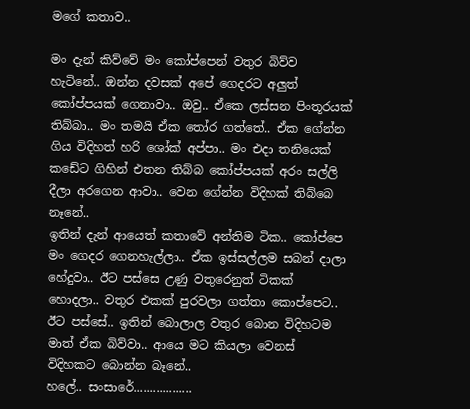මගේ කතාව..

මං දැන් කිව්වේ මං කෝප්පෙන් වතුර බිව්ව හැටිනේ.. ඔන්න දවසක් අපේ ගෙදරට අලුත් කෝප්පයක් ගෙනාවා.. ඔවු.. ඒකෙ ලස්සන පිංතූරයක් තිබ්බා.. මං තමයි ඒක තෝර ගත්තේ.. ඒක ගේන්න ගිය විදිහත් හරි ශෝක් අප්පා.. මං එදා තනියෙක් කඩේට ගිහින් එතන තිබ්බ කෝප්පයක් අරං සල්ලි දීලා අරගෙන ආවා.. වෙන ගේන්න විදිහක් තිබ්බෙ නෑනේ..
ඉතින් දැන් ආයෙත් කතාවේ අන්තිම ටික.. කෝප්පෙ මං ගෙදර ගෙනහැල්ලා.. ඒක ඉස්සල්ලම සබන් දාලා හේදුවා.. ඊට පස්සෙ උණු වතුරෙනුත් ටිකක් හොදලා.. වතුර එකක් පුරවලා ගත්තා කොප්පෙට.. ඊට පස්සේ.. ඉතින් බොලාල වතුර බොන විදිහටම මාත් ඒක බිව්වා.. ආයෙ මට කියලා වෙනස් විදිහකට බොන්න බෑනේ..
හලේ.. සංසාරේ..................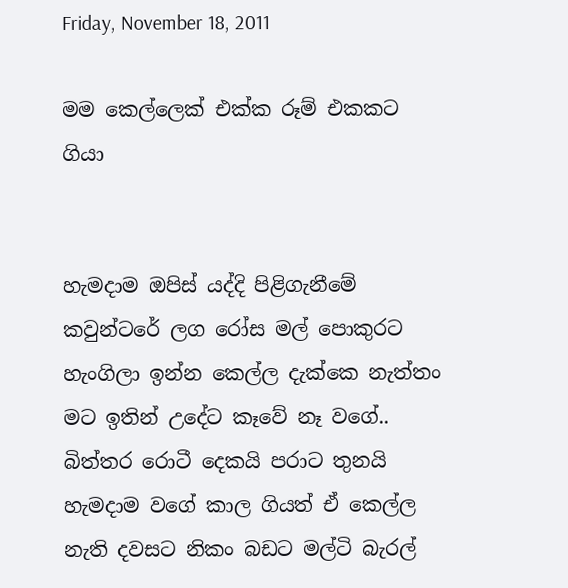Friday, November 18, 2011

මම කෙල්ලෙක් එක්ක රූම් එකකට ගියා


හැමදාම ඔපිස් යද්දි පිළිගැනීමේ කවුන්ටරේ ලග රෝස මල් පොකුරට හැංගිලා ඉන්න කෙල්ල දැක්කෙ නැත්තං මට ඉතින් උදේට කෑවේ නෑ වගේ.. බිත්තර රොටී දෙකයි ‍පරාට තුනයි හැමදාම වගේ කාල ගියත් ඒ කෙල්ල නැති දවසට නිකං බඩට මල්ටි බැරල්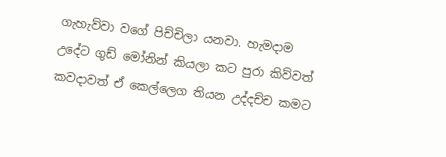ගැහැව්වා වගේ පිච්චිලා යනවා. හැමදාම උදේට ගුඩ් මෝනින් කියලා කට පුරා කිව්වත් කවදාවත් ඒ කෙල්ලෙග තියන උද්දච්ච කමට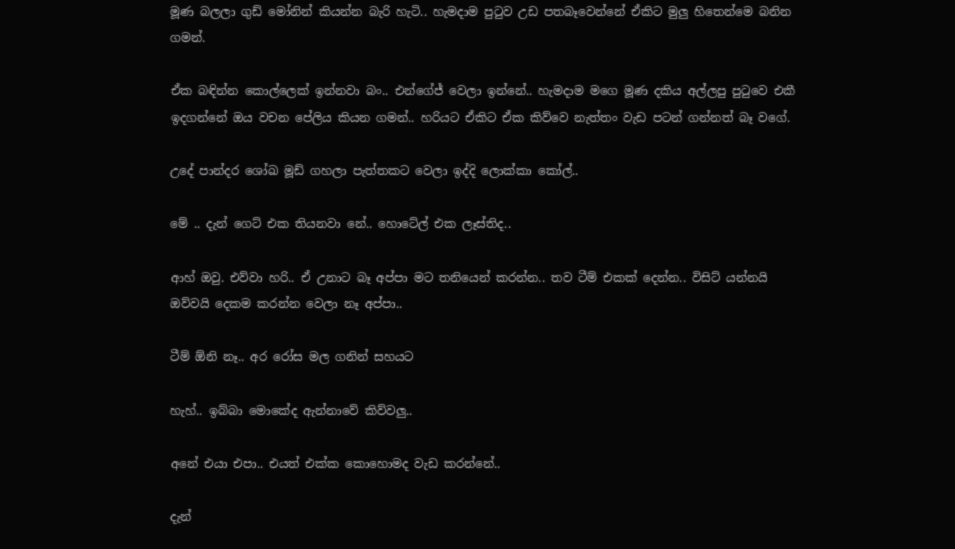මූණ බලලා ගුඩ් මෝනින් කියන්න බැරි හැටි.. හැමදාම පුටුව උඩ පතබෑවෙන්නේ ඒකිට මුලු හිතෙන්මෙ බනින ගමන්.

ඒක බඳින්න කොල්ලෙක් ඉන්නවා බං.. එන්ගේජ් වෙලා ඉන්නේ.. හැමදාම මගෙ මූණ දකිය අල්ලපු පුටුවෙ එකී ඉදගන්නේ ඔය වචන පේලිය කියන ගමන්.. හරියට ඒකිට ඒක කිව්වෙ නැත්තං වැඩ පටන් ගන්නත් බෑ වගේ.

උදේ පාන්දර ශෝඛ මූඩ් ගහලා පැත්තකට වෙලා ඉද්දි ලොක්කා කෝල්..

මේ .. දැන් ගෙට් එක තියනවා නේ.. හොටේල් එක ලෑස්තිද..

ආහ් ඔවු. එව්වා හරි.. ඒ උනාට බෑ අප්පා මට තනියෙන් කරන්න.. තව ටීම් එකක් දෙන්න.. විසිට් යන්නයි ඔව්වයි දෙකම කරන්න වෙලා නෑ අප්පා..

ටීම් ඕනි නෑ.. අර රෝස මල ගනින් සහයට

හැහ්.. ඉබ්බා මොකේද ඇන්නාවේ කිව්වලු..

අනේ එයා එපා.. එයත් එක්ක කොහොමද වැඩ කරන්නේ..

දැන්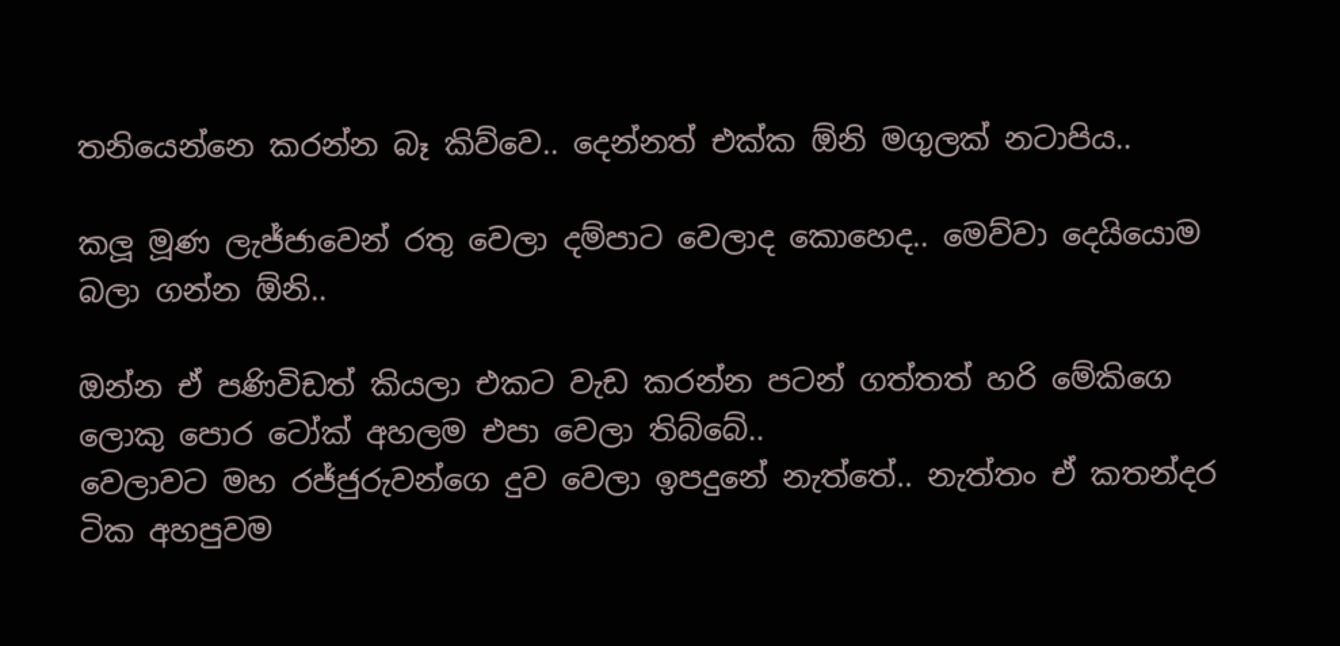තනියෙන්නෙ කරන්න බෑ කිව්වෙ.. දෙන්නත් එක්ක ඕනි මගුලක් නටාපිය..

කලූ මූණ ලැජ්ජාවෙන් රතු වෙලා දම්පාට වෙලාද කොහෙද.. මෙව්වා දෙයියොම බලා ගන්න ඕනි..

ඔන්න ඒ පණිවිඩත් කියලා එකට වැඩ කරන්න පටන් ගත්තත් හරි ‍මේකිගෙ ලොකු පොර ටෝක් අහලම එපා වෙලා තිබ්බේ..
වෙලාවට මහ රජ්ජුරුවන්ගෙ දුව වෙලා ඉපදුනේ නැත්තේ.. නැත්තං ඒ කතන්දර ටික අහපුවම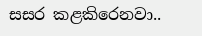සසර කළකිරෙනවා..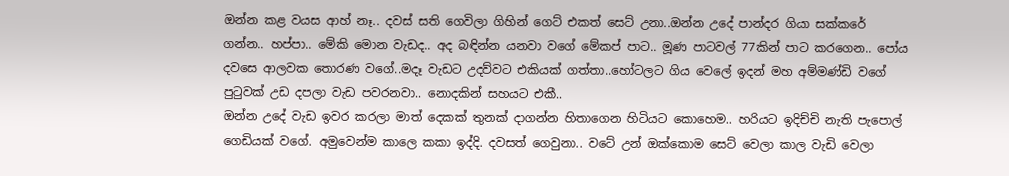ඔන්න කළ වයස ආහ් නෑ.. දවස් සති ගෙවිලා ගිහින් ගෙට් එකත් සෙට් උනා..ඔන්න උදේ පාන්දර ගියා සක්කරේ ගන්න.. හප්පා.. මේකි මොන වැඩද.. අද බඳින්න යනවා වගේ මේකප් පාට.. මූණ පාටවල් 77කින් පාට කරගෙන.. පෝය දවසෙ ආලවක තොරණ වගේ..මදෑ වැඩට උදව්වට එකියක් ගත්තා..හෝටලට ගිය වෙලේ ඉදන් මහ අම්මණ්ඩි වගේ පුටුවක් උඩ දපලා වැඩ පවරනවා.. නොදකින් සහයට එකී..
ඔන්න උදේ වැඩ ඉවර කරලා මාත් දෙකක් තුනක් දාගන්න හිතාගෙන හිටියට කොහෙම.. හරියට ඉදිච්චි නැති පැපොල් ගෙඩියක් වගේ. අමුවෙන්ම කාලෙ කකා ඉද්දි. දවසත් ගෙවුනා.. වටේ උන් ඔක්කොම සෙට් වෙලා කාල වැඩි වෙලා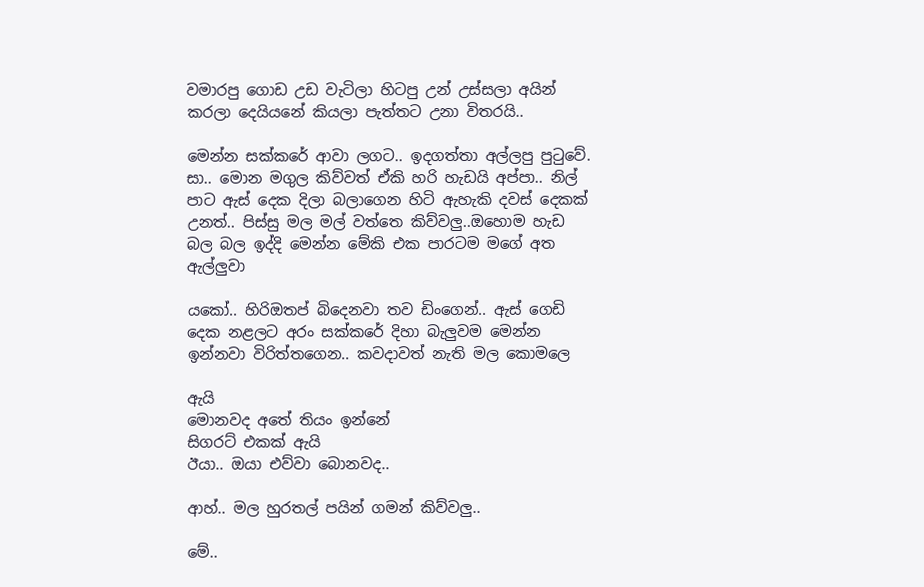වමාරපු ගොඩ උඩ වැටිලා හිටපු උන් උස්සලා අයින් කරලා දෙයියනේ කියලා පැත්තට උනා විතරයි..

මෙන්න සක්කරේ ආවා ලගට.. ඉදගත්තා අල්ලපු පුටුවේ. සා.. මොන මගුල කිව්වත් ඒකි හරි හැඩයි අප්පා.. නිල් පාට ඇස් දෙක දිලා බලාගෙන හිටි ඇහැකි දවස් දෙකක් උනත්.. පිස්සු මල මල් වත්තෙ කිව්වලු..ඔහොම හැඩ බල බල ඉද්දි මෙන්න මේකි එක පාරටම මගේ අත ඇල්ලුවා

යකෝ.. හිරිඔතප් බිදෙනවා තව ඩිංගෙන්.. ඇස් ගෙඩි දෙක නළලට අරං සක්කරේ දිහා බැලුවම මෙන්න ඉන්නවා විරිත්තගෙන.. කවදාවත් නැති මල කොමලෙ

ඇයි
මොනවද අතේ තියං ඉන්නේ
සිගරට් එකක් ඇයි
ඊයා.. ඔයා එව්වා බොනවද..

ආහ්.. මල හුරතල් පයින් ගමන් කිව්වලු..

මේ..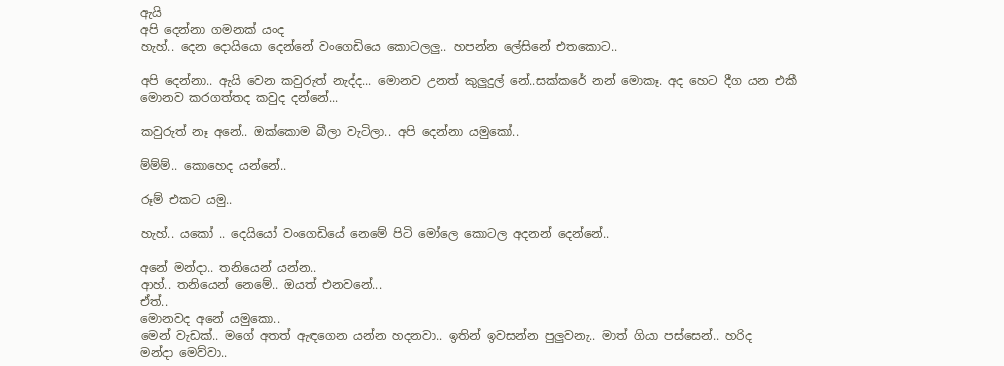ඇයි
අපි දෙන්නා ගමනක් යංද
හැහ්.. දෙන දොයියො දෙන්නේ වංගෙඩියෙ කොටලලු.. හපන්න ලේසිනේ එතකොට..

අපි දෙන්නා.. ඇයි වෙන කවුරුත් නැද්ද... මොනව උනත් කුලුදුල් නේ..සක්කරේ නන් මොකෑ. අද හෙට දීග යන එකී මොනව කරගත්තද කවුද දන්නේ...

කවුරුත් නෑ අනේ.. ඔක්කොම බීලා වැටිලා.. අපි දෙන්නා යමුකෝ..

ම්ම්ම්.. කොහෙද යන්නේ..

රූම් එකට යමු..

හැහ්.. යකෝ .. දෙයියෝ වංගෙඩියේ නෙමේ පිටි මෝලෙ කොටල අදනන් දෙන්නේ..

අනේ මන්දා.. තනියෙන් යන්න..
ආහ්.. තනියෙන් නෙමේ.. ඔයත් එනවනේ...
ඒත්..
මොනවද අනේ යමුකො..
මෙන් වැඩක්.. මගේ අතත් ඇඳගෙන යන්න හදනවා.. ඉතින් ඉවසන්න පුලුවනැ.. මාත් ගියා පස්සෙන්.. හරිද මන්දා ‍මෙව්වා..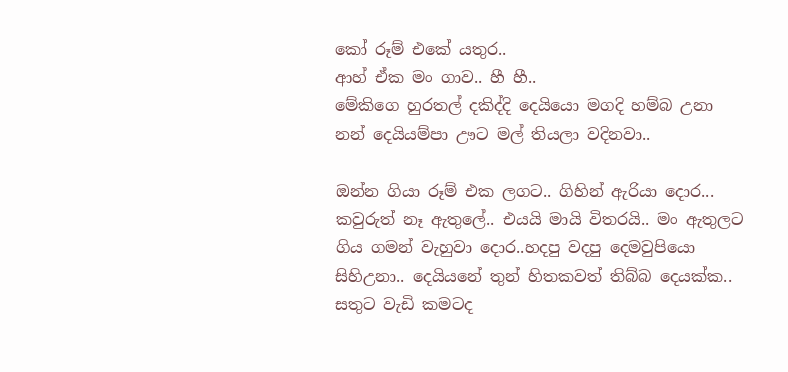කෝ රූම් එකේ යතුර..
ආහ් ඒක මං ගාව.. හී හී..
මේකිගෙ හුරතල් දකිද්දි දෙයියො මගදි හම්බ උනා නන් දෙයියම්පා ඌට මල් තියලා වදිනවා..

ඔන්න ගියා රූම් එක ලගට.. ගිහින් ඇරියා දොර...
කවුරුත් නෑ ඇතුලේ.. එයයි මායි විතරයි.. මං ඇතුලට ගිය ගමන් වැහුවා දොර..හදපු වදපු දෙමවුපියො සිහිඋනා.. දෙයියනේ තුන් හිතකවත් තිබ්බ දෙයක්ක.. සතුට වැඩි කමටද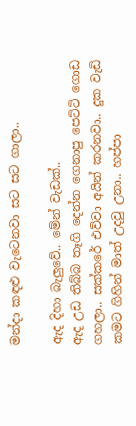මන්දා කඳළු වැටෙනවා සට සට ගාලා..

ඇද දිහා බැලුවේ.. මේන් වැඩක්..
ඇද උඩ තිබ්බ තෑගි දෙන්න ගෙනාපු පෙට්ටි ගොඩ ගහලා.. සක්කරේ එව්වා අයින් කරනවා.. දුක වැඩි කමට ගිහින් මාත් උදවු උනා.. හප්පා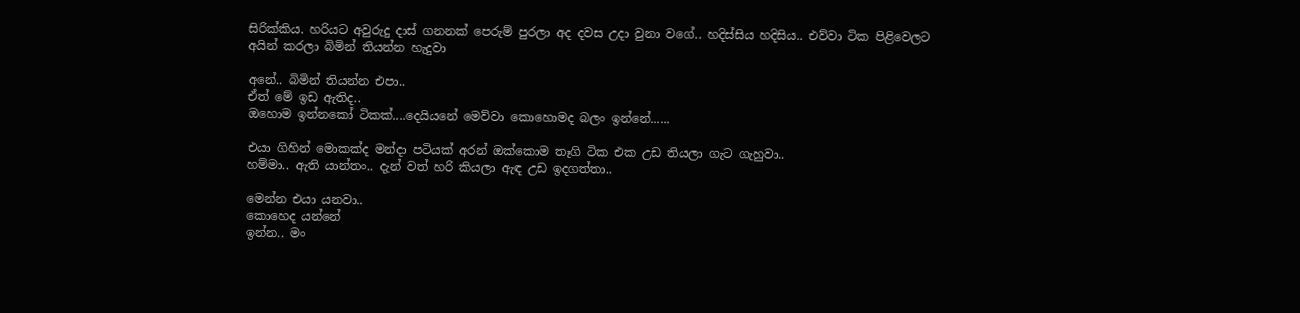සිරික්කිය. හරියට අවුරුදු දාස් ගනනක් පෙරුම් පුරලා අද දවස උදා වුනා වගේ.. හදිස්සිය හදිසිය.. එව්වා ටික පිළිවෙලට අයින් කරලා බිමින් තියන්න හැදුවා

අනේ.. බිමින් තියන්න එපා..
ඒත් මේ ඉඩ ඇතිද..
ඔහොම ඉන්නකෝ ටිකක්....දෙයියනේ මෙව්වා කොහොමද බලං ඉන්නේ......

එයා ගිහින් මොකක්ද මන්දා පටියක් අරන් ඔක්කොම තෑගි ටික එක උඩ තියලා ගැට ගැහුවා..
හම්මා.. ඇති යාන්තං.. දැන් වත් හරි කියලා ඇඳ උඩ ඉදගත්තා..

මෙන්න එයා යනවා..
කොහෙද යන්නේ
ඉන්න.. මං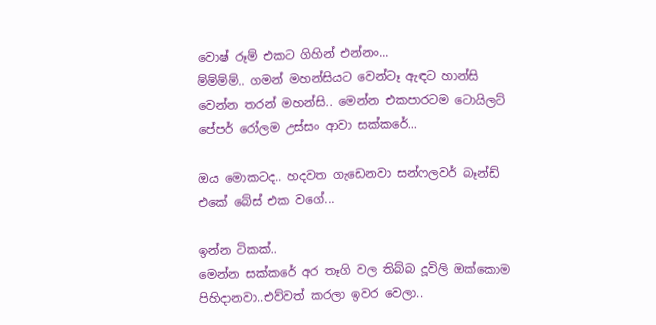වොෂ් රූම් එකට ගිහින් එන්නං...
ම්ම්ම්ම්.. ගමන් මහන්සියට වෙන්ටෑ ඇඳට හාන්සි වෙන්න තරන් මහන්සි.. මෙන්න එකපාරටම ටොයිලට් පේපර් රෝලම උස්සං ආවා සක්කරේ...

ඔය මොකටද.. හදවත ගැඩෙනවා සන්ෆලවර් බෑන්ඩ් එකේ බේස් එක වගේ...

ඉන්න ටිකක්..
මෙන්න සක්කරේ අර තෑගි වල තිබ්බ දූවිලි ඔක්කොම පිහිදානවා..එව්වත් කරලා ඉවර වෙලා..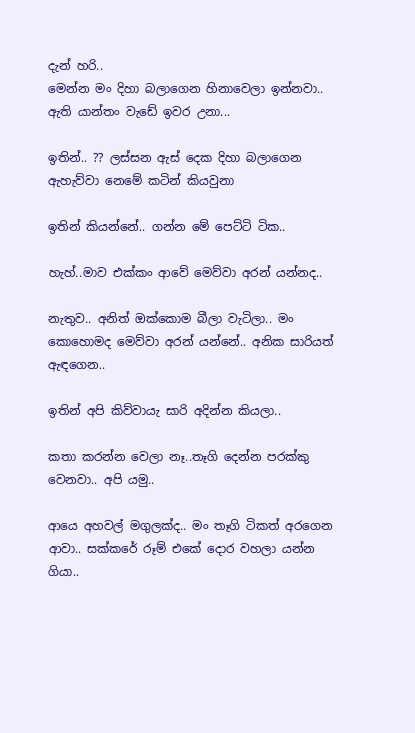දැන් හරි..
මෙන්න මං දිහා බලාගෙන හිනාවෙලා ඉන්නවා.. ඇති යාන්තං වැඩේ ඉවර උනා...

ඉතින්.. ?? ලස්සන ඇස් දෙක දිහා බලාගෙන ඇහැව්වා නෙමේ කටින් කියවුනා

ඉතින් කියන්නේ.. ගන්න මේ පෙට්ටි ටික..

හැහ්..මාව එක්කං ආවේ මෙව්වා අරන් යන්නද..

නැතුව.. අනිත් ඔක්කොම බීලා වැටිලා.. මං කොහොමද මෙව්වා අරන් යන්නේ.. අනික සාරියත් ඇඳගෙන..

ඉතින් අපි කිව්වායැ සාරි අදින්න කියලා..

කතා කරන්න වෙලා නෑ..තෑගි දෙන්න පරක්කු වෙනවා.. අපි යමු..

ආයෙ අහවල් මගුලක්ද.. මං තෑගි ටිකත් අරගෙන ආවා.. සක්කරේ ‍රූම් එකේ දොර වහලා යන්න ගියා..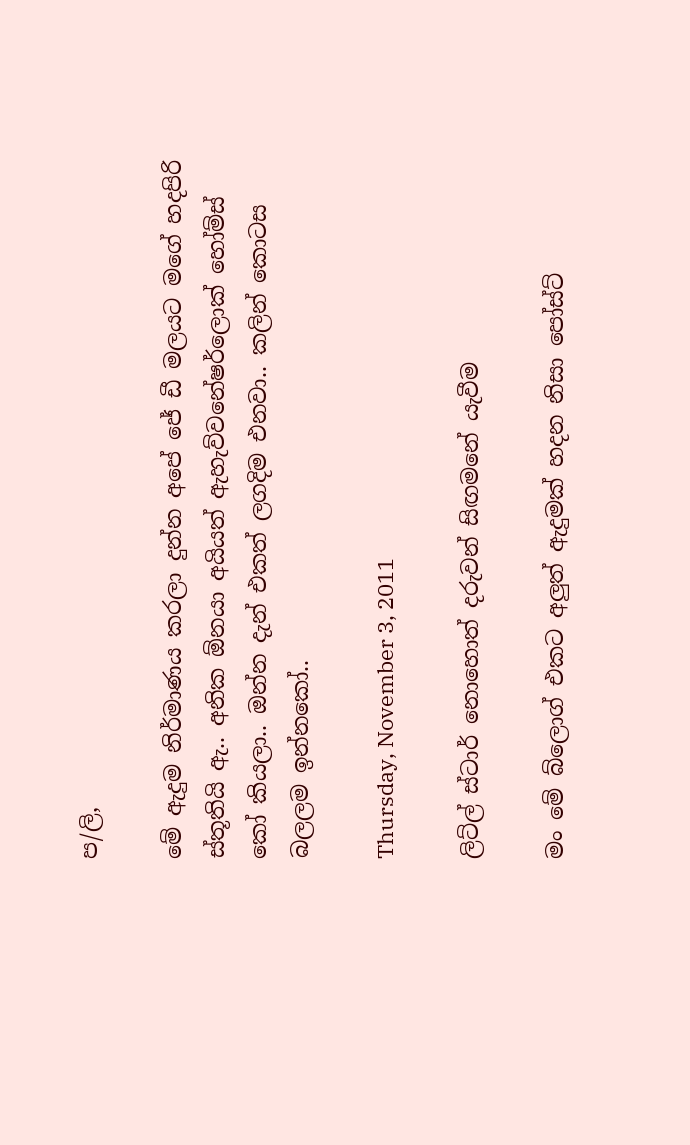ප/ලි,

මේ ඇදුම නිර්මාණය කරලා දුන්න අපේ ජේ ඩී මලයට මගේ හදපිරි ස්තූතියි ඇ.. අනික ඕනයා අයියත් ඇහැව්වනේෂර්ලොක් හෝම්ස් කෝ කියලා.. ඔන්න දැන් එකත් ලගදිම එනවා.. කලින් කොටස බලලම ඉන්නකෝ..

Thursday, November 3, 2011

ලිට්ල් ස්ටාර් නොහොත් දරුවන් සිඟමනේ යැවීම

මං මේ බ්ලොග් එකට අලුත් ඇදුමක් හදන නිසා පෝස්ට්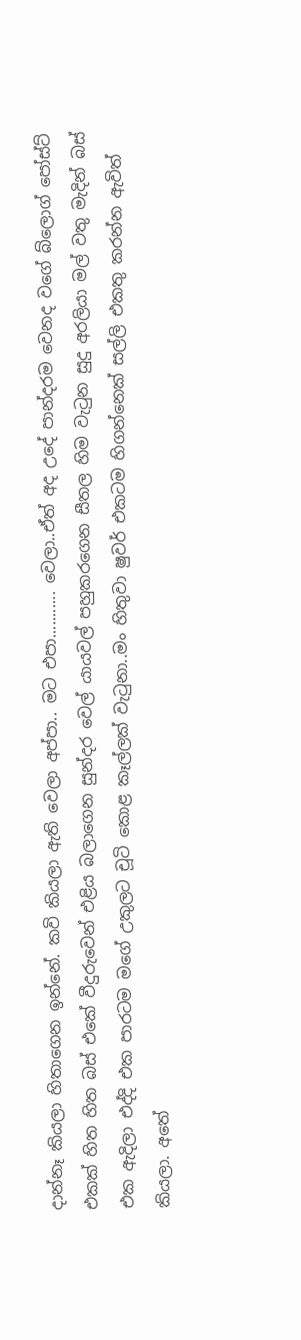දාන්නෑ කියලා හිතාගෙන ඉන්නේ. කවි කියලා ඇති වෙලා අප්පා.. මට එපා........... වෙලා..ඒත් අද උදේ පාන්දරම වෙනද වගේ බ්ලොග් පෝස්ට් එකක් හිත හිත බස් එකේ වීදුරුවෙන් එළිය බලාගෙන සුන්දර වෙල් යායවල් පහුකරගෙන සීතල හිම වැටුන සුදු අරලියා මල් වතු මැදින් බස් එක ඇදිලා එද්දි එක පාරටම මගේ උකුලට චූටි කොළ කෑල්ලක් වැටුනා..මං හිතුවා ෂුවර් එකටම හිගන්නෙක් සල්ලි එකතු කරන්න ඇවිත් කියලා. අතේ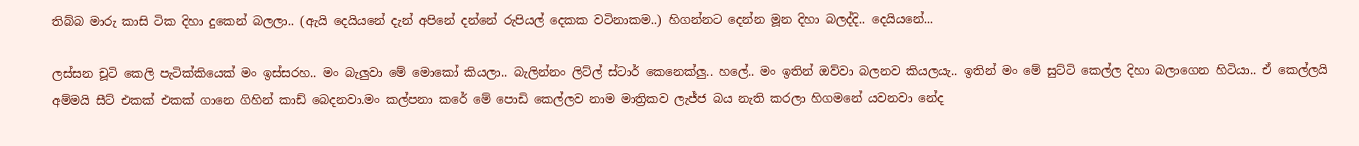තිබ්බ මාරු කාසි ටික දිහා දුකෙන් බලලා.. (ඇයි දෙයියනේ දැන් අපිනේ දන්නේ රුපියල් දෙකක වටිනාකම..) හිගන්නට දෙන්න මූන දිහා බලද්දි.. දෙයියනේ...

ලස්සන චූටි කෙලි පැටික්කියෙක් මං ඉස්සරහ.. මං බැලුවා මේ මොකෝ කියලා.. බැලින්නං ලිට්ල් ස්ටාර් කෙනෙක්ලු.. හලේ.. මං ඉතින් ඔව්වා බලනව කියලයැ.. ඉතින් මං මේ සුට්ටි කෙල්ල දිහා බලාගෙන හිටියා.. ඒ කෙල්ලයි අම්මයි සීට් එකක් එකක් ගානෙ ගිහින් කාඩ් බෙදනවා.මං කල්පනා කරේ මේ පොඩි කෙල්ලව නාම මාත්‍රිකව ලැජ්ජ බය නැති කරලා හිගමනේ යවනවා නේද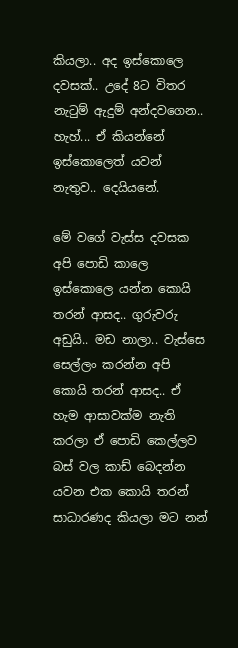කියලා.. අද ඉස්කොලෙ දවසක්.. උදේ 8ට විතර නැටුම් ඇදුම් අන්දවගෙන.. හැහ්... ඒ කියන්නේ ඉස්කොලෙත් යවන් නැතුව.. දෙයියනේ.

මේ වගේ වැස්ස දවසක අපි පොඩි කාලෙ ඉස්කොලෙ යන්න කොයි තරන් ආසද.. ගුරුවරු අඩුයි.. මඩ නාලා.. වැස්සෙ සෙල්ලං කරන්න අපි කොයි තරන් ආසද.. ඒ හැම ආසාවක්ම නැති කරලා ඒ පොඩි කෙල්ලව බස් වල කාඩ් බෙදන්න යවන එක කොයි තරන් සාධාරණද කියලා මට නන්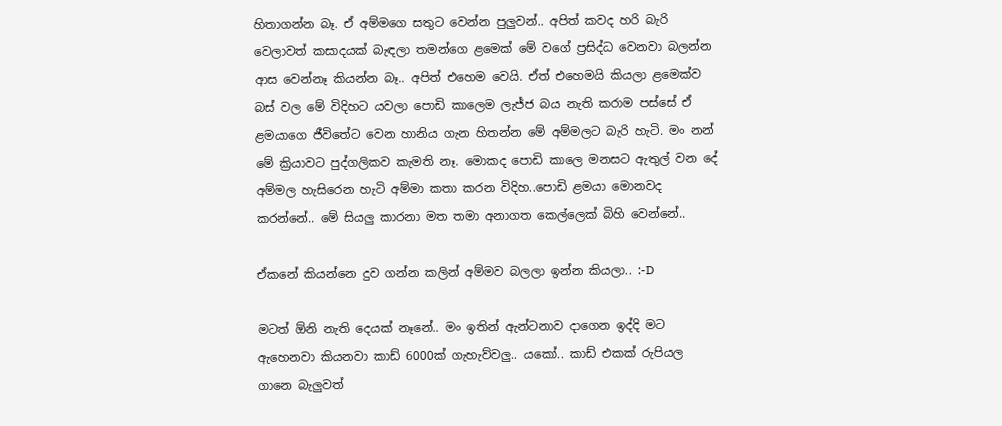හිතාගන්න ‍බෑ. ඒ අම්මගෙ සතුට වෙන්න පුලුවන්.. අපිත් කවද හරි බැරි වෙලාවත් කසාදයක් බැඳලා තමන්ගෙ ළමෙක් මේ වගේ ප්‍රසිද්ධ වෙනවා බලන්න ආස වෙන්නෑ කියන්න බෑ.. අපිත් එහෙම වෙයි. ඒත් එහෙමයි කියලා ළමෙක්ව බස් වල මේ විදිහට යවලා පොඩි කාලෙම ලැජ්ජ බය නැති කරාම පස්සේ ඒ ළම‍යාගෙ ජීවිතේට වෙන හානිය ගැන හිතන්න මේ අම්මලට බැරි හැටි. මං නන් මේ ක්‍රියාවට පුද්ගලිකව කැමති නෑ. මොකද පොඩි කාලෙ මනසට ඇතුල් වන දේ අම්මල හැසිරෙන හැටි අම්මා කතා කරන විදිහ..පොඩි ළමයා මොනවද කරන්නේ.. මේ සියලු කාරනා මත තමා අනාගත කෙල්ලෙක් බිහි වෙන්නේ..

ඒකනේ කියන්නෙ දුව ගන්න කලින් අම්මව බලලා ඉන්න කියලා.. :-D

මටත් ඕනි නැති දෙයක් නෑනේ.. මං ඉතින් ඇන්ටනාව දාගෙන ඉද්දි මට ඇහෙනවා කියනවා කාඩ් 6000ක් ගැහැව්වලු.. යකෝ.. කාඩ් එකක් රුපියල ගානෙ බැලුවත්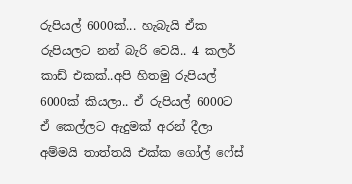රුපියල් 6000ක්... හැබැයි ඒක රුපියලට නන් බැරි වෙයි.. 4 කලර් කාඩ් එකක්..අපි හිතමු රුපියල් 6000ක් කියලා.. ඒ රුපියල් 6000ට ඒ කෙල්ලට ඇදුමක් අරන් දීලා අම්මයි තාත්තයි එක්ක ගෝල් ෆේස්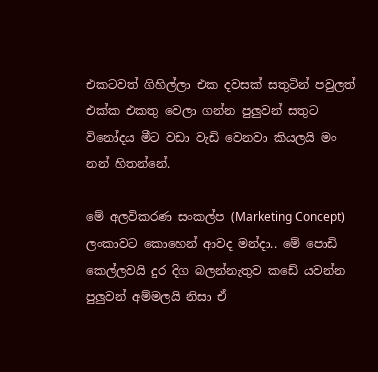එකටවත් ගිහිල්ලා එක දවසක් සතුටින් පවුලත් එක්ක එකතු වෙලා ගන්න පුලුවන් සතුට විනෝදය මීට වඩා වැඩි වෙනවා කියලයි මං නන් හිතන්නේ.

මේ අලවිකරණ සංකල්ප (Marketing Concept) ලංකාවට කොහෙන් ආවද මන්දා.. මේ පොඩි කෙල්ලවයි දුර දිග බලන්නැතුව කඩේ යවන්න පුලුවන් අම්මලයි නිසා ඒ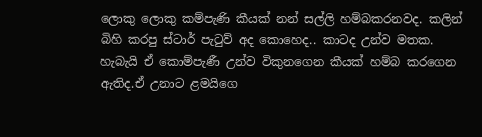ලොකු ලොකු කම්පැණි කීයක් නන් සල්ලි හම්බකරනවද. කලින් බිහි කරපු ස්ටාර් පැටුව් අද කොහෙද.. කාටද උන්ව මතක. හැබැයි ඒ කොම්පැණී උන්ව විකුනගෙන කීයක් හම්බ කරගෙන ඇතිද.ඒ උනාට ළමයිගෙ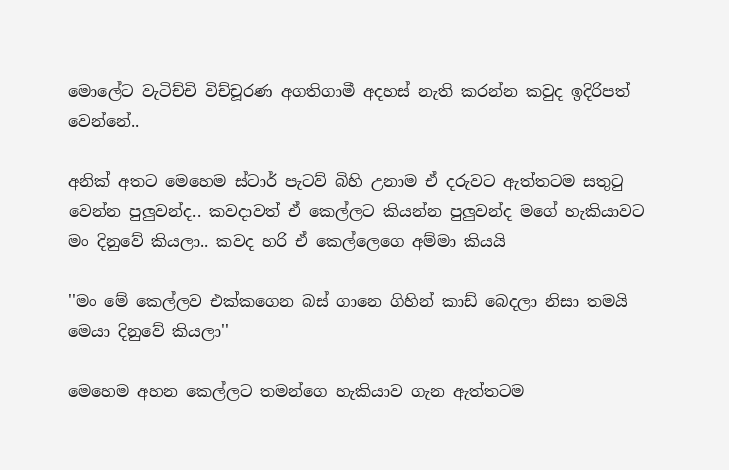මොලේට වැටිච්චි විච්චූරණ අගතිගාමී අදහස් නැති කරන්න කවුද ඉදිරිපත් වෙන්නේ..

අනික් අතට මෙහෙම ස්ටාර් පැටව් බිහි උනාම ඒ දරුවට ඇත්තටම සතුටු වෙන්න ‍පුලුවන්ද.. කවදාවත් ඒ කෙල්ලට කියන්න පුලුවන්ද මගේ හැකියාවට මං දිනුවේ කියලා.. කවද හරි ඒ කෙල්ලෙගෙ අම්මා කියයි

''මං මේ කෙල්ලව එක්කගෙන බස් ගානෙ ගිහින් කාඩ් බෙදලා නිසා තමයි මෙයා දිනුවේ කියලා''

මෙහෙම අහන කෙල්ලට තමන්ගෙ හැකියාව ගැන ඇත්තටම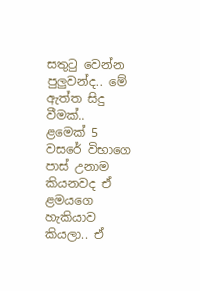සතුටු වෙන්න පුලුවන්ද.. මේ ඇත්ත සිදු වීමක්..
ළමෙක් 5 වසරේ විභාගෙ පාස් උනාම කියනවද ඒ ළමයගෙ හැකියාව කියලා.. ඒ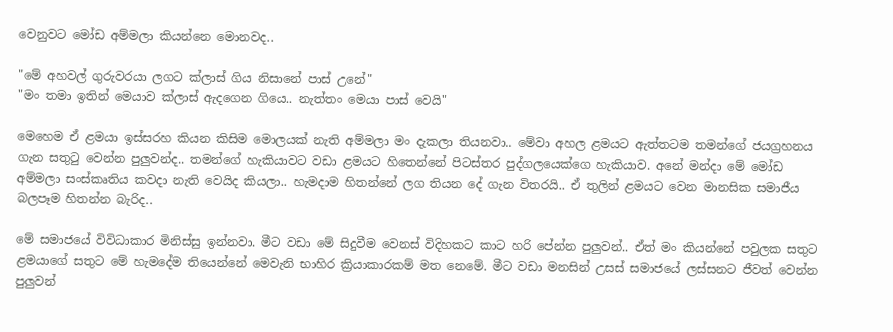වෙනුවට මෝඩ අම්මලා කියන්නෙ මොනවද..

"මේ අහවල් ගුරුවරයා ලගට ක්ලාස් ගිය නිසානේ පාස් උනේ"
"මං තමා ඉතින් මෙයාව ක්ලාස් ඇදගෙන ගියෙ.. නැත්තං මෙයා පාස් වෙයි"

මෙහෙම ඒ ළමයා ඉස්සරහ කියන කිසිම මොලයක් නැති අම්මලා මං දැකලා තියනවා.. මේවා අහල ළමයට ඇත්තටම තමන්ගේ ජයග්‍රහනය ගැන සතුටු වෙන්න පුලුවන්ද.. තමන්ගේ හැකියාවට වඩා ළමයට හිතෙන්නේ පිටස්තර පුද්ගලයෙක්ගෙ හැකියාව. අනේ මන්දා මේ මෝඩ අම්මලා සංස්කෘතිය කවදා නැති වෙයිද කියලා.. හැමදාම හිතන්නේ ලග තියන දේ ගැන විතරයි.. ඒ තුලින් ළමයට වෙන මානසික සමාජීය බලපෑම හිතන්න බැරිද..

මේ සමාජයේ විවිධාකාර මිනිස්සු ඉන්නවා. මීට වඩා මේ සිදුවීම වෙනස් විදිහකට කාට හරි පේන්න පුලුවන්.. ඒත් මං කියන්නේ පවුලක සතුට ළමයාගේ සතුට මේ හැමදේම තියෙන්නේ මෙවැනි භාහිර ක්‍රියාකාරකම් මත නෙමේ. මීට වඩා මනසින් උසස් සමාජයේ ලස්සනට ජීවත් වෙන්න පුලුවන්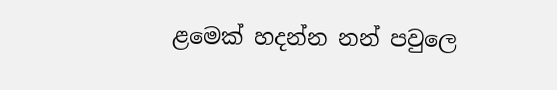ළමෙක් හදන්න නන් පවුලෙ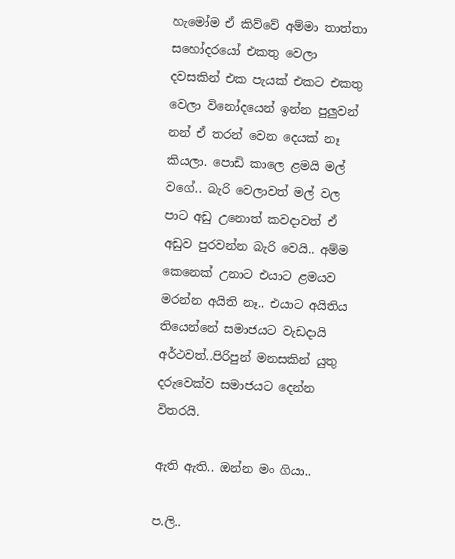හැමෝම ඒ කිව්වේ අම්මා තාත්තා සහෝදරයෝ එකතු වෙලා දවසකින් එක පැයක් එකට එකතු වෙලා විනෝදයෙන් ඉන්න පුලුවන් නන් ඒ තරන් වෙන දෙයක් නෑ කියලා. පොඩි කාලෙ ළමයි මල් වගේ.. බැරි වෙලාවත් මල් වල පාට අඩු උනොත් කවදාවත් ඒ අඩුව පුරවන්න බැරි වෙයි.. අම්ම කෙනෙක් උනාට එයාට ළම‍යව මරන්න අයිති නෑ.. එයාට අයිතිය තියෙන්නේ සමාජයට වැඩදායි අර්ථවත්..පිරිපුන් මනසකින් යුතු දරුවෙක්ව සමාජයට දෙන්න විතරයි.

ඇති ඇති.. ඔන්න මං ගියා..

ප.ලි..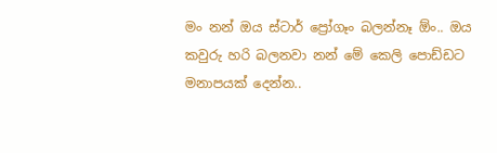මං නන් ඔය ස්ටාර් ප්‍රෝගෑං බලන්නෑ ඕං.. ඔය කවුරු හරි බලනවා නන් මේ කෙලි පොඩ්ඩට මනාපයක් දෙන්න..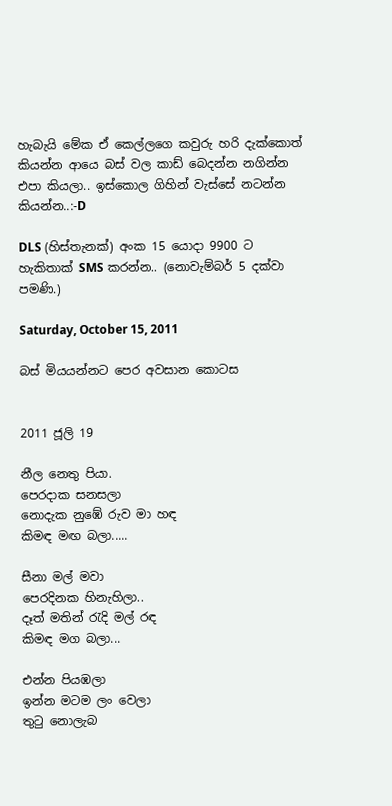හැබැයි මේක ඒ කෙල්ලගෙ කවුරු හරි දැක්කොත් කියන්න ආයෙ බස් වල කාඩ් බෙදන්න නගින්න එපා කියලා.. ඉස්කොල ගිහින් වැස්සේ නටන්න කියන්න..:-D

DLS (හිස්තැනක්) අංක 15 යොදා 9900 ට හැකිතාක් SMS කරන්න.. (නොවැම්බර් 5 දක්වා පමණි.)

Saturday, October 15, 2011

බස් මියයන්නට පෙර අවසාන කොටස


2011 ජූලි 19

නීල නෙතු පියා.
පෙරදාක සනසලා
නොදැක නුඹේ රුව මා හඳ
කිමඳ මඟ බලා.....

සීනා මල් මවා
පෙරදිනක හිනැහිලා..
දෑත් මතින් රැදි මල් රඳ
කිමඳ මග බලා...

එන්න පියඹලා
ඉන්න මටම ලං වෙලා
තුටු නොලැබ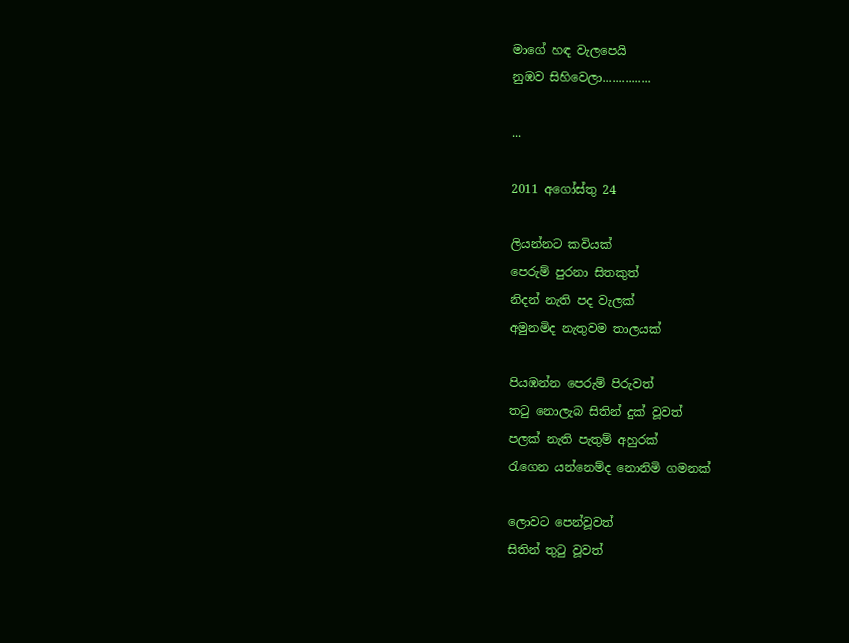මාගේ හඳ වැලපෙයි
නුඹව සිහිවෙලා...............

...

2011 අගෝස්තු 24

ලියන්නට කවියක්
පෙරුම් පුරනා සිතකුත්
නිදන් නැති පද වැලක්
අමුනමිද නැතුවම තාලයක්

පියඹන්න පෙරුම් පිරුවත්
තටු නොලැබ සිතින් දුක් වූවත්
පලක් නැති පැතුම් අහුරක්
රැගෙන යන්නෙම්ද නොනිමි ගමනක්

ලොවට පෙන්වූවත්
සිතින් තුටු වූවත්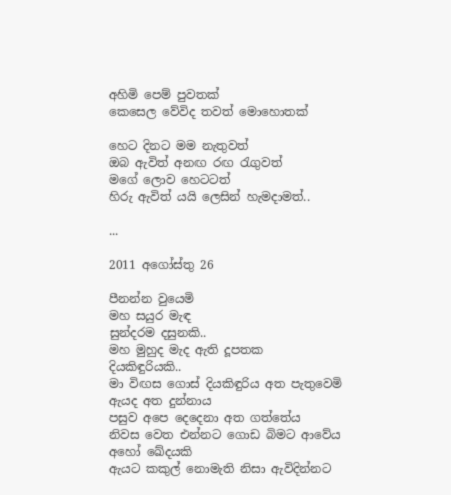අහිමි පෙම් පුවතක්
කෙසෙල වේවිද තවත් මොහොතක්

හෙට දිනට මම නැතුවත්
ඔබ ඇවිත් අනඟ රඟ රැගුවත්
මගේ ලොව හෙටටත්
හිරු ඇවිත් යයි ලෙසින් හැමදාමත්..

...

2011 අගෝස්තු 26

පීනන්න වුයෙමි
මහ සයුර මැඳ
සුන්දරම දසුනකි..
මහ මුහුද මැද ඇති දූපතක
දියකිඳුරියකි..
මා විඟස ගොස් දියකිඳුරිය අත පැතුවෙමි
ඇයද අත දුන්නාය
පසුව අපෙ දෙදෙනා අත ගත්තේය
නිවස වෙත එන්නට ගොඩ බිමට ආවේය
අහෝ ඛේදයකි
ඇයට කකුල් නොමැති නිසා ඇවිදින්නට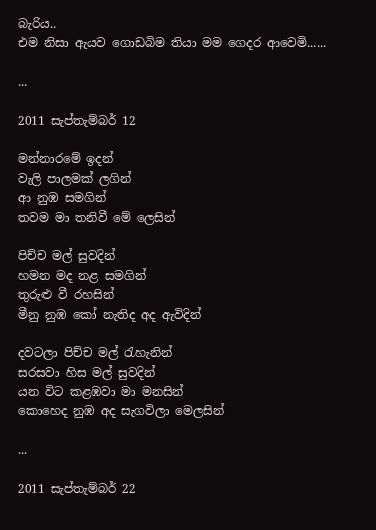බැරිය..
එම නිසා ඇයව ගොඩබිම තියා මම ‍ගෙදර ආවෙමි......

...

2011 සැප්තැම්බර් 12

මන්නාරමේ ඉදන්
වැලි පාලමක් ලගින්
ආ නුඹ සමගින්
තවම මා තනිවී මේ ලෙසින්

පිච්ච මල් සුවදින්
හමන මද නළ සමගින්
තුරුළු වී රහසින්
මීනු නුඹ කෝ නැතිද අද ඇවිදින්

දවටලා පිච්ච මල් රැහැනින්
සරසවා හිස මල් සුවදින්
යන විට කළඹවා මා මනසින්
කොහෙද නුඹ අද සැගවිලා මෙලසින්

...

2011 සැප්තැම්බර් 22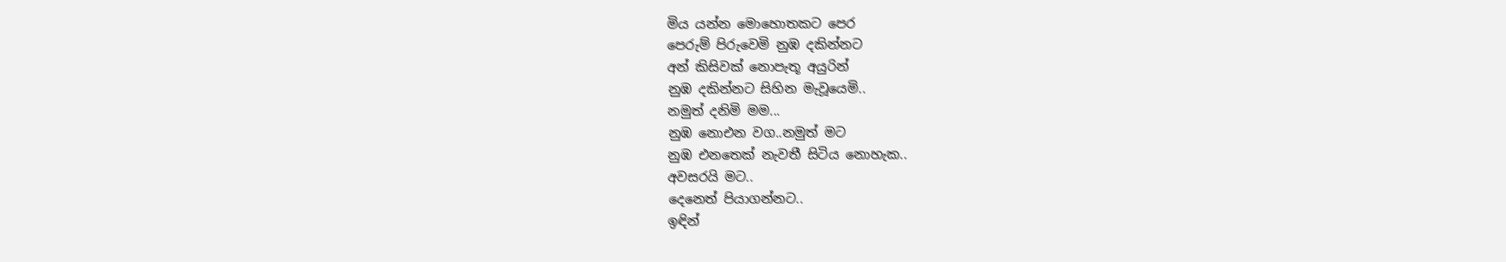මිය යන්න මො‍හොතකට පෙර
පෙරුම් පිරුවෙමි නුඹ දකින්නට
අන් කිසිවක් නොපැතූ අයුරින්
නුඹ දකින්නට සිහින මැවූයෙමි..
නමුත් දනිමි මම...
නුඹ නොඑන වග..නමුත් මට
නුඹ එනතෙක් නැවතී සිටිය නොහැක..
අවසරයි මට..
දෙනෙත් පියාගන්නට..
ඉඳින්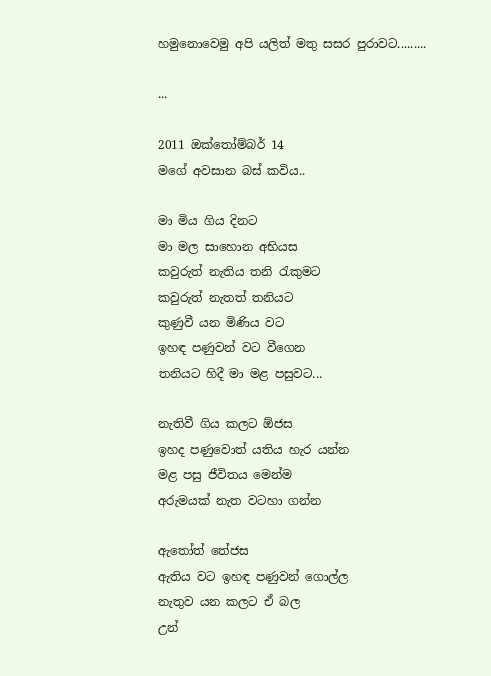හමුනොවෙමු අපි යලිත් මතු සසර පුරාවට.........

...

2011 ඔක්තෝම්බර් 14
මගේ අවසාන බස් කවිය..

මා මිය ගිය දිනට
මා මල සාහොන අභියස
කවුරුත් නැතිය තනි රැකුමට
කවුරුත් නැතත් තනියට
කුණුවී යන මිණිය වට
ඉහඳ පණුවන් වට වීගෙන
තනියට හිදී මා මළ පසුවට...

නැතිවී ගිය කලට ඕජස
ඉහද පණුවොත් යතිය හැර යන්න
මළ පසු ජීවිතය මෙන්ම
අරුමයක් නැත වටහා ගන්න

ඇතෝත් තේජස
ඇතිය වට ඉහඳ පණුවන් ගොල්ල
නැතුව යන කලට ඒ බල
උන්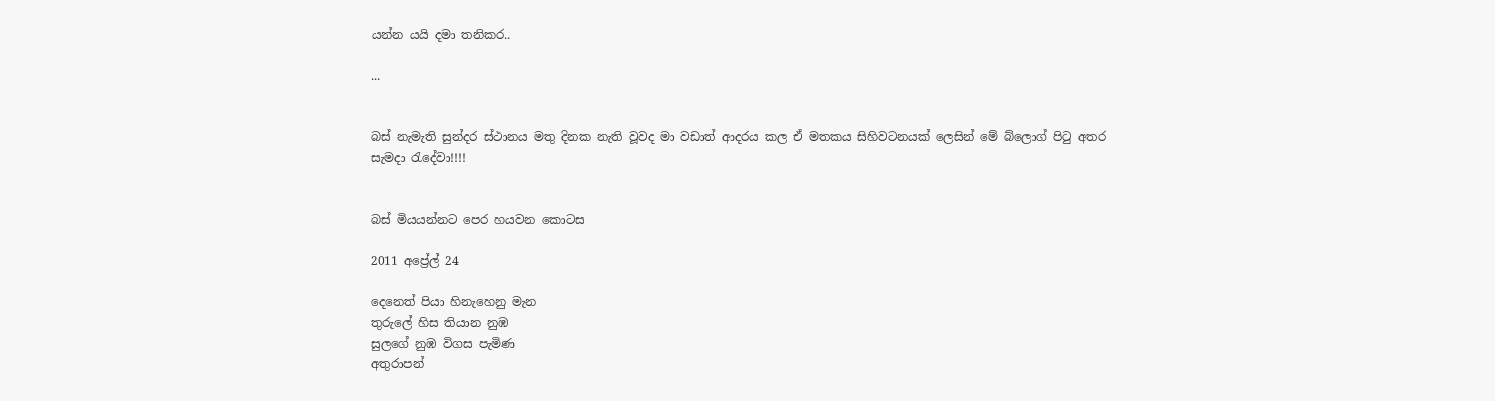යන්න යයි දමා තනිකර..

...


බස් නැමැති සුන්දර ස්ථානය මතු දිනක නැති වූවද මා වඩාත් ආදරය කල ඒ මතකය සිහිවටනයක් ලෙසින් මේ ‍බ්ලොග් පිටු අතර සැමදා රැදේවා!!!!


බස් මියයන්නට පෙර හයවන කොටස

2011 අප්‍රේල් 24

දෙනෙත් පියා හිනැහෙනු මැන
තුරුලේ හිස තියාන නුඹ
සුලගේ නුඹ විගස පැමිණ
අතුරාපන්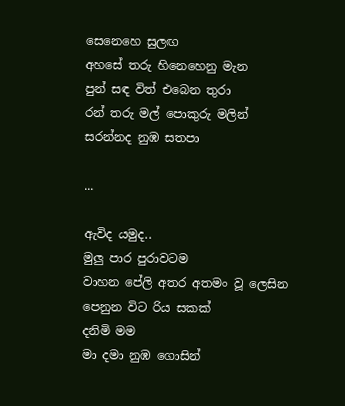සෙනෙහෙ සුලඟ
අහසේ තරු හිනෙහෙනු මැන
පුන් සඳ විත් එබෙන තුරා
රන් තරු මල් පොකුරු මලින්
සරන්නද නුඹ සතපා

...

ඇවිද යමුද..
මුලු පාර පුරාවටම
වාහන පේලි අතර අතමං වූ ලෙසින
පෙනුන විට රිය සකක්
දනිමි මම
මා දමා නුඹ ගොසින්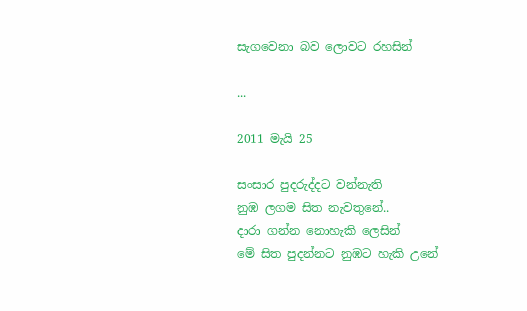සැගවෙනා බව ලොවට රහසින්

...

2011 මැයි 25

සංසාර පුදරුද්දට වන්නැති
නුඹ ලගම සිත නැවතුනේ..
දාරා ගන්න නොහැකි ලෙසින්
මේ සිත පුදන්නට නුඹට හැකි උනේ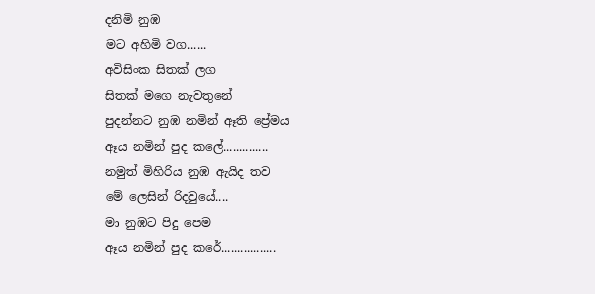දනිමි නුඹ
මට අහිමි වග......
අවිසිංක සිතක් ලග
සිතක් මගෙ නැවතුනේ
පුදන්නට නුඹ නමින් ඈති ප්‍රේමය
ඈය නමින් පුද කලේ..............
නමුත් මිහිරිය නුඹ ඇයිද තව
මේ ලෙසින් රිදවුයේ....
මා නුඹට පිදු පෙම
ඈය නමින් පුද කරේ.................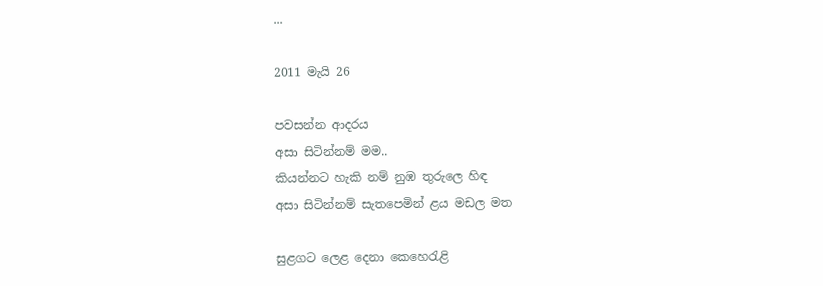...

2011 මැයි 26

පවසන්න ආදරය
අසා සිටින්නම් මම..
කියන්නට හැකි නම් නුඹ තුරුලෙ හිඳ
අසා සිටින්නම් සැතපෙමින් ළය මඩල මත

සුළගට ලෙළ දෙනා කෙහෙරැළි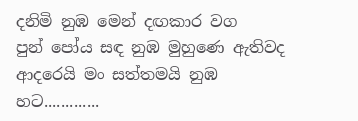දනිමි නුඹ මෙන් දඟකාර වග
පුන් පෝය සඳ නුඹ මුහුණෙ ඇතිවද
ආදරෙයි මං සත්තමයි නුඹ හට.............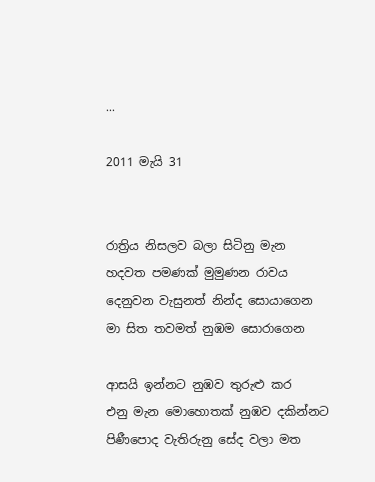...

2011 මැයි 31


රාත්‍රිය නිසලව බලා සිටිනු මැන
හදවත පමණක් මුමුණන රාවය
දෙනුවන වැසුනත් නින්ද සොයාගෙන
මා සිත තවමත් නුඹම සොරාගෙන

ආසයි ඉන්නට නුඹව තුරුළු කර
එනු මැන මොහොතක් නුඹව දකින්නට
පිණීපොද වැතිරුනු සේද වලා මත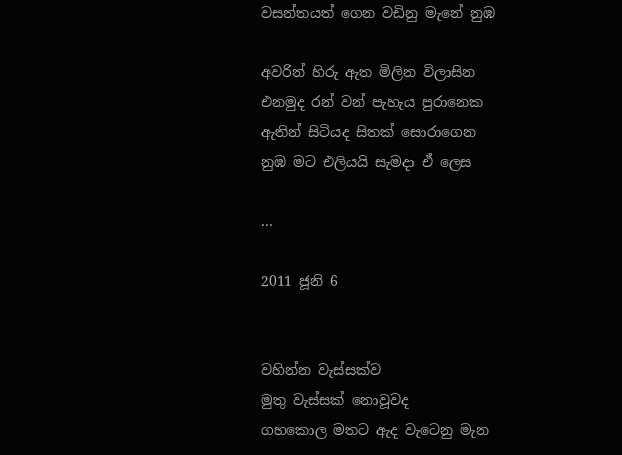වසන්තයත් ගෙන වඩිනු මැනේ නුඹ

අවරින් හිරු ඇත මිලින විලාසින
එනමුද රන් වන් පැහැය පුරානෙක
ඇතින් සිටියද සිතක් සොරාගෙන
නුඹ මට එලියයි සැමදා ඒ ලෙස

...

2011 ජූනි 6


වහින්න වැස්සක්ව
මුතු වැස්සක් නොවූවද
ගහකොල මතට ඇද වැටෙනු මැන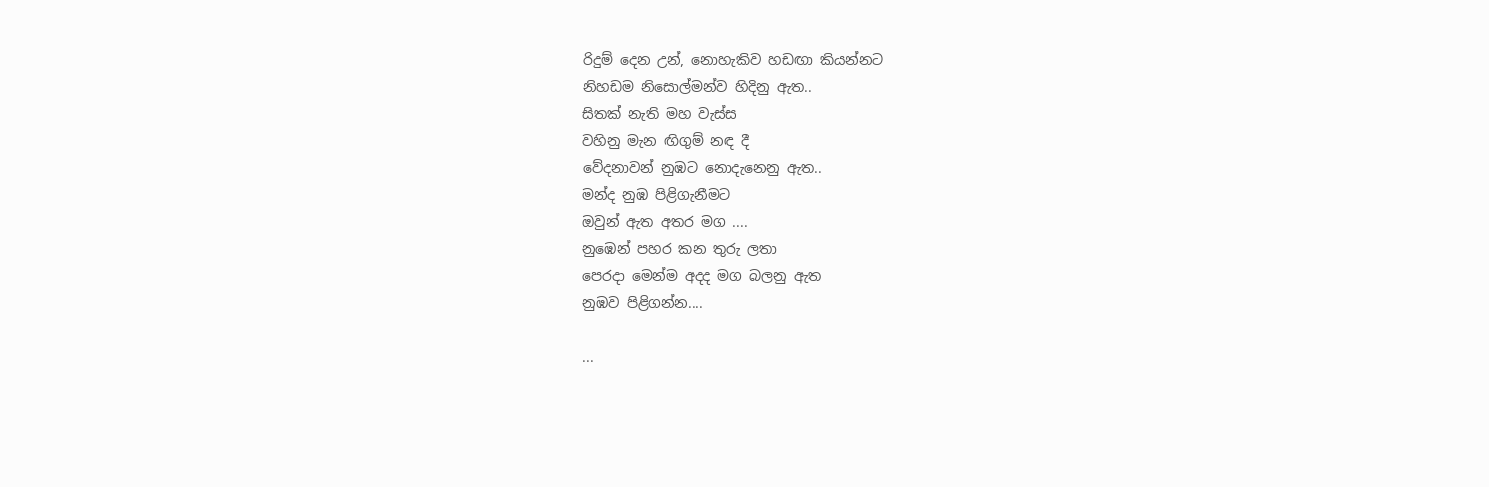රිදුම් දෙන උන්, නොහැකිව හඩඟා කියන්නට
නිහඩම ‍නිසොල්මන්ව හිදිනු ඇත..
සිතක් නැති මහ වැස්ස
වහිනු මැන ඟිගුම් නඳ දී
වේදනාවන් නුඹට නොදැනෙනු ඇත..
මන්ද නුඹ පිළිගැනීමට
ඔවුන් ඇත අතර මග ....
නුඹෙන් පහර කන තුරු ලතා
පෙරදා මෙන්ම අදද මග බලනු ඇත
නුඹව පිළිගන්න....

...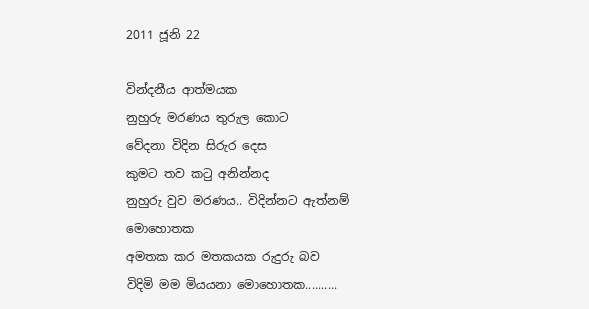2011 ජූනි 22

වින්දනීය ආත්මයක
නුහුරු මරණය තුරුල කොට
වේදනා විදින සිරුර දෙස
කුමට තව කටු අනින්නද
නුහුරු වුව මරණය.. විදින්නට ඇත්නම් මොහොතක
අමතක කර මතකයක රුදුරු බව
විදිමි මම මියයනා මොහොතක..........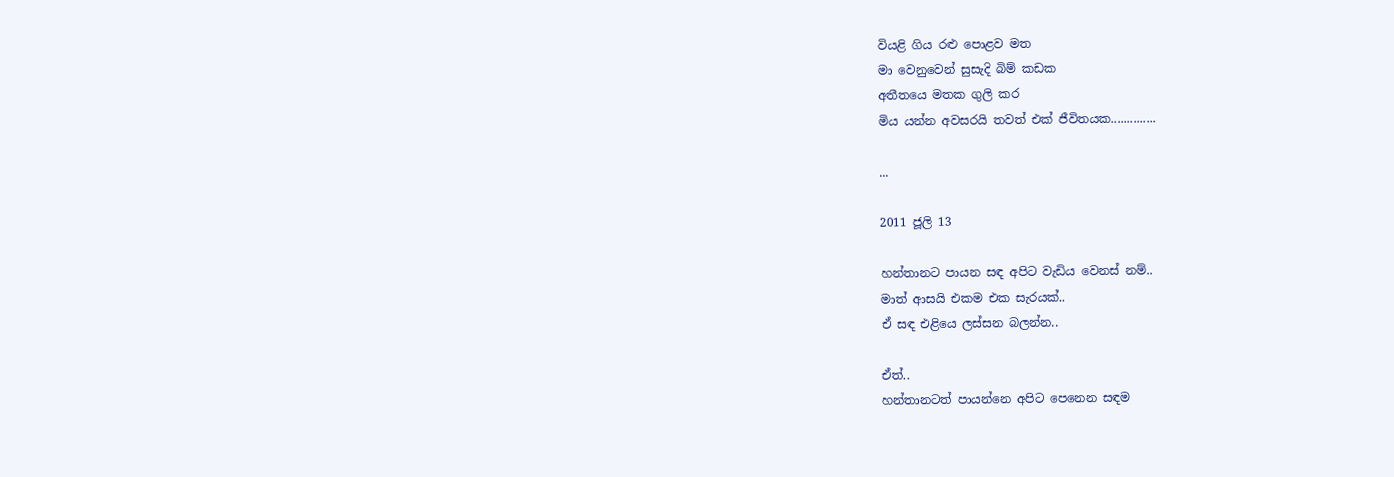වියළි ගිය රළු පොළව මත
මා වෙනුවෙන් සුසැදි බිම් කඩක
අතීතයෙ මතක ගුලි කර
මිය යන්න අවසරයි තවත් එක් ජීවිතයක..............

...

2011 ජූලි 13

හන්තානට පායන සඳ අපිට වැඩිය වෙනස් නම්..
මාත් ආසයි එකම එක සැරයක්..
ඒ සඳ එළියෙ ලස්සන බලන්න..

ඒත්..
හන්තානටත් පායන්නෙ අපිට පෙනෙන සඳම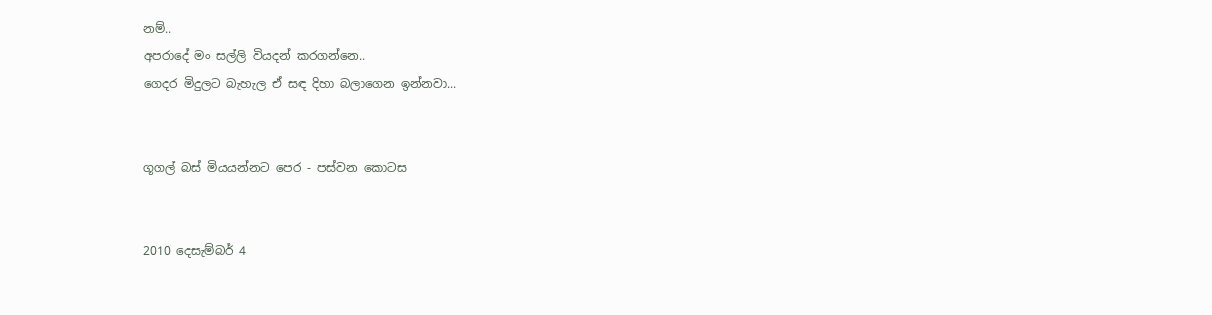නම්..
අපරාදේ මං සල්ලි වියදන් කරගන්නෙ..
ගෙදර මිදුලට බැහැල ඒ සඳ දිහා බලාගෙන ඉන්නවා...


ගූගල් බස් මියයන්නට පෙර - පස්වන කොටස


2010 දෙසැම්බර් 4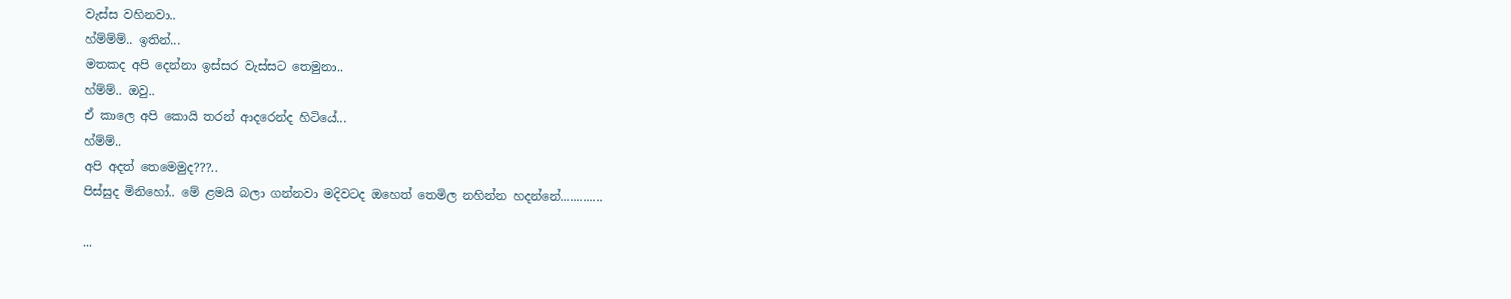වැස්ස වහිනවා..
හ්ම්ම්ම්.. ඉතින්...
මතකද අපි දෙන්නා ඉස්සර වැස්සට තෙමුනා..
හ්ම්ම්.. ඔවු..
ඒ කාලෙ අපි කොයි තරන් ආදරෙන්ද හිටියේ...
හ්ම්ම්..
අපි අදත් තෙමෙමුද???..
පිස්සුද මිනිහෝ.. මේ ළමයි බලා ගන්නවා මදිවටද ඔහෙත් තෙමිල නහින්න හදන්නේ.............

...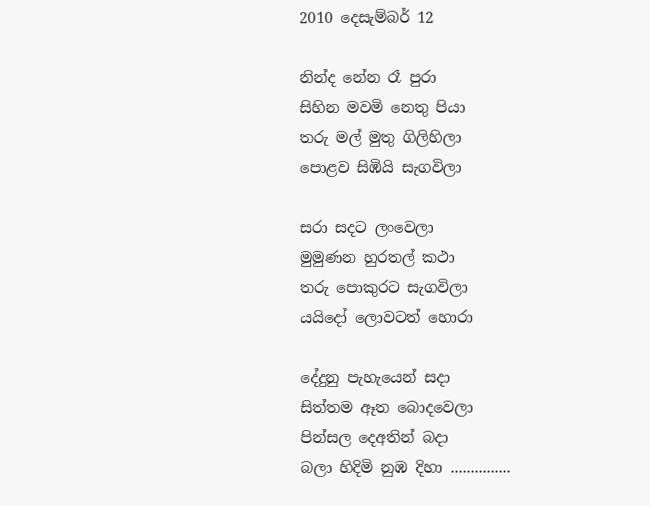2010 දෙසැම්බර් 12

නින්ද නේන රෑ පුරා
සිහින මවමි නෙතු පියා
තරු මල් මුතු ගිලිහිලා
පොළව සිඹියි සැගවිලා

සරා සදට ලංවෙලා
මුමුණන හුරතල් කථා
තරු පොකුරට සැගවිලා
යයිදෝ ලොවටත් හොරා

දේදුනු පැහැයෙන් සදා
සිත්තම ඈත බොදවෙලා
පින්සල දෙඅතින් බදා
බලා හිදිමි නුඹ දිහා ...............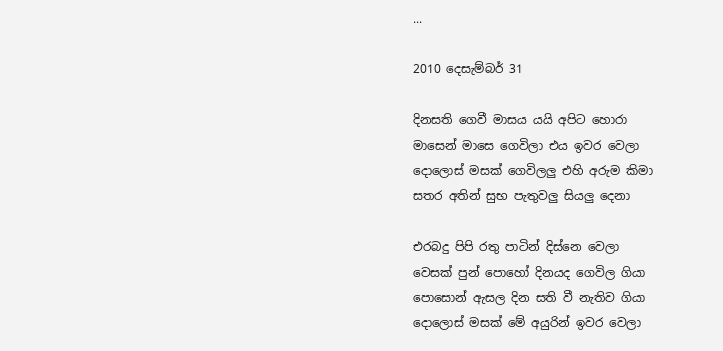...

2010 දෙසැම්බර් 31

දිනසති ගෙවී මාසය යයි අපිට හොරා
මාසෙන් මාසෙ ගෙවිලා එය ඉවර වෙලා
දොලොස් මසක් ගෙවිලලු එහි අරුම කිමා
සතර අතින් සුභ පැතුවලු සියලු දෙනා

එරබදු පිපි රතු පාටින් දි‍ස්නෙ වෙලා
වෙසක් පුන් පොහෝ දිනයද ගෙවිල ගියා
පො‍සොන් ඇසල දින සති වී නැතිව ගියා
දොලොස් මසක් මේ අයුරින් ඉවර වෙලා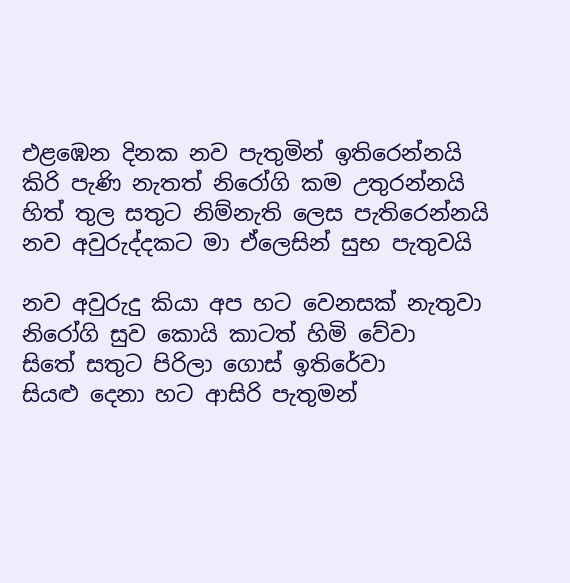එළඹෙන දිනක නව පැතුමින් ඉතිරෙන්නයි
කිරි පැණි නැතත් නිරෝගි කම උතුරන්නයි
හිත් තුල සතුට නිම්නැති ලෙස පැතිරෙන්නයි
නව අවුරුද්දකට මා ඒලෙසින් සුභ පැතුවයි

නව අවුරුදු කියා අප හට වෙනසක් නැතුවා
නිරෝගි සුව කොයි කාටත් හිමි වේවා
සිතේ සතුට පිරිලා ගොස් ඉතිරේවා
සියළු දෙනා හට ආසිරි පැතුමන්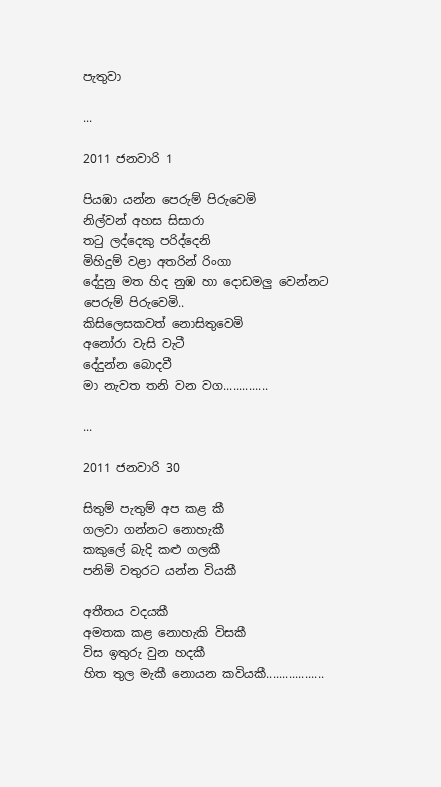පැතුවා

...

2011 ජනවාරි 1

පියඹා යන්න පෙරුම් පිරුවෙමි
නිල්වන් අහස සිසාරා
තටු ලද්දෙකු පරිද්දෙනි
මිහිදුම් වළා අතරින් රිංගා
දේදුනු මත හිද නුඹ හා දොඩමලු වෙන්නට
පෙරුම් පිරුවෙමි..
කිසිලෙසකවත් නොසිතුවෙමි
අනෝරා වැසි වැටී
දේදුන්න බොදවී
මා නැවත තනි වන වග..............

...

2011 ජනවාරි 30

සිතුම් පැතුම් අප කළ කී
ගලවා ගන්නට නොහැකී
කකුලේ බැදි කළු ගලකී
පනිමි වතුරට යන්න වියකී

අතීතය වදයකී
අමතක කළ නොහැකි විසකී
විස ඉතුරු වුන හදකී
හිත තුල මැකී නොයන කවියකී..................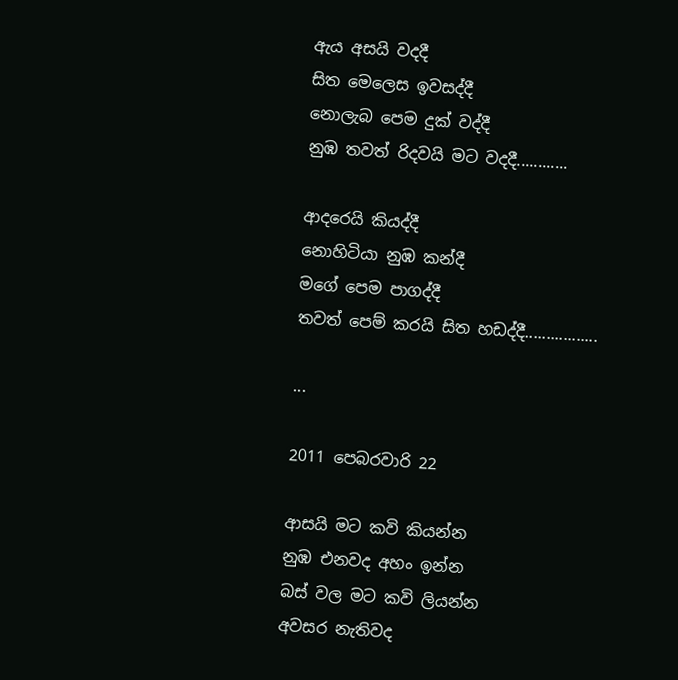ඇය අසයි වදදී
සිත ‍මෙලෙස ඉවසද්දී
නොලැබ පෙම දුක් වද්දී
නුඹ තවත් රිදවයි මට වදදී............

ආදරෙයි කියද්දී
නොහිටියා නුඹ කන්දී
මගේ පෙම පාගද්දී
තවත් පෙම් කරයි සිත හඩද්දී.................

...

2011 පෙබරවාරි 22

ආසයි මට කවි කියන්න
නුඹ එනවද අහං ඉන්න
බස් වල මට කවි ලියන්න
අවසර නැතිවද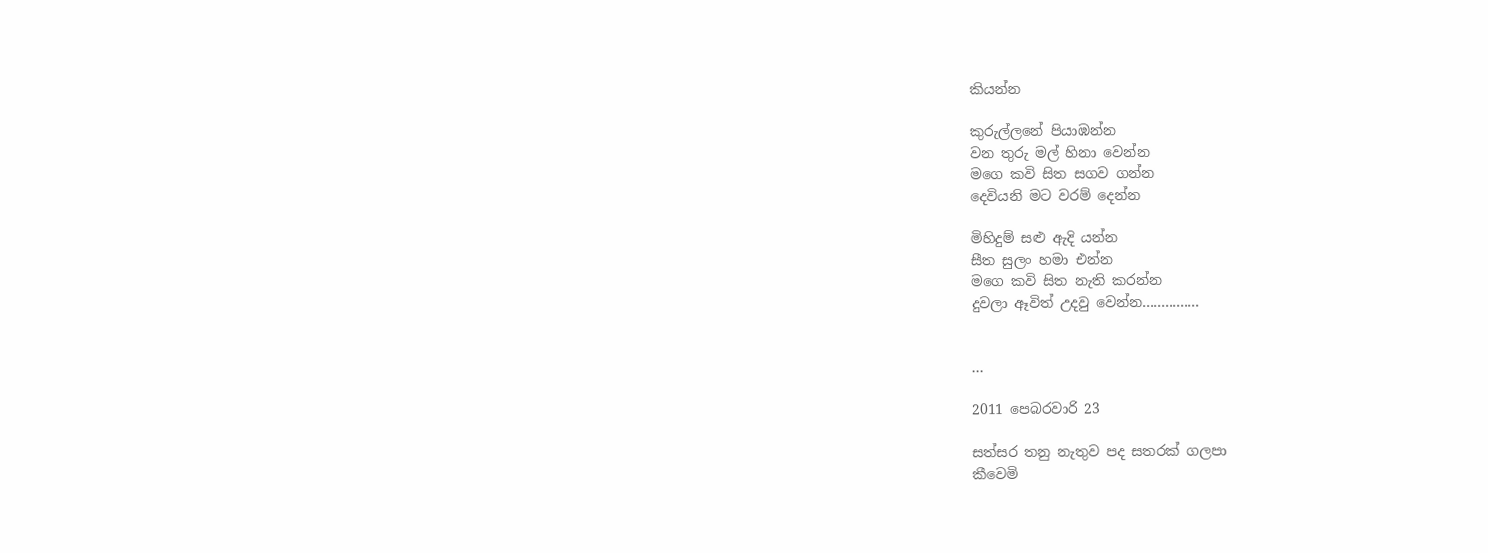කියන්න

කුරුල්ලනේ පියාඹන්න
වන තුරු මල් හිනා වෙන්න
මගෙ කවි සිත සගව ගන්න
දෙවියනි මට වරම් දෙන්න

මිහිදුම් සළු ඇදි යන්න
සීත සුලං හමා එන්න
මගෙ කවි සිත නැති කරන්න
දුවලා ඈවිත් උදවු වෙන්න...............


...

2011 පෙබරවාරි 23

සත්සර තනු නැතුව පද සතරක් ගලපා
කීවෙමි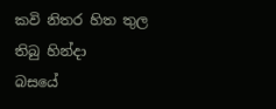කවි නිතර හිත තුල තිබු හින්දා
බසයේ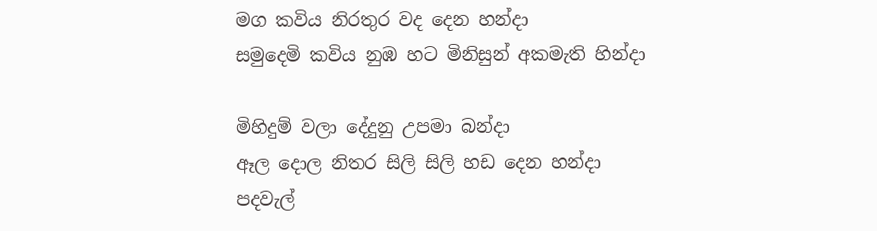මග කවිය නිරතුර වද දෙන හන්දා
සමුදෙමි කවිය නුඹ හට මිනිසුන් අකමැති හින්දා

මිහිදුම් වලා දේදුනු උපමා බන්දා
ඈල දොල නිතර සිලි සිලි හඩ දෙන හන්දා
පදවැල්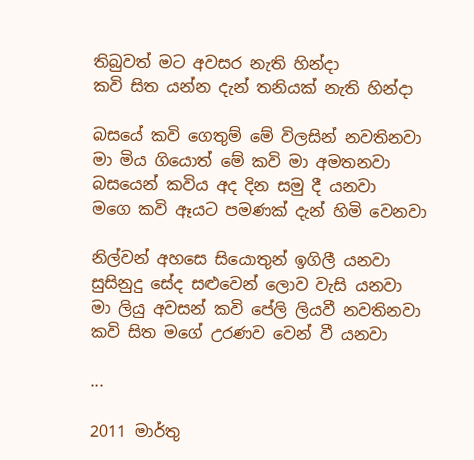තිබුවත් මට අවසර නැති හින්දා
කවි සිත යන්න දැන් තනියක් නැති හින්දා

බසයේ කවි ගෙතුම් මේ විලසින් නවතිනවා
මා මිය ගියොත් මේ කවි මා අමතනවා
බසයෙන් කවිය අද දින සමු දී යනවා
මගෙ කවි ඈයට පමණක් දැන් හිමි වෙනවා

නිල්වන් අහසෙ සියොතුන් ඉගිලී යනවා
සුසිනුදු සේද සළුවෙන් ලොව වැසි යනවා
මා ලියු අවසන් කවි පේලි ලියවී නවතිනවා
කවි සිත මගේ උරණව වෙන් වී යනවා

...

2011 මාර්තු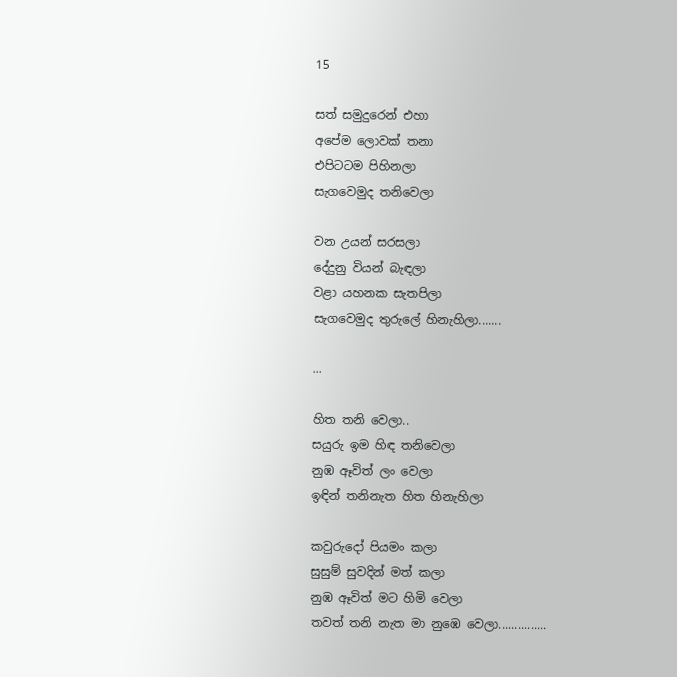15

සත් සමුදුරෙන් එහා
අපේම ලොවක් තනා
එපිටටම පිහිනලා
සැගවෙමුද තනිවෙලා

වන උයන් සරසලා
දේදුනු වියන් බැඳලා
වළා යහනක සැතපිලා
සැගවෙමුද තුරුලේ හිනැහිලා.......

...

හිත තනි වෙලා..
සයුරු ඉම හිඳ තනිවෙලා
නුඹ ඈවිත් ලං වෙලා
ඉඳින් තනිනැත හිත හිනැහිලා

කවුරුදෝ පියමං කලා
සුසුම් සුවදින් මත් කලා
නුඹ ඈවිත් මට හිමි වෙලා
තවත් තනි නැත මා නුඹෙ වෙලා...............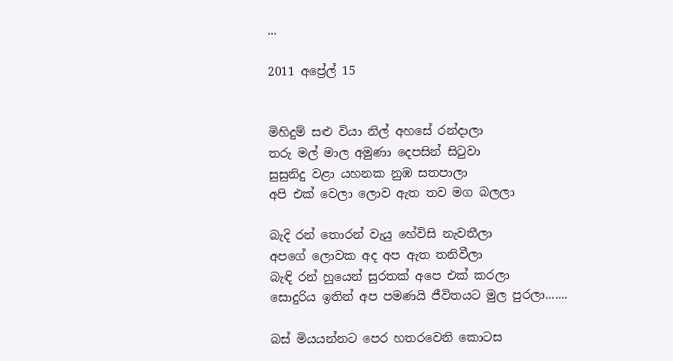...

2011 අප්‍රේල් 15


මිහිදුම් සළු වියා නිල් අහසේ රන්දාලා
තරු මල් මාල අමුණා දෙපසින් සිටුවා
සුසුනිදු වළා යහනක නුඹ සතපාලා
අපි එක් වෙලා ලොව ඇත තව මග බලලා

බැදි රන් තොරන් වැයු හේවිසි නැවතීලා
අ‍පගේ ලොවක අද අප ඇත තනිවීලා
බැඳි රන් හුයෙන් සුරතක් අපෙ එක් කරලා
සොදුරිය ඉතින් අප පමණයි ජීවිතයට මුල පුරලා.......

බස් මියයන්නට පෙර හතරවෙනි කොටස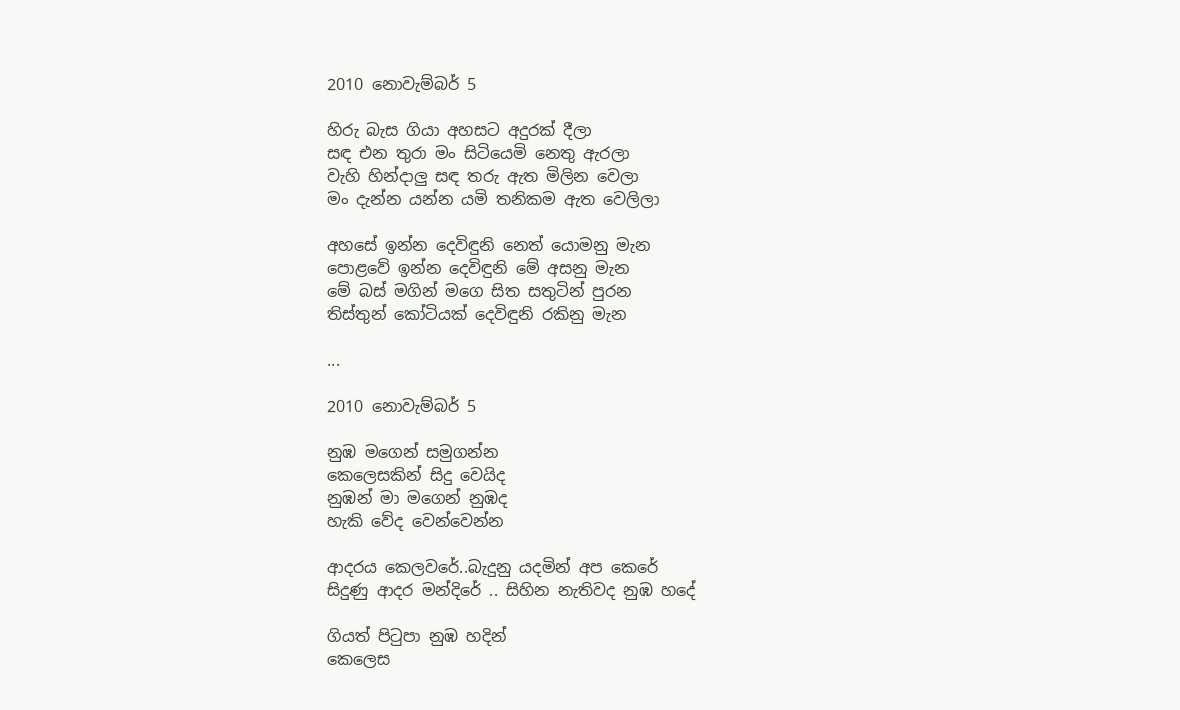2010 නොවැම්බර් 5

හිරු බැස ගියා අහසට අදුරක් දීලා
සඳ එන තුරා මං සිටියෙමි නෙතු ඇරලා
වැහි හින්දාලු සඳ තරු ඇත මිලින වෙලා
මං දැන්න යන්න යමි තනිකම ඇත වෙලිලා

අහසේ ඉන්න දෙවිඳුනි නෙත් යොමනු මැන
පොළවේ ඉන්න දෙවිඳුනි ‍මේ අසනු මැන
මේ බස් මගින් මගෙ සිත සතුටින් පුරන
තිස්තුන් කෝටියක් දෙවිඳුනි රකිනු මැන

...

2010 නොවැම්බර් 5

නුඹ මගෙන් සමුගන්න
කෙලෙසකින් සිදු වෙයිද
නුඹන් මා මගෙන් නුඹද
හැකි වේද වෙන්වෙන්න

ආදරය කෙලවරේ..බැදුනු යදමින් අප කෙරේ
සිදුණු ආදර මන්දිරේ .. සිහින නැතිවද නුඹ හදේ

ගියත් පිටුපා නුඹ හදින්
කෙලෙස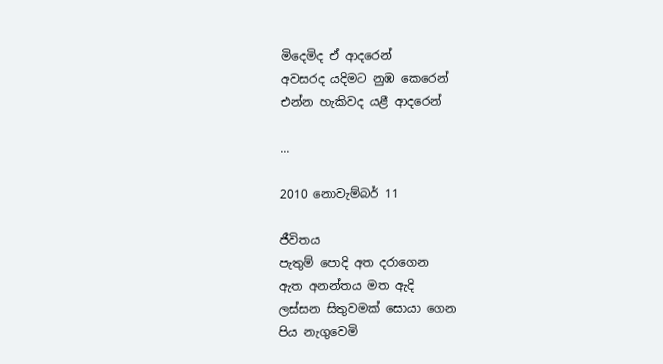මිදෙමිද ඒ ආදරෙන්
අවසරද යදිමට නුඹ කෙරෙන්
එන්න හැකිවද යළී ආදරෙන්

...

2010 නොවැම්බර් 11

ජීවිතය
පැතුම් පොදි අත දරාගෙන
ඇත අනන්තය මත ඇදි
ලස්සන සිතුවමක් සොයා ගෙන
පිය නැගුවෙමි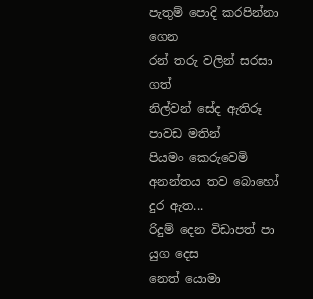පැතුම් පොදි කරපින්නා ගෙන
රන් තරු වලින් සරසා ගත්
නිල්වන් සේද ඇතිරූ පාවඩ මතින්
පියමං කෙරුවෙමි
අනන්තය තව බොහෝ දුර ඇත...
රිදුම් දෙන විඩාපත් පා යුග දෙස
නෙත් යොමා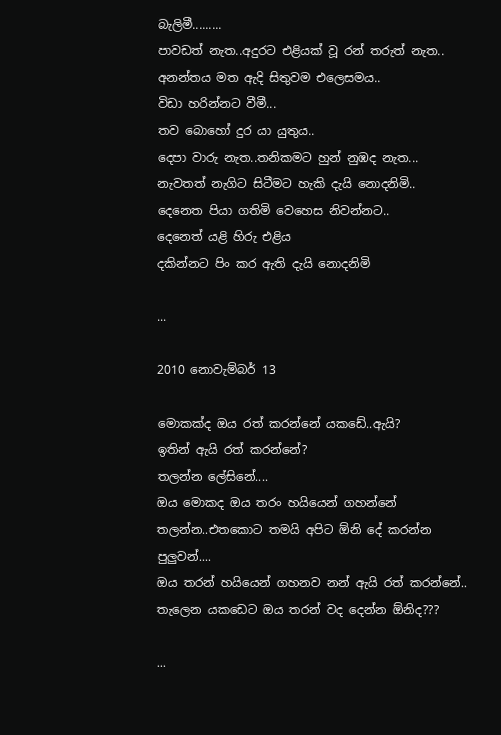බැලිමී.........
පාවඩත් නැත..අදුරට එළියක් වූ රන් තරුත් නැත..
අනන්තය මත ඇදි සිතුවම එලෙසමය..
විඩා හරින්නට වීමී...
තව බොහෝ දුර යා යුතුය..
දෙපා වාරු නැත..තනිකමට හුන් නුඹද නැත...
නැවතත් නැගිට සිටීමට හැකි දැයි නොදනිමි..
දෙනෙත පියා ගතිමි වෙහෙස නිවන්නට..
දෙනෙත් යළි හිරු එළිය
දකින්නට පිං කර ඇති දැයි නොදනිමි

...

2010 නොවැම්බර් 13

මොකක්ද ඔය රත් කරන්නේ යකඩේ..ඇයි?
ඉතින් ඇයි රත් කරන්නේ?
තලන්න ලේසිනේ....
ඔය මොකද ඔය තරං හයියෙන් ගහන්නේ
තලන්න..එතකොට තමයි අපිට ඕනි දේ කරන්න පුලුවන්....
ඔය තරන් හයියෙන් ගහනව නන් ඇයි රත් කරන්නේ..
තැලෙන යකඩෙට ඔය තරන් වද දෙන්න ඕනිද???

...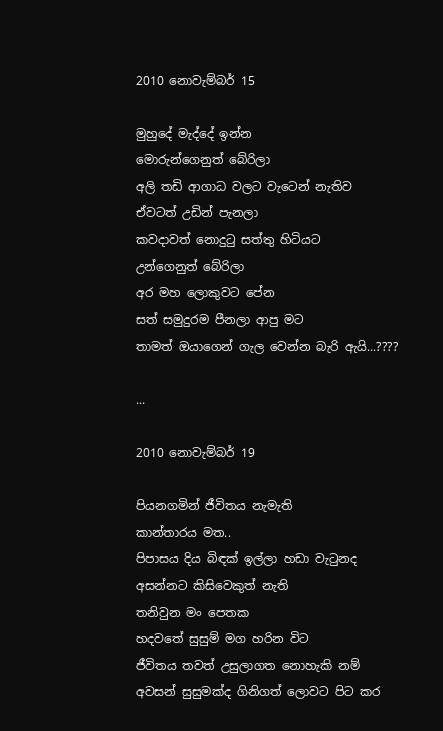2010 නොවැම්බර් 15

මුහුදේ මැද්දේ ඉන්න
මොරුන්ගෙනුත් බේරිලා
අලි තඩි ආගාධ වලට වැටෙන් නැතිව
ඒවටත් උඩින් පැනලා
කවදාවත් නොදුටු සත්තු හිටියට
උන්ගෙනුත් බේරිලා
අර මහ ලොකුවට පේන
සත් සමුදුරම පීනලා ආපු මට
තාමත් ඔයාගෙන් ගැල වෙන්න බැරි ඇයි...????

...

2010 නොවැම්බර් 19

පියනගමින් ජීවිතය නැමැති
කාන්තාරය මත..
පිපාසය දිය බිඳක් ඉල්ලා හඩා වැටුනද
අසන්නට කිසිවෙකුත් නැති
තනිවුන මං පෙතක
හදවතේ සුසුම් මග හරින විට
ජීවිතය තවත් උසුලාගත නොහැකි නම්
අවසන් සුසුමක්ද ගිනිගත් ලොවට පිට කර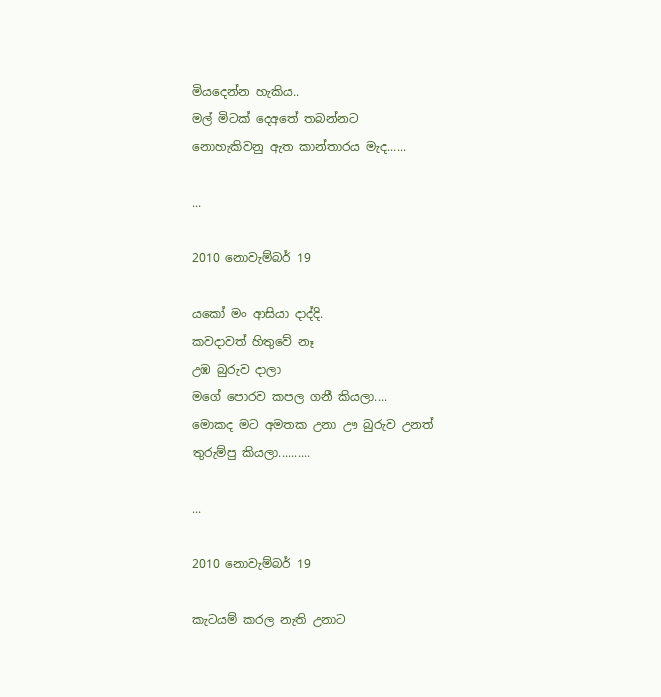මියදෙන්න හැකිය..
මල් මිටක් දෙඅතේ තබන්නට
නොහැකිවනු ඇත කාන්තාරය මැද......

...

2010 නොවැම්බර් 19

යකෝ මං ආසියා දාද්දි.
කවදාවත් හිතුවේ නෑ
උඹ බුරුව දාලා
මගේ පොරව කපල ගනී කියලා....
මොකද මට අමතක උනා ඌ බුරුව උනත්
තුරුම්පු කියලා..........

...

2010 නොවැම්බර් 19

කැටයම් කරල නැති උනාට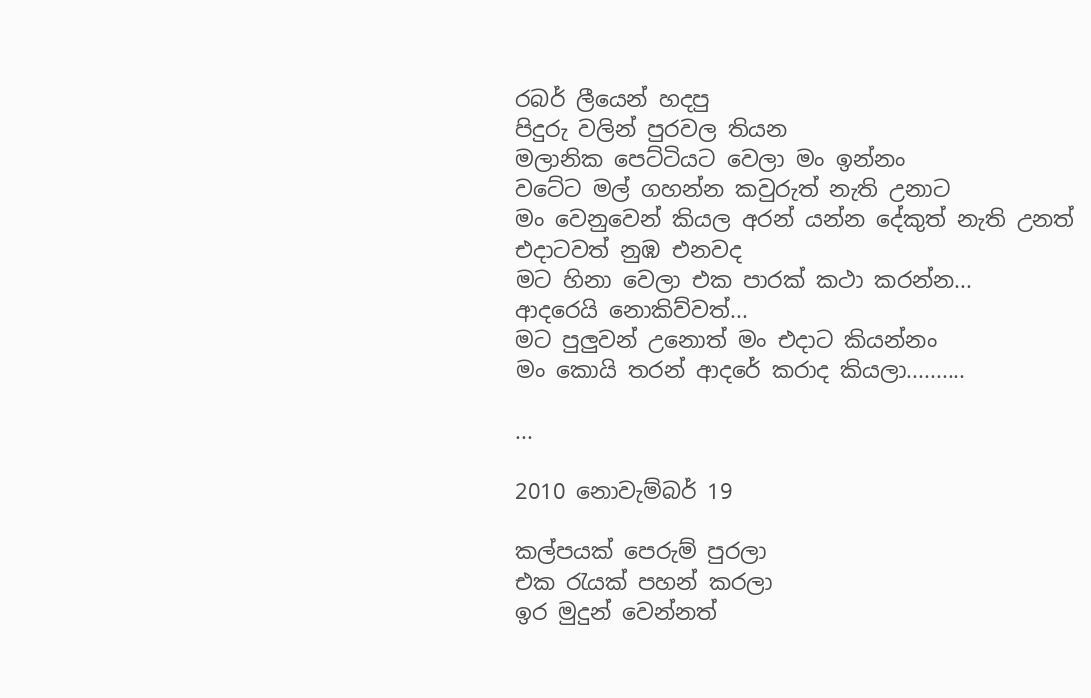රබර් ලීයෙන් හදපු
පිදුරු වලින් පුරවල තියන
මලානික පෙට්ටියට වෙලා මං ඉන්නං
වටේට මල් ගහන්න කවුරුත් නැති උනාට
මං වෙනුවෙන් කියල අරන් යන්න දේකුත් නැති උනත්
එදාටවත් නුඹ එනවද
මට හිනා වෙලා එක පාරක් කථා කරන්න...
ආදරෙයි නොකිව්වත්...
මට පුලුවන් උනොත් මං එදාට කියන්නං
මං කොයි තරන් ආදරේ කරාද කියලා..........

...

2010 නොවැම්බර් 19

කල්පයක් පෙරුම් පුරලා
එක රැයක් පහන් කරලා
ඉර මුදුන් වෙන්නත්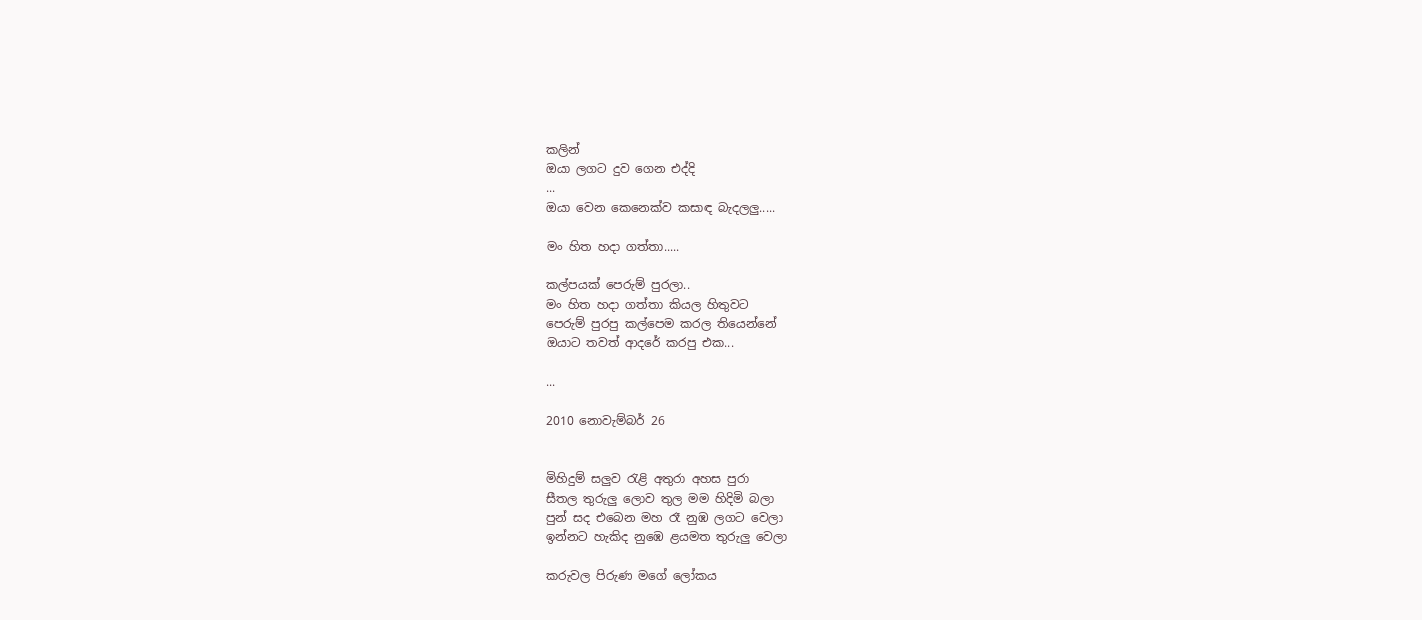කලින්
ඔයා ලගට දුව ගෙන එද්දි
...
ඔයා වෙන කෙනෙක්ව කසාඳ බැදලලු.....

මං හිත හදා ගත්තා.....

කල්පයක් පෙරුම් පුරලා..
මං හිත හදා ගත්තා කියල හිතුවට
පෙරුම් පුරපු කල්පෙම කරල තියෙන්නේ
ඔයාට තවත් ආදරේ කරපු එක...

...

2010 නොවැම්බර් 26


මිහිදුම් සලුව රැළි අතුරා අහස පුරා
සීතල තුරුලු ‍ලොව තුල මම හිදිමි බලා
පුන් සද එබෙන මහ රෑ නුඹ ලගට වෙලා
ඉන්නට හැකිද නුඹෙ ළයමත තුරුලු වෙලා

කරුවල පිරුණ මගේ ලෝකය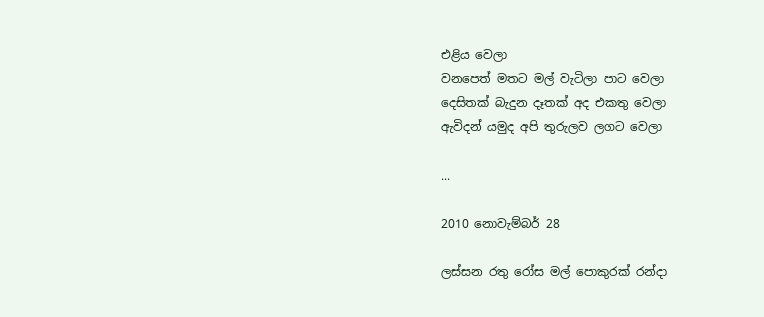එළිය වෙලා
වනපෙත් මතට මල් වැටිලා පාට වෙලා
දෙසිතක් බැදුන දෑතක් අද එකතු වෙලා
ඇවිදන් යමුද අපි තුරුලව ලගට වෙලා

...

2010 නොවැම්බර් 28

ලස්සන රතු රෝස මල් පොකුරක් රන්දා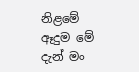නිළමේ ඈදුම මේ දැන් මං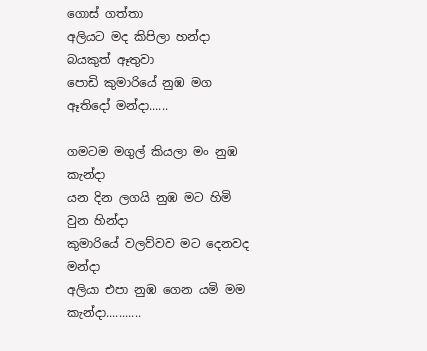ගොස් ගත්තා
අලියට මද කිපිලා හන්දා බයකුත් ඈතුවා
පොඩි කුමාරියේ නුඹ මග ඈතිදෝ මන්දා......

ගමටම මගුල් කියලා මං නුඹ කැන්දා
යන දින ලගයි නුඹ මට හිමි වුන හින්දා
කුමාරියේ වලව්වව මට දෙනවද මන්දා
අලියා එපා නුඹ ගෙන යමි මම කැන්දා...........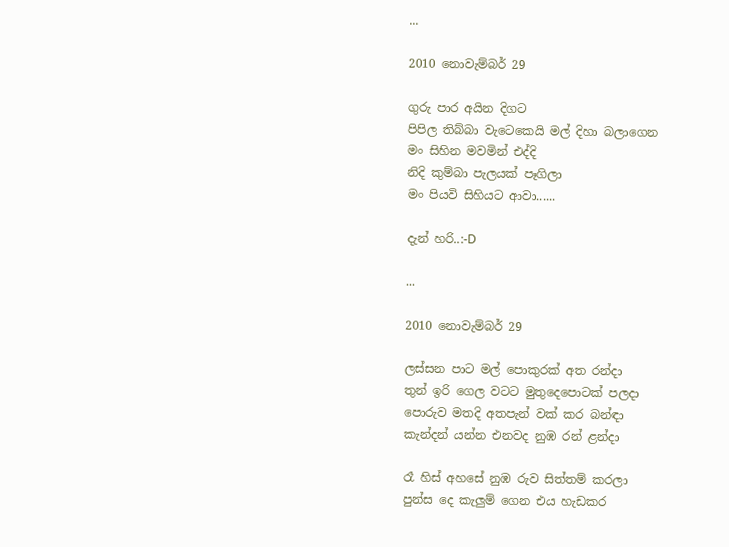...

2010 නොවැම්බර් 29

ගුරු පාර අයින දිගට
පිපිල තිබ්බා වැටෙකෙයි මල් දිහා බලාගෙන
මං සිහින මවමින් එද්දි
නිදි කුම්බා පැලයක් පෑගිලා
මං පියවි සිහියට ආවා......

දැන් හරි..:-D

...

2010 නොවැම්බර් 29

ලස්සන පාට මල් පොකුරක් අත රන්දා
තුන් ඉරි ගෙල වටට මුතුදෙපොටක් පලදා
පොරුව මතදි අතපැන් වක් කර බන්ඳා
කැන්දන් යන්න එනවද නුඹ රන් ළන්දා

රෑ හිස් අහසේ නුඹ රුව සිත්තම් කරලා
පුන්ස‍ දෙ කැලුම් ගෙන එය හැඩකර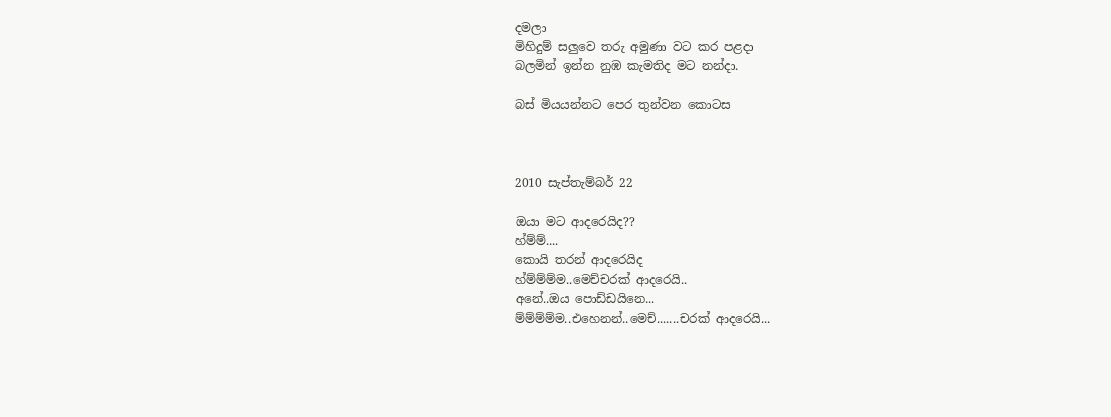දමලා
මිහිදුම් සලුවෙ තරු අමුණා වට කර පළදා
බලමින් ඉන්න නුඹ කැමතිද මට නන්දා.

බස් මියයන්නට පෙර තුන්වන කොටස



2010 සැප්තැම්බර් 22

ඔයා මට ආදරෙයිද??
හ්ම්ම්....
කොයි තරන් ආදරෙයිද
හ්ම්ම්ම්ම..මෙච්චරක් ආදරෙයි..
අනේ..ඔය පොඩ්ඩයිනෙ...
ම්ම්ම්ම්ම..එහෙනන්..මෙච්.......චරක් ආදරෙයි...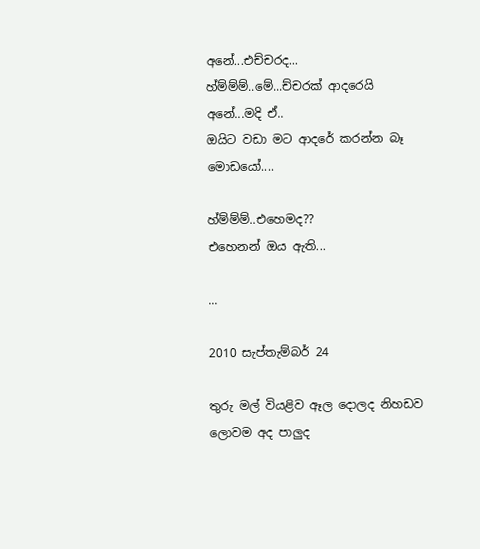අනේ...එච්චරද...
හ්ම්ම්ම්..මේ...ච්චරක් ආද‍රෙයි
අනේ...මදි ඒ..
ඔයිට වඩා මට ආදරේ කරන්න බෑ මොඩයෝ....

හ්ම්ම්ම්..එහෙමද??
එහෙනන් ඔය ඇති...

...

2010 සැප්තැම්බර් 24

තුරු මල් වියළිව ඈල දොලද නිහඩව
ලොවම අද පාලුද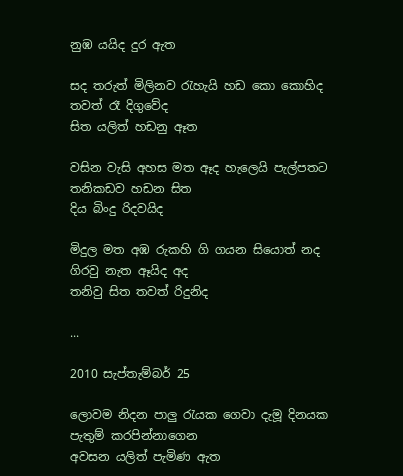නුඹ යයිද දුර ඇත

සද තරුත් මිලිනව රැහැයි හඩ කො කොහිද
තවත් රෑ දිගුවේද
සිත යලිත් හඩනු ඈත

වසින වැසි අහස මත ඈද හැලෙයි පැල්පතට
තනිකඩව හඩන සිත
දිය බිංදු රිදවයිද

මිදුල මත අඹ රුකහි ගි ගයන සියොත් නද
ගිරවු නැත ඈයිද අද
තනිවු සිත තවත් රිදුනිද

...

2010 සැප්තැම්බර් 25

ලොවම නිදන පාලු රැයක ගෙවා දැමූ දිනයක
පැතුම් කරපින්නාගෙන
අවසන යලිත් පැමිණ ඇත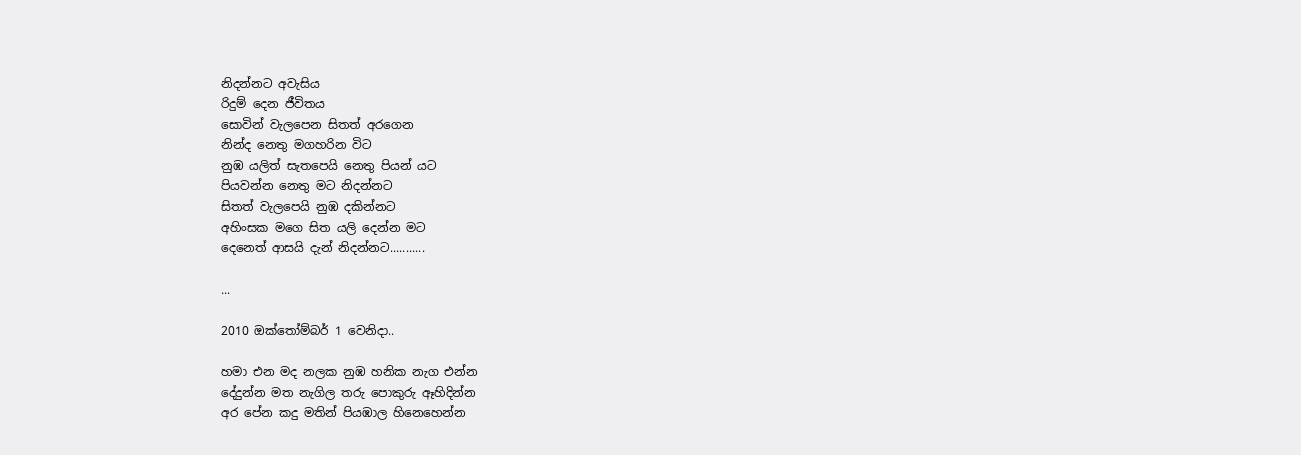නිදන්නට අවැසිය
රිදුම් දෙන ජීවිතය
සොවින් වැලපෙන සිතත් අරගෙන
නින්ද නෙතු මගහරින විට
නුඹ යලිත් සැතපෙයි නෙතු පියන් යට
පියවන්න නෙතු මට නිදන්නට
සිතත් වැලපෙයි නුඹ දකින්නට
අහිංසක මගෙ සිත යලි දෙන්න මට
දෙනෙත් ආසයි දැන් නිදන්නට...........

...

2010 ඔක්තෝම්බර් 1 වෙනිදා..

හමා එන මද නලක නුඹ හනික නැග එන්න
දේදුන්න මත නැගිල තරු පොකුරු ඈහිදින්න
අර පේන කදු මතින් පියඹාල හිනෙහෙන්න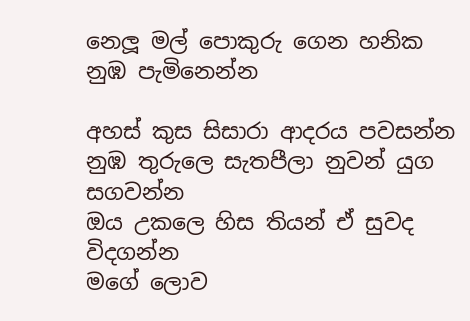නෙලූ මල් පොකුරු ගෙන හනික නුඹ පැමිනෙන්න

අහස් කුස සිසාරා ආදරය පවසන්න
නුඹ තුරුලෙ සැතපීලා නුවන් යුග සගවන්න
ඔය උකලෙ හිස තියන් ඒ සුවද විදගන්න
මගේ ලොව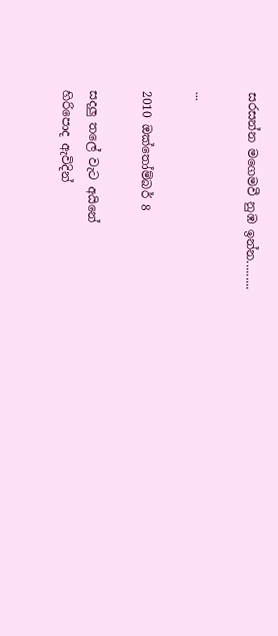සරසන්න මගෙමවී නුඹ ඉන්න.........

...

2010 ඔක්තෝම්බර් 8

සදලු තලේ වැට අයිනේ
හිරිපොද ඇවිදින්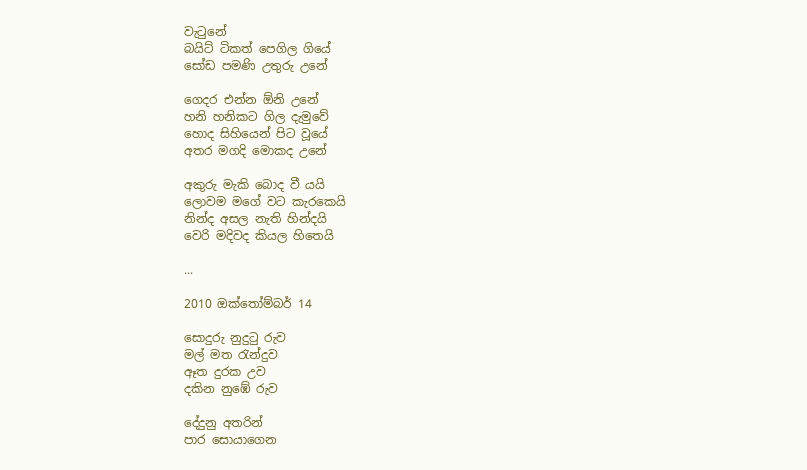වැටුනේ
බයිට් ටිකත් පෙගිල ගියේ
සෝඩ පමණි උතුරු උනේ

ගෙදර එන්න ඕනි උනේ
හනි හනිකට ගිල දැමුවේ
හොද සිහියෙන් පිට වූයේ
අතර මගදි මොකද උනේ

අකුරු මැකි බොද වී යයි
ලොවම මගේ වට කැරකෙයි
නින්ද අසල නැති හින්දයි
වෙරි මදිවද කියල හිතෙයි

...

2010 ඔක්තෝම්බර් 14

සොදුරු නුදුටු රුව
මල් මත රැන්දුව
ඈත දුරක උව
දකින නුඹේ රුව

දේදුනු අතරින්
පාර සොයාගෙන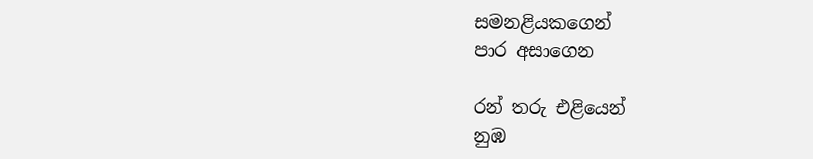සමනළියකගෙන්
පාර අසාගෙන

රන් තරු එළියෙන්
නුඹ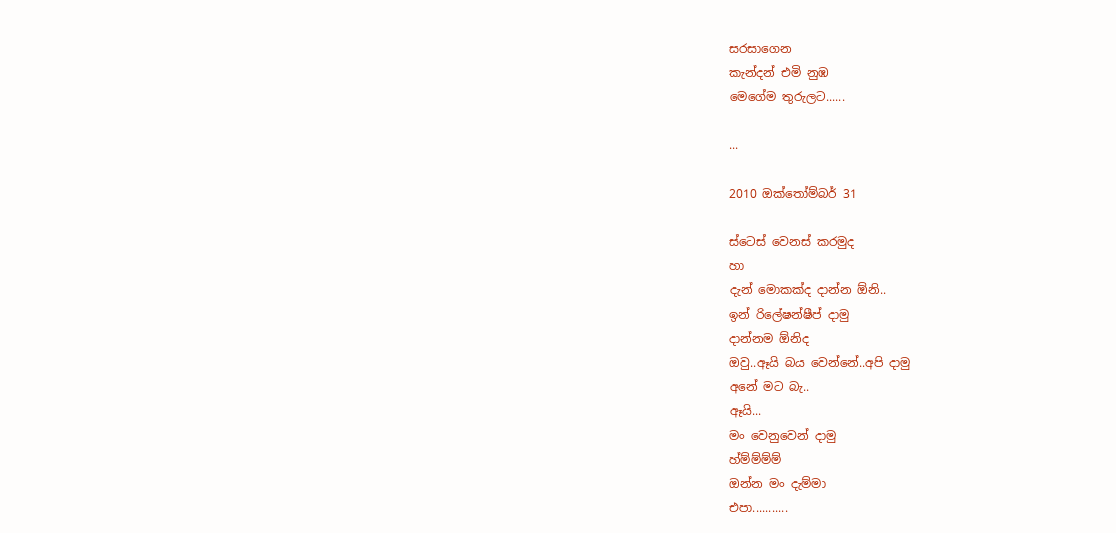සරසාගෙන
කැන්දන් එමි නුඹ
මෙගේම තුරුලට......

...

2010 ඔක්තෝම්බර් 31

ස්ටෙස් වෙනස් කරමුද
හා
දැන් මොකක්ද දාන්න ඕනි..
ඉන් රිලේෂන්ෂීප් දාමු
දාන්නම ඕනිද
ඔවු..ඈයි බය වෙන්නේ..අපි දාමු
අනේ මට බැ..
ඈයි...
මං වෙනුවෙන් දාමු
හ්ම්ම්ම්ම්
ඔන්න මං දැම්මා
එපා...........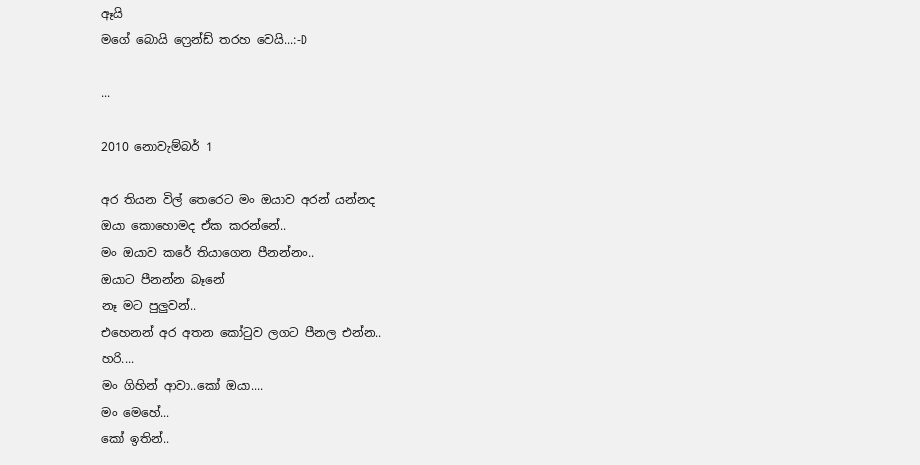ඈයි
මගේ බොයි ෆ්‍රෙන්ඩ් තරහ වෙයි...:-D

...

2010 නොවැම්බර් 1

අර තියන විල් තෙරෙට මං ඔයාව අරන් යන්නද
ඔයා කොහොමද ඒක කරන්නේ..
මං ඔයාව කරේ තියාගෙන පීනන්නං..
ඔයාට පීනන්න බෑනේ
නෑ මට පුලුවන්..
එහෙනන් අර අතන කෝටුව ලගට පීනල එන්න..
හරි....
මං ගිහින් ආවා..කෝ ඔයා....
මං මෙහේ...
කෝ ඉතින්..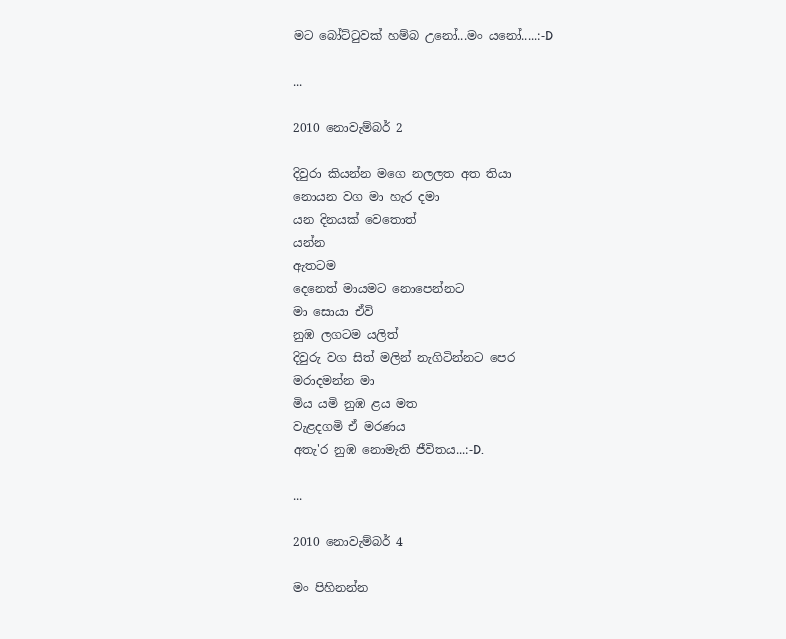මට බෝට්ටුවක් හම්බ උනෝ...මං යනෝ.....:-D

...

2010 නොවැම්බර් 2

දිවුරා කියන්න මගෙ නලලත අත තියා
නොයන වග මා හැර දමා
යන දිනයක් වෙතොත්
යන්න
ඇතටම
දෙනෙත් මායමට නොපෙන්නට
මා සොයා ඒවි
නුඹ ලගටම යලිත්
දිවුරු වග සිත් මලින් නැගිටින්නට පෙර
මරාදමන්න මා
මිය යමි නුඹ ළය මත
වැළදගමි ඒ මරණය
අතැ'ර නුඹ නොමැති ජීවිතය...:-D.

...

2010 නොවැම්බර් 4

මං පිහිනන්න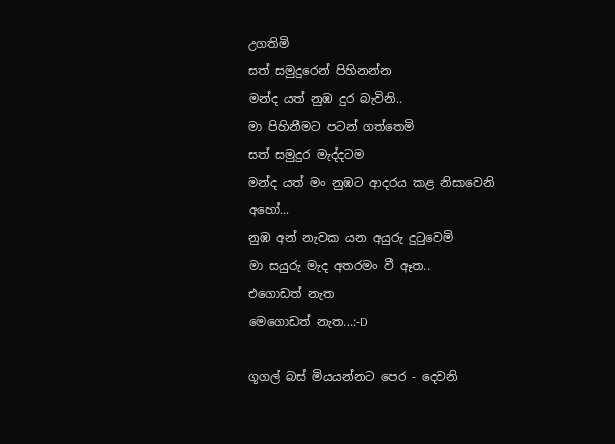උගතිමි
සත් සමුදුරෙන් පිහිනන්න
මන්ද යත් නුඹ දුර බැවිනි..
මා පිහිනීමට පටන් ගත්තෙමි
සත් සමුදුර මැද්දටම
මන්ද යත් මං නුඹට ආදරය කළ නිසාවෙනි
අහෝ...
නුඹ අන් නැවක යන අයුරු දුටුවෙමි
මා සයුරු මැද අතරමං වී ඈත..
එගොඩත් නැත
මෙගොඩත් නැත...:-D

ගූගල් බස් මියයන්නට පෙර - දෙවනි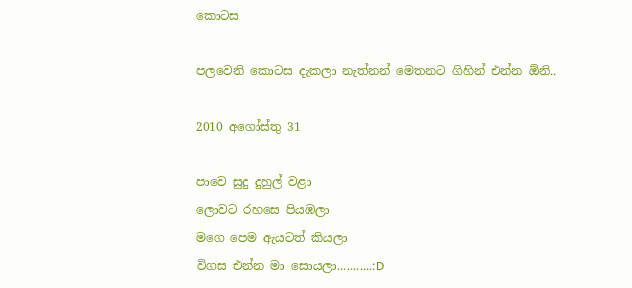කොටස

පලවෙනි කොටස දැකලා නැත්නන් මෙතනට ගිහින් එන්න ඕනි..

2010 අගෝස්තු 31

පාවෙ සුදු දුහුල් වළා
ලොවට රහසෙ පියඹලා
මගෙ පෙම ඇයටත් කියලා
විගස එන්න මා සොයලා...........:D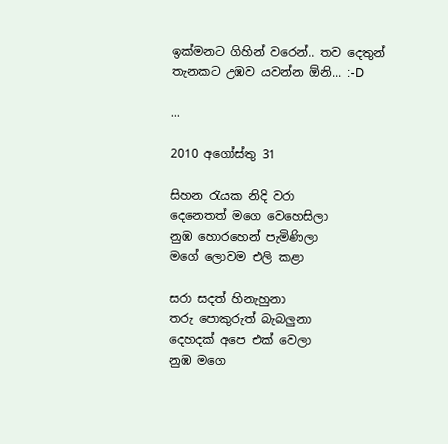ඉක්මනට ගිහින් වරෙන්.. තව දෙතුන් තැනකට උඹව යවන්න ඕනි... :-D

...

2010 අගෝස්තු 31

සිහන රැයක නිදි වරා
දෙනෙතත් මගෙ වෙහෙසිලා
නුඹ හොරහෙන් පැමිණිලා
මගේ ලොවම එලි කළා

සරා සදත් හිනැහුනා
තරු පොකුරුත් බැබලුනා
දෙහදක් අපෙ එක් වෙලා
නුඹ මගෙ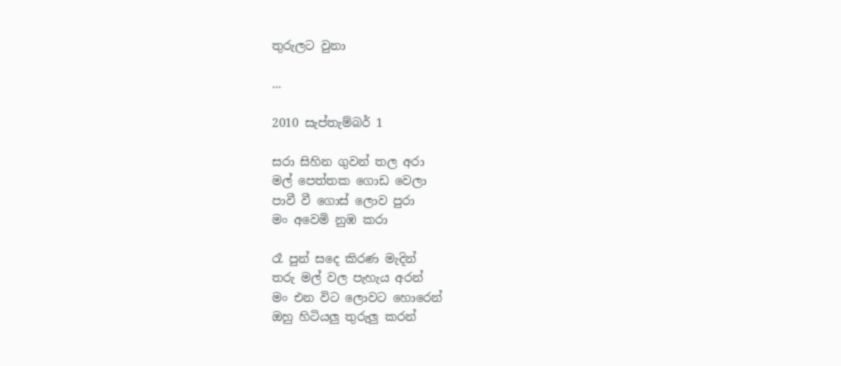තුරුලට වුනා

...

2010 සැප්තැම්බර් 1

සරා සිහින ගුවන් තල අරා
මල් පෙත්තක ගොඩ වෙලා
පාවී වී ගොස් ලොව පුරා
මං අවෙමි නුඹ කරා

රෑ පුන් සදෙ කිරණ මැදින්
තරු මල් වල පැහැය අරන්
මං එන විට ලොවට හොරෙන්
ඔහු හිටියලු තුරුලු කරන්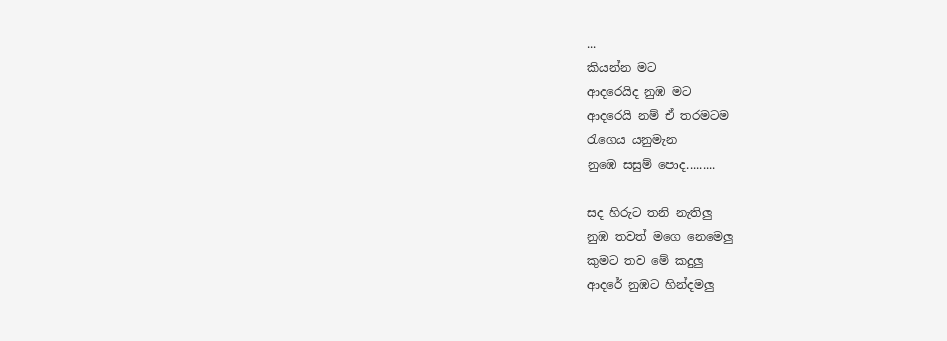...
කියන්න මට
ආදරෙයිද නුඹ මට
ආදරෙයි නම් ඒ තරමටම
රැගෙය යනුමැන
නුඹෙ සසුම් පොද.........

සද හිරුට තනි නැතිලු
නුඹ තවත් මගෙ නෙමෙලු
කුමට තව මේ කදුලු
ආදරේ නුඹට හින්දමලු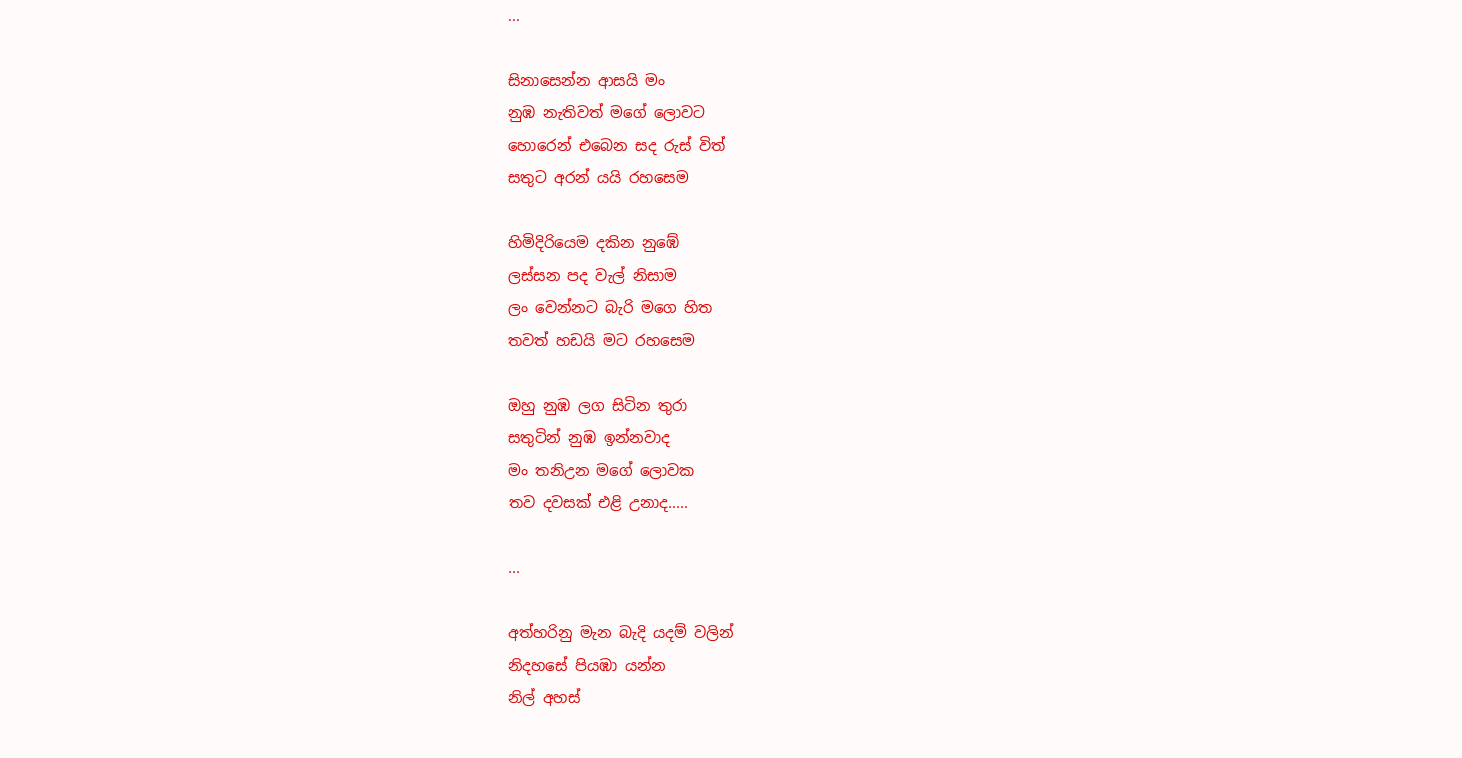...

සිනාසෙන්න ආසයි මං
නුඹ නැතිවත් මගේ ලොවට
හොරෙන් එබෙන සද රුස් විත්
සතුට අරන් යයි රහසෙම

හිමිදිරියෙම දකින නුඹේ
ලස්සන පද වැල් නිසාම
ලං වෙන්නට බැරි මගෙ හිත
තවත් හඩයි මට රහසෙම

ඔහු නුඹ ලග සිටින තුරා
සතුටින් නුඹ ඉන්නවාද
මං තනිඋන මගේ ලොවක
තව දවසක් එළි උනාද.....

...

අත්හරිනු මැන බැදි යදම් වලින්
නිදහසේ පියඹා යන්න
නිල් අහස්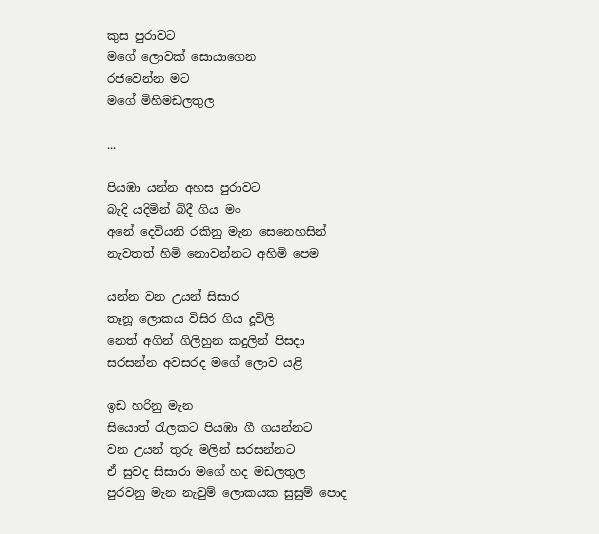කුස පුරාවට
මගේ ලොවක් සොයාගෙන
රජවෙන්න මට
මගේ මිහිමඩලතුල

...

පියඹා යන්න අහස පුරාවට
බැදි යදිමින් බිදී ගිය මං
අනේ දෙවියනි රකිනු මැන සෙනෙහසින්
නැවතත් හිමි නොවන්නට අහිමි පෙම

යන්න වන උයන් සිසාර
තෑනූ ලොකය විසිර ගිය දූවිලි
නෙත් අගින් ගිලිහුන කදුලින් පිසදා
සරසන්න අවසරද මගේ ලොව යළි

ඉඩ හරිනු මැන
සියොත් රැලකට පියඹා ගී ගයන්නට
වන උයන් තුරු මලින් සරසන්නට
ඒ සුවද සිසාරා මගේ හද මඩලතුල
පුරවනු මැන නැවුම් ලොකයක සුසුම් පොද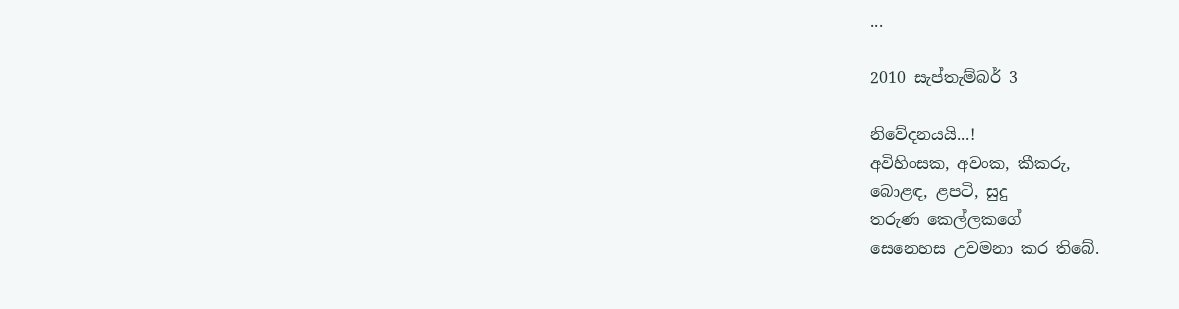...

2010 සැප්තැම්බර් 3

නිවේදනයයි...!
අවිහිංසක, අවංක, කීකරු,
බොළඳ, ළපටි, සුදු
තරුණ කෙල්ලකගේ
සෙනෙහස උවමනා කර තිබේ.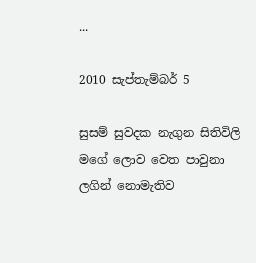...

2010 සැප්තැම්බර් 5

සුසම් සුවදක නැගුන සිතිවිලි
මගේ ලොව වෙත පාවුනා
ලගින් නොමැතිව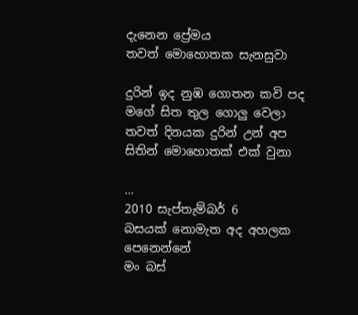දැනෙන ප්‍රේමය
තවත් මොහොතක සැනසුවා

දුරින් ඉද නුඹ ගොතන කවි පද
මගේ සිත තුල ගොලු වෙලා
තවත් දිනයක දුරින් උන් අප
සිතින් මොහොතක් එක් වුනා

...
2010 සැප්තැම්බර් 6
බසයක් නොමැත අද අහලක පෙනෙන්නේ
මං බස්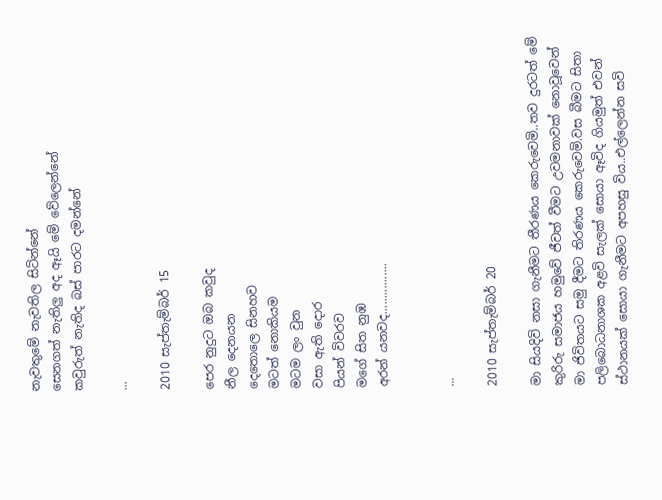නැවතුමේ නැවතිල සිටින්නේ
සෙනගත් නැතිලු අද ඈයි මේ වේලෙන්නේ
කවුරුත් නැතිද බස් පාරට දමන්නේ

...

2010 සැප්තැම්බර් 15

පෙර නුදුට ඔබ කවුද
නීල දෙනයන
දෙතොලෙ සිනහව
මටත් නොකියම
මටම ලං වුන
වසා ඇති දොර
පියන් විවරව
මගේ සිත නුඹ
අරන් යනවද................


...

2010 සැප්තැම්බර් 20

මා සියදිවි නසා ගැනීමට තීරණය කෙරුවෙමි..තව දුරටත් මේ කුරිරු සමාජය හමුවේ ජීවත් වීමට උවමනාවක් නොවූවෙන් මා ජිවිතයට සමු දීමට තිරණය කෙරුවෙමි.වස බීමට සිතා පලිබොධනාශක අළවි සැලක් සොයා ඈවිද ගියමුත් එවන් ස්ථානයක් සොයා ගැනීමට අපහසු විය..එල්ලෙන්න සවි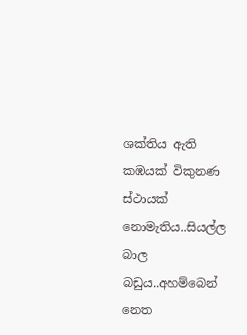ශක්තිය ඇති කඹයක් විකුනණ ස්ථායක් නොමැතිය..සියල්ල බාල බඩුය..අහම්බෙන් නෙත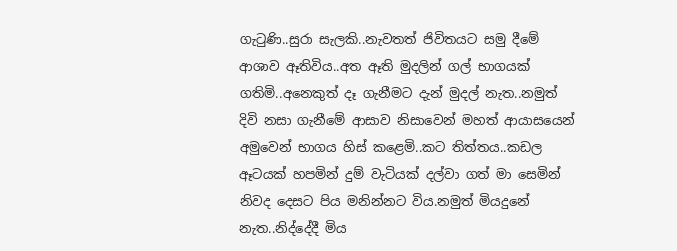ගැටුණි..සුරා සැලකි..නැවතත් ජිවිතයට සමු දීමේ ආශාව ඈතිවිය..අත ඈති මුදලින් ගල් භාගයක් ගතිමි..අනෙකුත් දෑ ගැනීමට දැන් මුදල් නැත..නමුත් දිවි නසා ගැනීමේ ආසාව නිසාවෙන් මහත් ආයාසයෙන් අමුවෙන් භාගය හිස් කළෙමි..කට තිත්තය..කඩල ඈටයක් හපමින් දුම් වැටියක් දල්වා ගත් මා සෙමින් නිවද දෙසට පිය මනින්නට විය.නමුත් මියදුනේ නැත..නිද්දේදී මිය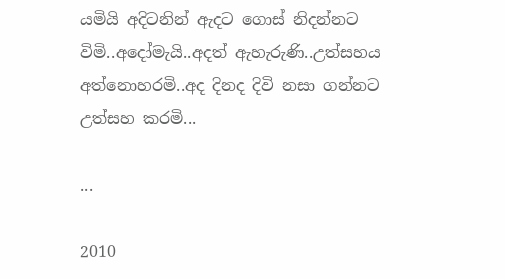යමියි අදිටනින් ඇදට ගොස් නිදන්නට විමි..අදෝමැයි..අදත් ඇහැරුණි..උත්සහය අත්නොහරමි..අද දිනද දිවි නසා ගන්නට උත්සහ කරමි...

...

2010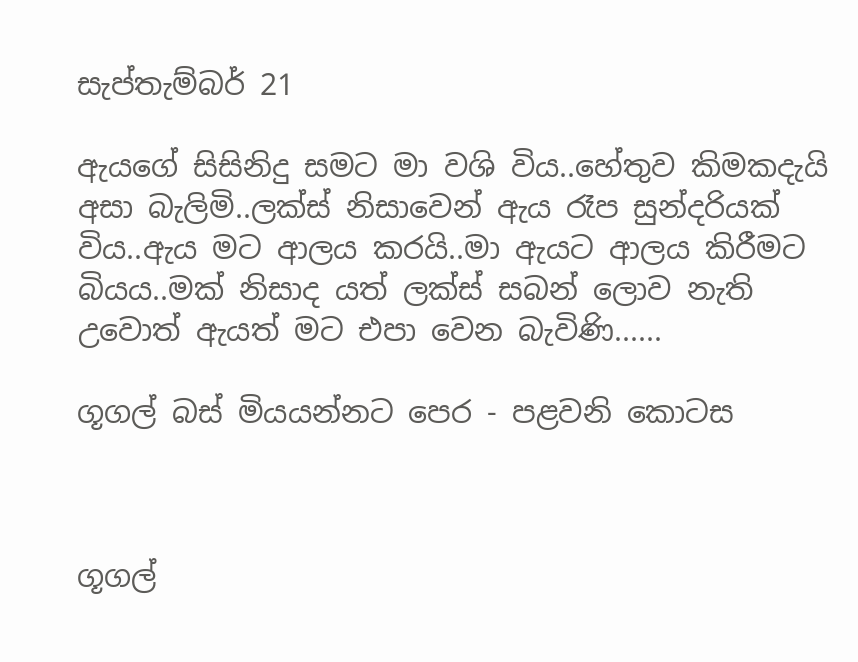සැප්තැම්බර් 21

ඇයගේ සිසිනිදු සමට මා වශි විය..හේතුව කිමකදැයි අසා බැලිමි..ලක්ස් නිසාවෙන් ඇය රෑප සුන්දරියක් විය..ඇය මට ආලය කරයි..මා ඇයට ආලය කිරීමට බියය..මක් නිසාද යත් ලක්ස් සබන් ලොව නැති උවොත් ඇයත් මට එපා වෙන බැවිණි......

ගූගල් බස් මියයන්නට පෙර - පළවනි කොටස



ගූගල්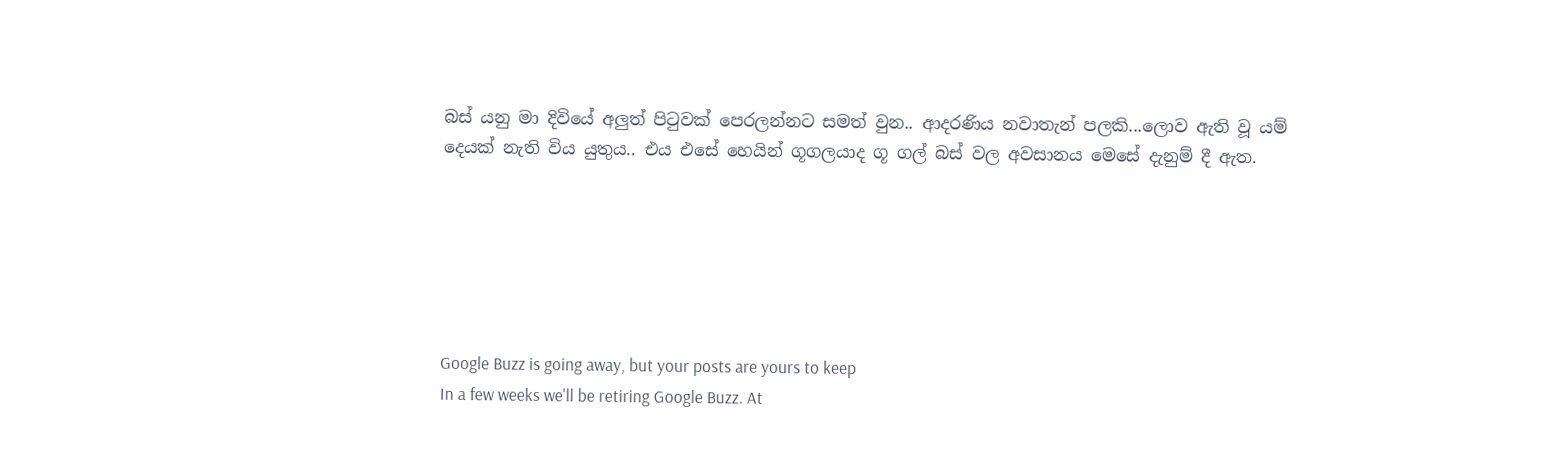බස් යනු මා දිවියේ අලුත් පිටුවක් පෙරලන්නට සමත් වුන.. ආදරණිය නවාතැන් පලකි...ලොව ඇති වූ යම් දෙයක් නැති විය යුතුය.. එය එසේ හෙයින් ගූගලයාද ගූ ගල් බස් වල අවසානය මෙසේ දැනුම් දී ඇත.






Google Buzz is going away, but your posts are yours to keep
In a few weeks we'll be retiring Google Buzz. At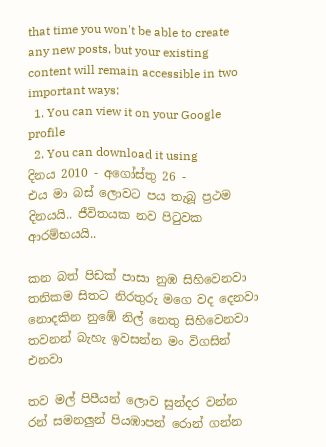that time you won't be able to create any new posts, but your existing content will remain accessible in two important ways:
  1. You can view it on your Google profile
  2. You can download it using
දිනය 2010 - අගෝස්තු 26 -
එය මා බස් ලොවට පය තැබූ ප්‍රථම දිනයයි.. ජීවිතයක නව පිටුවක ආරම්භයයි..

කන බත් පිඩක් පාසා නුඹ සිහිවෙනවා
තනිකම සිතට නිරතුරු මගෙ වද දෙනවා
නොදකින නුඹේ නිල් නෙතු සිහිවෙනවා
තවනන් බැහැ ඉවසන්න මං විගසින් එනවා

තව මල් පිපීයන් ලොව සුන්දර වන්න
රන් සමනලුන් පියඹාපන් රොන් ගන්න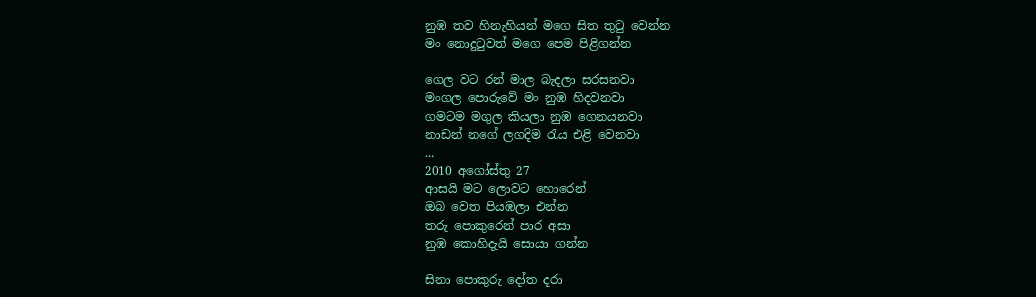නුඹ තව හිනැහියන් මගෙ සිත තුටු වෙන්න
මං නොදුටුවත් මගෙ පෙම පිළිගන්න

ගෙල වට රන් මාල බැදලා සරසනවා
මංගල පොරුවේ මං නුඹ හිදවනවා
ගමටම මගුල කියලා නුඹ ගෙනයනවා
නාඩන් නගේ ලගදිම රැය එළි වෙනවා
...
2010 අගෝස්තු 27
ආසයි මට ලොවට හොරෙන්
ඔබ වෙත පියඹලා එන්න
තරු පොකුරෙන් පාර අසා
නුඹ කොහිදැයි සොයා ගන්න

සිනා පොකුරු දෝත දරා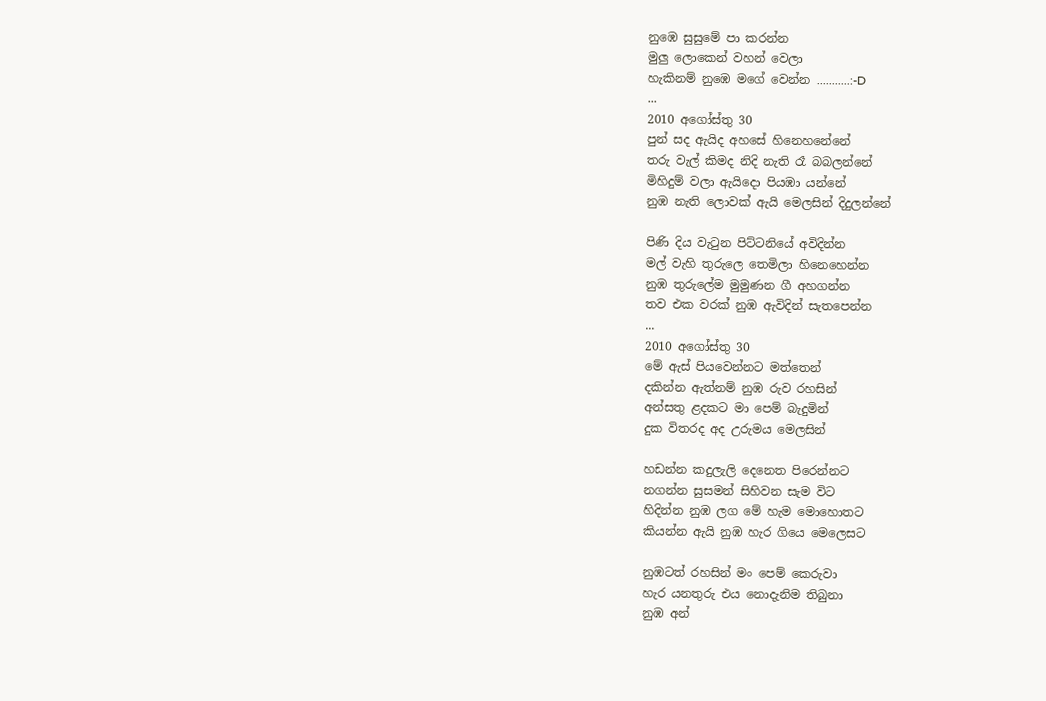නුඹෙ සුසුමේ පා කරන්න
මුලු ලොකෙන් වහන් වෙලා
හැකිනම් නුඹෙ මගේ වෙන්න ...........:-D
...
2010 අගෝස්තු 30
පුන් සද ඇයිද අහසේ හිනෙහනේනේ
තරු වැල් කිමද නිදි නැති රෑ බබලන්නේ
මිහිදුම් වලා ඇයිදො පියඹා යන්නේ
නුඹ නැති ලොවක් ඇයි මෙලසින් දිදුලන්නේ

පිණි දිය වැටුන පිට්ටනියේ අවිදින්න
මල් වැහි තුරුලෙ තෙමිලා හිනෙහෙන්න
නුඹ තුරුලේම මුමුණන ගී අහගන්න
තව එක වරක් නුඹ ඇවිදින් සැතපෙන්න
...
2010 අගෝස්තු 30
මේ ඇස් පියවෙන්නට මත්තෙන්
දකින්න ඇත්නම් නුඹ රුව රහසින්
අන්සතු ළදකට මා පෙම් බැදුමින්
දුක විතරද අද උරුමය මෙලසින්

හඩන්න කදුලැලි දෙනෙත පිරෙන්නට
නගන්න සුසමන් සිහිවන සැම විට
හිදින්න නුඹ ලග මේ හැම මොහොතට
කියන්න ඇයි නුඹ හැර ගියෙ මෙලෙසට

නුඹටත් රහසින් මං පෙම් කෙරුවා
හැර යනතුරු එය නොදැනිම තිබුනා
නුඹ අන්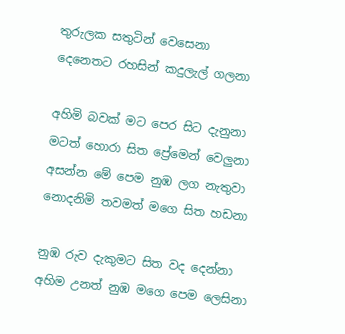තුරුලක සතුටින් වෙසෙනා
දෙනෙතට රහසින් කදුලැල් ගලනා

අහිමි බවක් මට පෙර සිට දැනුනා
මටත් හොරා සිත ප්‍රේමෙන් වෙලුනා
අසන්න මේ පෙම නුඹ ලග නැතුවා
නොදනිමි තවමත් මගෙ සිත හඩනා

නුඹ රුව දැකුමට සිත වද දෙන්නා
අහිම උනත් නුඹ මගෙ පෙම ලෙසිනා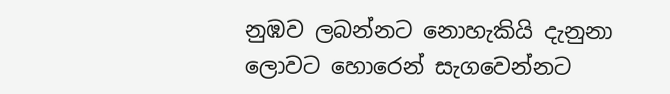නුඹව ලබන්නට නොහැකියි දැනුනා
ලොවට හොරෙන් සැගවෙන්නට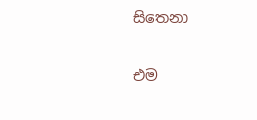සිතෙනා


එම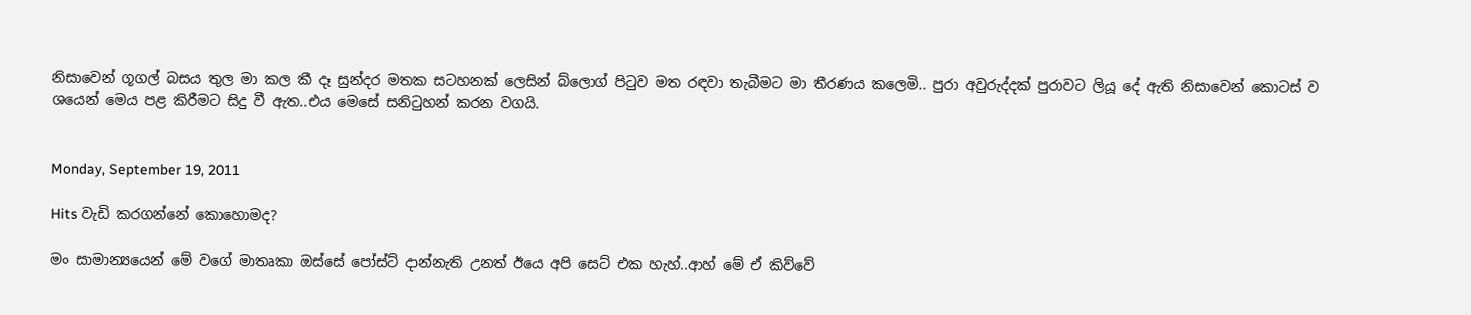නිසාවෙන් ගූගල් බසය තුල මා කල කී දෑ සුන්දර මතක සටහනක් ලෙසින් බ්ලොග් පිටුව මත රඳවා තැබීමට මා තීරණය කලෙමි.. පුරා අවුරුද්දක් පුරාවට ලියූ දේ ඇති නිසාවෙන් කොටස් ව
ශයෙන් මෙය පළ කිරීමට සිදු වී ඇත..එය මෙසේ සනිටුහන් කරන වගයි.


Monday, September 19, 2011

Hits වැඩි කරගන්නේ කොහොමද?

මං සාමාන්‍යයෙන් මේ වගේ මාතෘකා ඔස්සේ පෝස්ට් දාන්නැති උනත් ඊයෙ අපි සෙට් එක හැහ්..ආහ් මේ ඒ කිව්වේ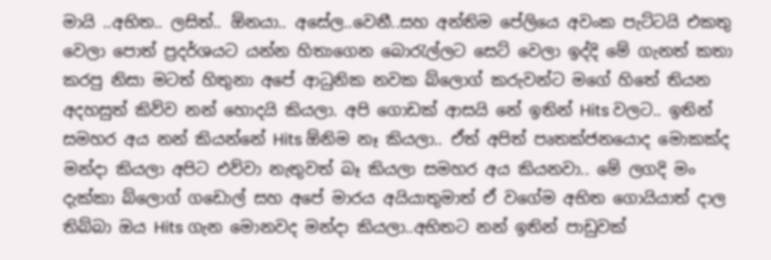මායි ..අභිත.. ලසිත්.. ඕනයා.. අ‍සේල..වෙනී..සහ අන්තිම පේලියෙ අවංක පැට්ටයි එකතු වෙලා ‍පොත් ප්‍රදර්ශයට යන්න හිතාගෙන බොරැල්ලට සෙට් වෙලා ඉද්දි මේ ගැනත් කතා කරපු නිසා මටත් හිතුනා අපේ ආධුනික නවක බ්ලොග් කරුවන්ට මගේ හිතේ තියන අදහසුත් කිව්ව නන් හොදයි කියලා. අපි ගොඩක් ආසයි නේ ඉතින් Hits වලට.. ඉතින් සමහර අය නන් කියන්නේ Hits ඕනිම නෑ කියලා.. ඒත් අපිත් පෘතක්ජනයොද මොකක්ද මන්දා කියලා අපිට එව්වා නැතුවත් බෑ කියලා සමහර අය කියනවා.. මේ ලගදි මං දැක්කා බ්ලොග් ගඩොල් සහ අපේ මාරය අයියාතුමාත් ඒ වගේම අභිත ගොයියාත් දාල තිබ්බා ඔය Hits ගැන මොනවද මන්දා කියලා..අභිතට නන් ඉතින් පාඩුවක්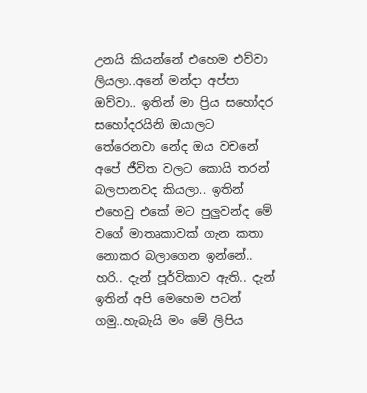උනයි කියන්නේ එහෙම එව්වා ලියලා..අනේ මන්දා අප්පා ඔව්වා.. ඉතින් මා ප්‍රිය සහෝදර සහෝදරයිනි ඔයාලට තේරෙනවා නේද ඔය වචනේ අපේ ජීවිත වලට කොයි තරන් බලපානවද කියලා.. ඉතින් එහෙවු එකේ මට පුලුවන්ද මේ වගේ මාතෘකාවක් ගැන කතා නොකර බලාගෙන ඉන්නේ.. හරි.. දැන් පූර්විකාව ඇති.. දැන් ඉතින් අපි මෙහෙම පටන් ගමු..හැබැයි මං මේ ලිපිය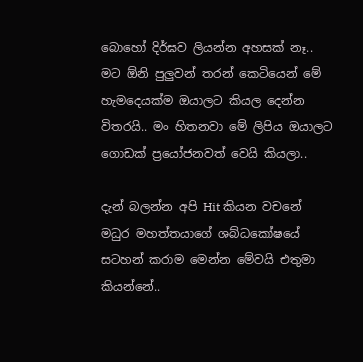බොහෝ දිර්ඝව ලියන්න අහසක් නෑ.. මට ඕනි පුලුවන් තරන් කෙටියෙන් මේ හැමදෙයක්ම ඔයාලට කියල දෙන්න විතරයි.. මං හිතනවා මේ ලිපිය ඔයාලට ගොඩක් ප්‍රයෝජනවත් වෙයි කියලා..

දැන් බලන්න අපි Hit කියන වචනේ මධුර මහත්තයාගේ ශබ්ධකෝෂයේ සටහන් කරාම මෙන්න මේවයි එතුමා කියන්නේ..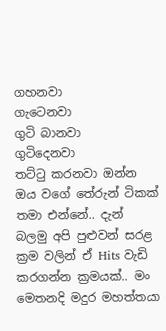ගහනවා
ගැටෙනවා
ගුටි බානවා
ගුටිදෙනවා
තට්ටු කරනවා ඔන්න ඔය වගේ තේරුන් ටිකක් තමා එන්නේ.. දැන් බලමු අපි පුළුවන් සරළ ක්‍රම වලින් ඒ Hits වැඩි කරගන්න ක්‍රමයක්.. මං මෙතනදි මදුර මහත්තයා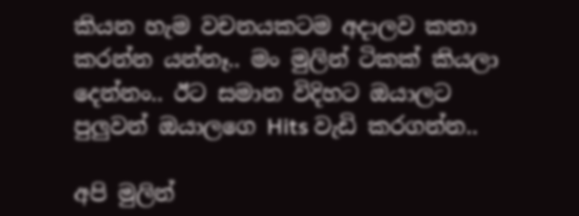කියන හැම වචනයකටම අදාලව කතා කරන්න යන්නෑ.. මං මුලින් ටිකක් කියලා දෙන්නං.. ඊට සමාන විදිහට ඔයාලට පුලුවන් ඔයාලගෙ Hits වැඩි කරගන්න..

අපි මුලින්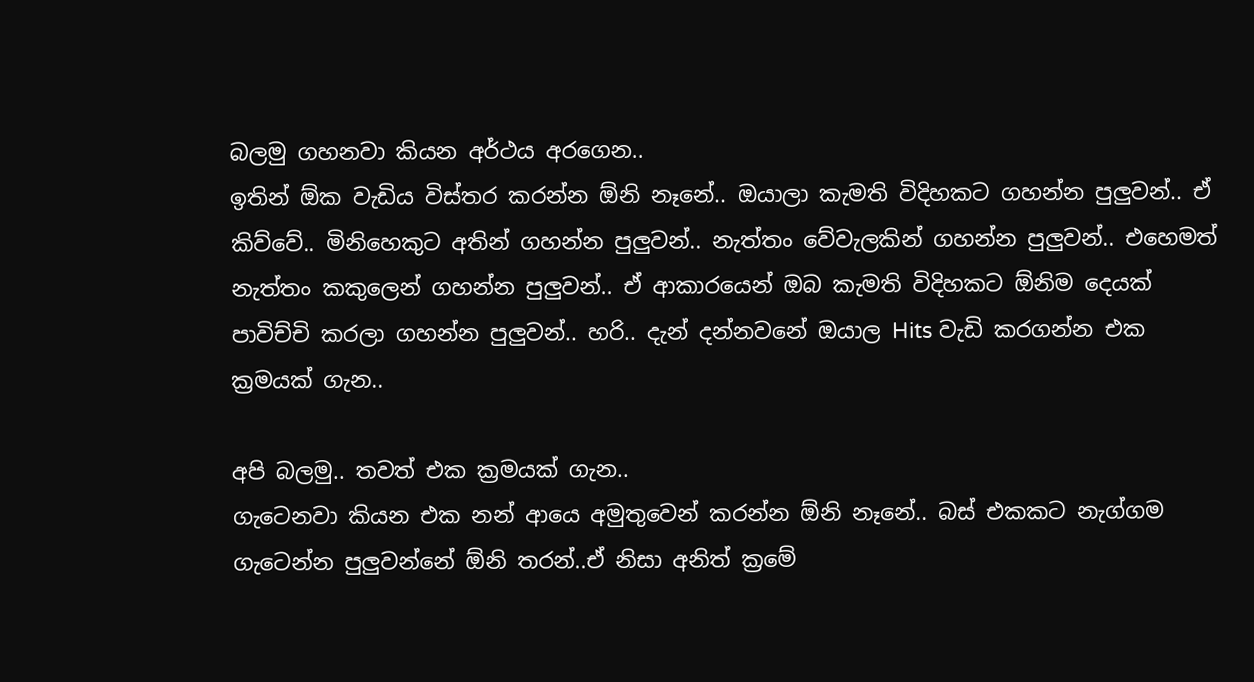බලමු ගහනවා කියන අර්ථය අරගෙන..
ඉතින් ඕක වැඩිය විස්තර කරන්න ඕනි නෑනේ.. ඔයාලා කැමති විදිහකට ගහන්න පුලුවන්.. ඒ කිව්වේ.. මිනිහෙකුට අතින් ගහන්න පුලුවන්.. නැත්තං වේවැලකින් ගහන්න පුලුවන්.. එහෙමත් නැත්තං කකුලෙන් ගහන්න පුලුවන්.. ඒ ආකාරයෙන් ඔබ කැමති විදිහකට ඕනිම දෙයක් පාවිච්චි කරලා ගහන්න පුලුවන්.. හරි.. දැන් දන්නවනේ ඔයාල Hits වැඩි කරගන්න එක ක්‍රමයක් ගැන..

අපි බලමු.. තවත් එක ක්‍රමයක් ගැන..
ගැටෙනවා කියන එක නන් ආයෙ අමුතුවෙන් කරන්න ඕනි නෑනේ.. බස් එකකට නැග්ගම ගැටෙන්න පුලුවන්නේ ඕනි තරන්..ඒ නිසා අනිත් ක්‍රමේ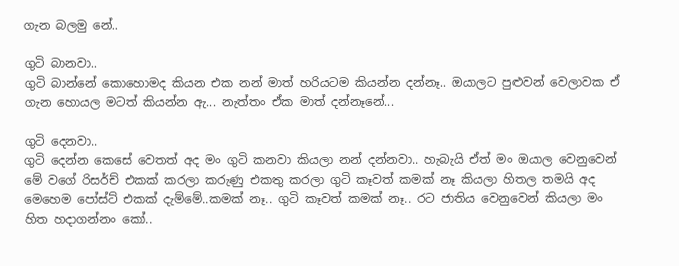ගැන බලමු නේ..

ගුටි බානවා..
ගුටි බාන්නේ කොහොමද කියන එක නන් මාත් හරියටම කියන්න දන්නෑ.. ඔයාලට පුළුවන් වෙලාවක ඒ ගැන හොයල මටත් කියන්න ඇ... නැත්තං ඒක මාත් දන්නෑනේ...

ගුටි දෙනවා..
ගුටි දෙන්න කෙසේ වෙතත් අද මං ගුටි කනවා කියලා නන් දන්නවා.. හැබැයි ඒත් මං ඔයාල වෙනුවෙන් මේ වගේ රිසර්ච් එකක් කරලා කරුණු එකතු කරලා ගුටි කෑවත් කමක් නෑ කියලා හිතල තමයි අද මෙහෙම පෝස්ට් එකක් දැම්මේ..කමක් නෑ.. ගුටි කෑවත් කමක් නෑ.. රට ජාතිය වෙනුවෙන් කියලා මං හිත හදාගන්නං කෝ..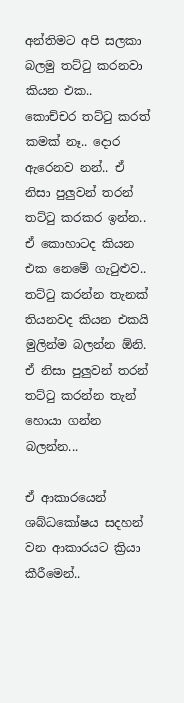අන්තිමට අපි සලකා බලමු තට්ටු කරනවා කියන එක..
කොච්චර තට්ටු කරත් කමක් නෑ.. දොර ඇරෙනව නන්.. ඒ නිසා පුලුවන් තරන් තට්ටු කරකර ඉන්න.. ඒ කොහාටද කියන එක නෙමේ ගැටුළුව.. තට්ටු කරන්න තැනක් තියනවද කියන එකයි මුලින්ම බලන්න ඕනි. ඒ නිසා පුලුවන් තරන් තට්ටු කරන්න තැන් හොයා ගන්න බලන්න...

ඒ ආකාරයෙන් ශබ්ධකෝෂය සදහන් වන ආකාරයට ක්‍රියා කීරීමෙන්..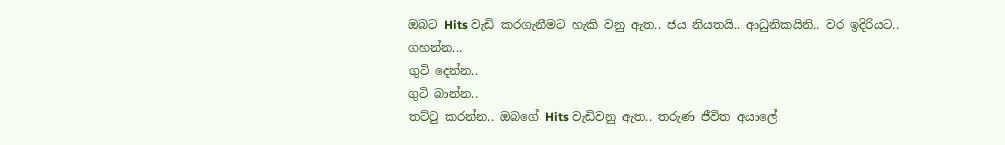ඔබට Hits වැඩි කරගැනීමට හැකි වනු ඇත.. ජය නියතයි.. ආධුනිකයිනි.. වර ඉදිරියට..
ගහන්න...
ගුටි දෙන්න..
ගුටි බාන්න..
තට්ටු කරන්න.. ඔබගේ Hits වැඩිවනු ඇත.. තරුණ ජීවිත අයාලේ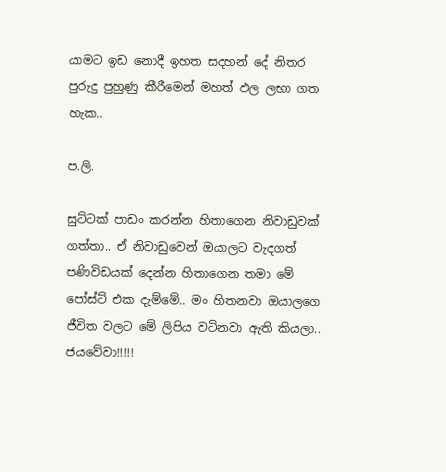යාමට ඉඩ නොදී ඉහත සදහන් දේ නිතර පුරුදු පුහුණු කීරීමෙන් මහත් ඵල ලභා ගත හැක..

ප.ලි.

සුට්ටක් පාඩං කරන්න හිතාගෙන නිවාඩුවක් ගත්තා.. ඒ නිවාඩුවෙන් ඔයාලට වැදගත් පණිවිඩයක් දෙන්න හිතාගෙන තමා මේ පෝස්ට් එක දැම්මේ.. මං හිතනවා ඔයා‍ලගෙ ජීවිත වලට මේ ලිපිය වටිනවා ඇති කියලා..
ජයවේවා!!!!!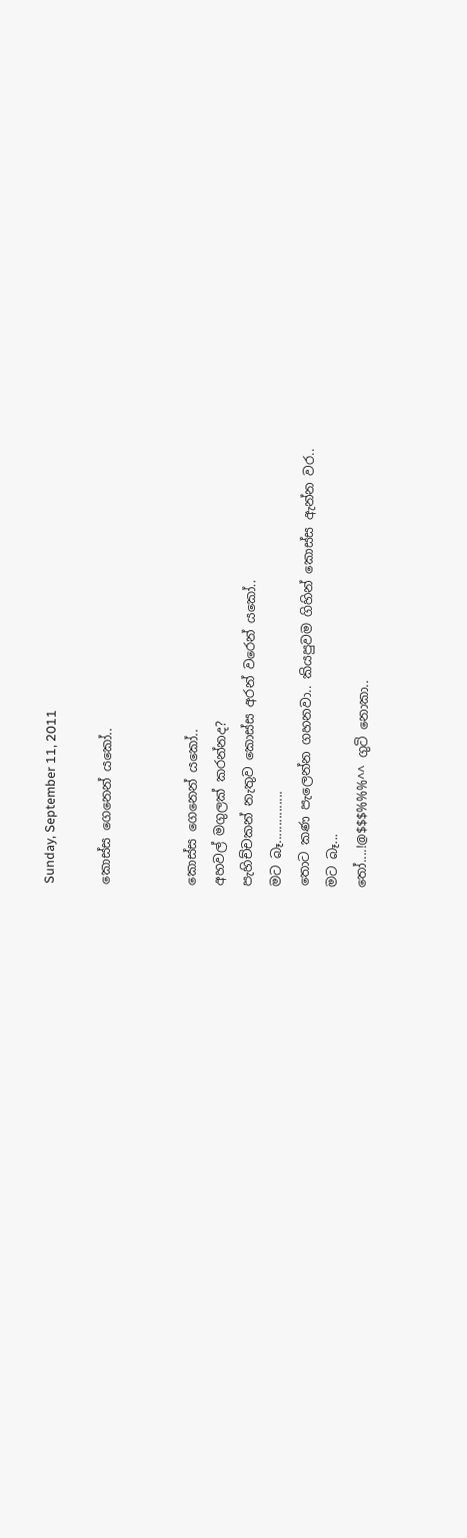Sunday, September 11, 2011

කොස්ස ගෙනෙන් යකෝ..


කොස්ස ගෙනෙන් යකෝ..
අහවල් මගුලක් කරන්නද?
පැහිච්චකන් නැතුව කොස්ස අරන් වරෙන් යකෝ..
මට බෑ...............
තොට කණ පැලෙන්න ගහනවා.. කියපුවම ගිහින් කොස්ස ඇන්න වර..
මට බෑ...
තෝ....!@$$$%%%^^ ගුටි නොකා..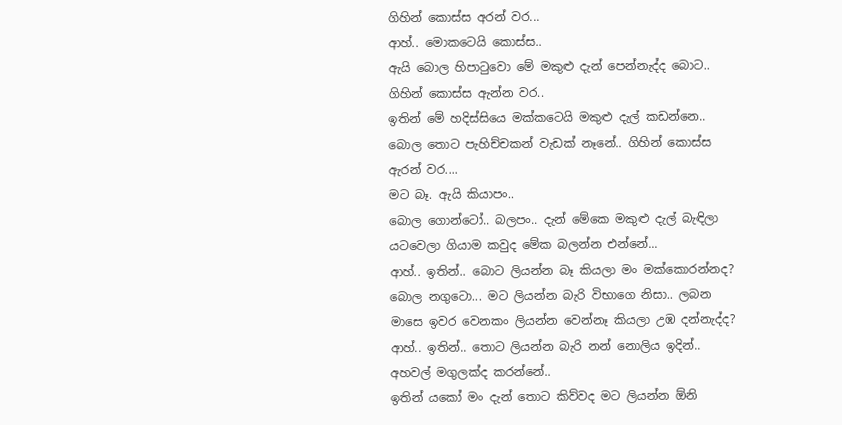ගිහින් කොස්ස අරන් වර...
ආහ්.. මොකටෙයි කොස්ස..
ඇයි බොල හිපාටුවො මේ මකුළු දැන් පෙන්නැද්ද බොට.. ගිහින් කොස්ස ඇන්න වර..
ඉතින් මේ හදිස්සියෙ මක්කටෙයි මකුළු දැල් කඩන්නෙ..
බොල තොට පැහිච්චකන් වැඩක් නෑනේ.. ගිහින් කොස්ස ඇරන් වර....
මට බෑ. ඇයි කියාපං..
බොල ගොන්ටෝ.. බලපං.. දැන් මේකෙ මකුළු දැල් බැඳිලා යටවෙලා ගියාම කවුද මේක බලන්න එන්නේ...
ආහ්.. ඉතින්.. බොට ලියන්න බෑ කියලා මං මක්කොරන්නද?
බොල නගුටො... මට ලියන්න බැරි විභාගෙ නිසා.. ලබන මාසෙ ඉවර වෙනකං ලියන්න වෙන්නෑ කියලා උඹ දන්නැද්ද?
ආහ්.. ඉතින්.. තොට ලියන්න බැරි නන් නොලිය ඉදින්.. අහවල් මගුලක්ද කරන්නේ..
ඉතින් යකෝ මං දැන් තොට කිව්වද මට ලියන්න ඕනි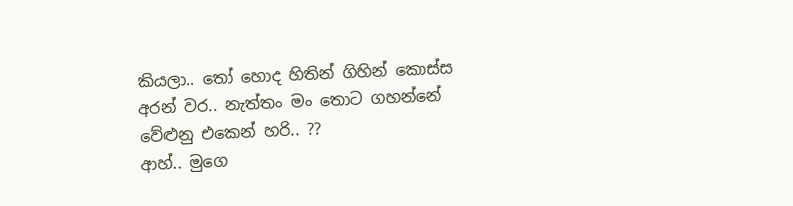කියලා.. තෝ හොද හිතින් ගිහින් කොස්ස අරන් වර.. නැත්තං මං තොට ගහන්නේ වේළුනු එකෙන් හරි.. ??
ආහ්.. මුගෙ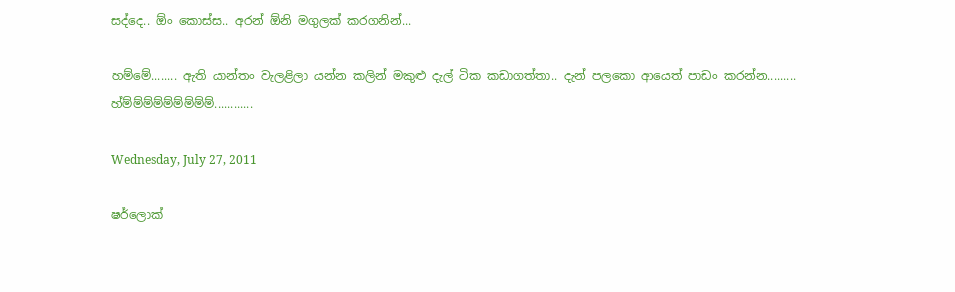සද්දෙ.. ඕං කොස්ස.. අරන් ඕනි මගුලක් කරගනින්...

හම්මේ........ ඇති යාන්තං වැලළිලා යන්න කලින් මකුළු දැල් ටික කඩාගත්තා.. දැන් පලකො ආයෙත් පාඩං කරන්න.........
හ්ම්ම්ම්ම්ම්ම්ම්ම්ම්............

Wednesday, July 27, 2011

ෂර්ලොක්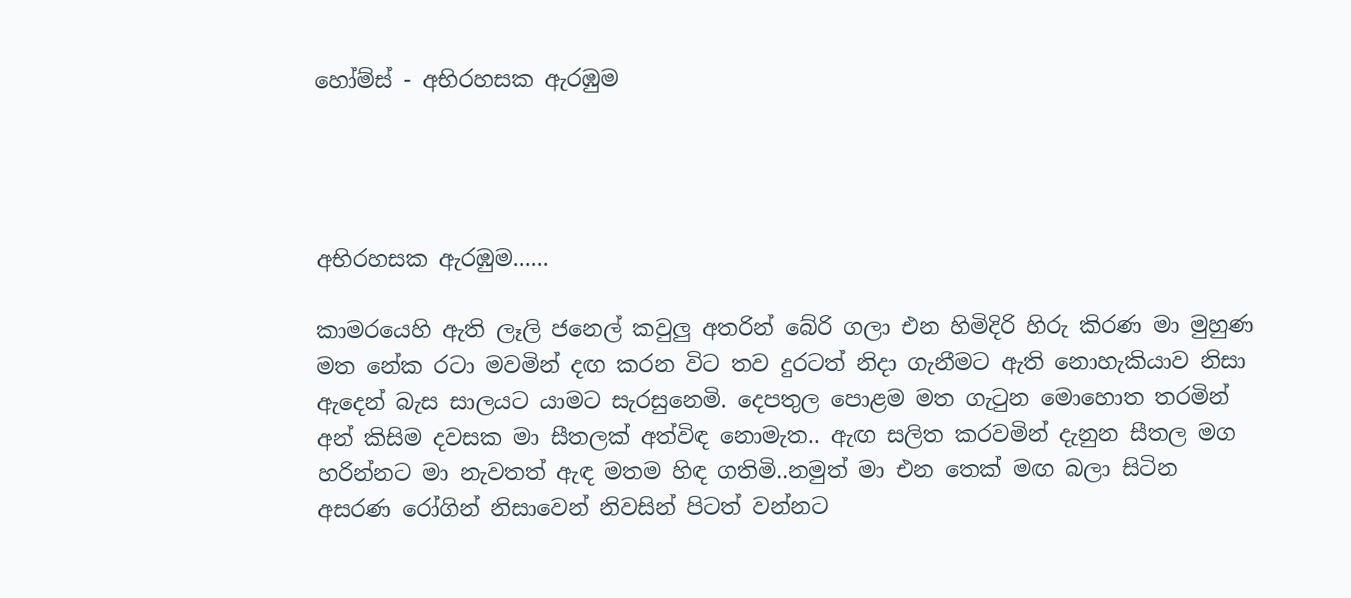හෝම්ස් - අභිරහසක ඇරඹුම




අභිරහසක ඇරඹුම......

කාමරයෙහි ඇති ලෑලි ජනෙල් කවුලු අතරින් බේරි ගලා එන හිමිදිරි හිරු කිරණ මා මුහුණ මත නේක රටා මවමින් දඟ කරන විට තව දුරටත් නිදා ගැනීමට ඇති නොහැකියාව නිසා ඇදෙන් බැස සාලයට යාමට සැරසුනෙමි. දෙපතුල පොළම මත ගැටුන මොහොත තරමින් අන් කිසිම දවසක මා සීතලක් අත්විඳ නොමැත.. ඇඟ සලිත කරවමින් දැනුන සීතල මග හරින්නට මා නැවතත් ඇඳ මතම හිඳ ගතිමි..නමුත් මා එන තෙක් මඟ බලා සිටින අසරණ රෝගින් නිසාවෙන් නිවසින් පිටත් වන්නට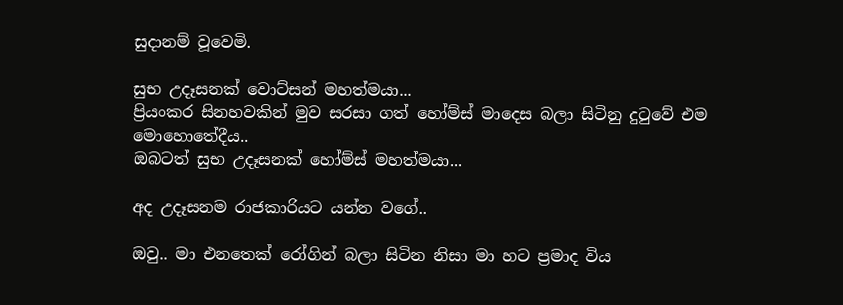සුදානම් වූවෙමි.

සුභ උදෑසනක් වොට්සන් මහත්මයා...
ප්‍රියංකර සිනහවකින් මුව සරසා ගත් හෝම්ස් මාදෙස බලා සිටිනු දුටුවේ එම මොහොතේදීය..
ඔබටත් සුභ උදෑසනක් හෝම්ස් මහත්මයා...

අද උදෑසනම රාජකාරියට යන්න වගේ..

ඔවු.. මා එනතෙක් රෝගින් බලා සිටින නිසා මා හට ප්‍රමාද විය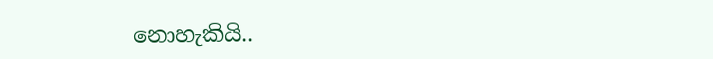නොහැකියි..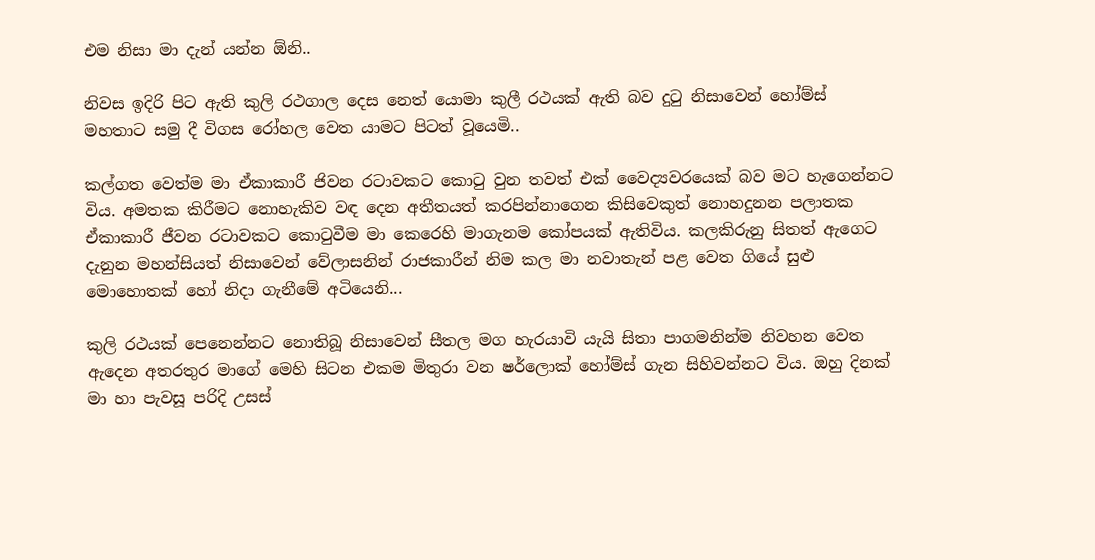එම නිසා මා දැන් යන්න ඕනි..

නිවස ඉදිරි පිට ඇති කුලි රථගාල දෙස නෙත් යොමා කුලී රථයක් ඇති බව දුටු නිසාවෙන් හෝම්ස් මහතාට සමු දී විගස රෝහල වෙත යාමට පිටත් වූයෙමි..

කල්ගත වෙත්ම මා ඒකාකාරී ජිවන රටාවකට කොටු වුන තවත් එක් වෛද්‍යවරයෙක් බව මට හැගෙන්නට විය. අමතක කිරීමට නොහැකිව වඳ දෙන අතීතයත් කරපින්නාගෙන කිසිවෙකුත් නොහදුනන පලාතක ඒකාකාරී ජීවන රටාවකට කොටුවීම මා කෙරෙහි මාගැනම කෝපයක් ඇතිවිය. කලකිරුනු සිතත් ඇගෙට දැනුන මහන්සියත් නිසාවෙන් වේලාසනින් රාජකාරීන් නිම කල මා නවාතැන් පළ වෙත ගියේ සුළු මොහොතක් හෝ නිදා ගැනීමේ අටියෙනි...

කුලි රථයක් පෙනෙන්නට නොතිබූ නිසාවෙන් සීතල මග හැරයාවි යැයි සිතා පාගමනින්ම නිවහන වෙත ඇදෙන අතරතුර මාගේ මෙහි සිටන එකම මිතුරා වන ෂර්ලොක් හෝම්ස් ගැන සිහිවන්නට විය. ඔහු දිනක් මා හා පැවසූ පරිදි උසස්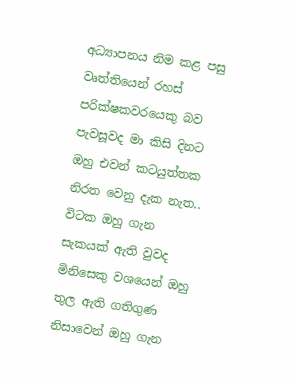අධ්‍යාපනය නිම කළ පසු වෘත්තියෙන් රහස් පරික්ෂකවරයෙකු බව පැවසූවද මා කිසි දිනට ඔහු එවන් කටයුත්තක නිරත වෙනු දැක නැත.. විටක ඔහු ගැන සැකයක් ඇති වුවද මිනිසෙකු වශයෙන් ඔහු තුල ඇති ගතිගුණ නිසාවෙන් ඔහු ගැන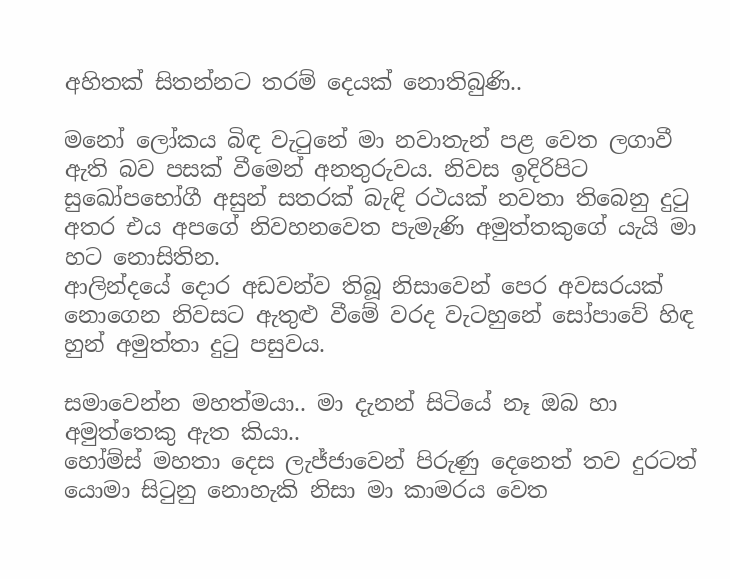අහිතක් සිතන්නට තරම් දෙයක් නොතිබුණි..

මනෝ ලෝකය බිඳ වැටුනේ මා නවාතැන් පළ වෙත ලගාවී ඇති බව පසක් වීමෙන් අනතුරුවය. නිවස ඉදිරිපිට සුඛෝපභෝගී අසුන් සතරක් බැඳි රථයක් නවතා තිබෙනු දුටු අතර එය අපගේ නිවහනවෙත පැමැණි අමුත්තකුගේ යැයි මා හට නොසිතින.
ආලින්දයේ දොර අඩවන්ව තිබූ නිසාවෙන් පෙර අවසරයක් නොගෙන නිවසට ඇතුළු වීමේ වරද වැටහුනේ සෝපාවේ හිඳ හුන් අමුත්තා දුටු පසුවය.

සමාවෙන්න මහත්මයා.. මා දැනන් සිටියේ නෑ ඔබ හා අමුත්තෙකු ඇත කියා..
හෝම්ස් මහතා දෙස ලැජ්ජාවෙන් පිරුණු දෙනෙත් තව දුරටත් යොමා සිටුනු නොහැකි නිසා මා කාමරය වෙත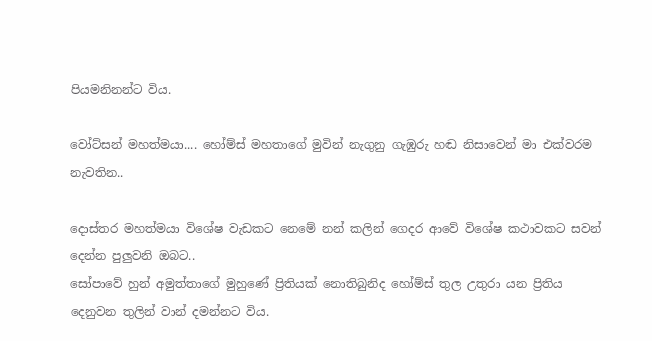පියමනිනන්ට විය.

වෝට්සන් මහත්මයා.... හෝම්ස් මහතාගේ මුවින් නැගුනු ගැඹුරු හඬ නිසාවෙන් මා එක්වරම නැවතින..

දොස්තර මහත්මයා විශේෂ වැඩකට නෙමේ නන් කලින් ගෙදර ආවේ විශේෂ කථාවකට සවන් දෙන්න පුලුවනි ඔබට..
සෝපාවේ හුන් අමුත්තාගේ මුහුණේ ප්‍රිතියක් නොතිබුනිද හෝම්ස් තුල උතුරා යන ප්‍රිතිය දෙනුවන තුලින් වාන් දමන්නට විය.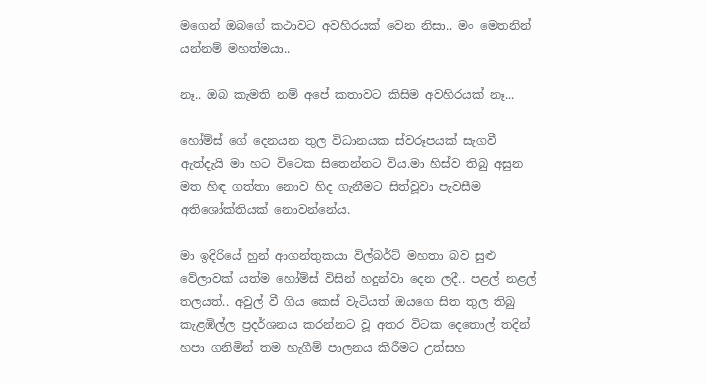මගෙන් ඔබගේ කථාවට අවහිරයක් වෙන නිසා.. මං මෙතනින් යන්නම් මහත්මයා..

නෑ.. ඔබ කැමති නම් අපේ කතාවට කිසිම අවහිරයක් නෑ...

හෝම්ස් ගේ දෙනයන තුල විධානයක ස්වරූපයක් සැගවී ඇත්දැයි මා හට විටෙක සිතෙන්නට විය.මා හිස්ව තිබු අසුන මත හිඳ ගත්තා නොව හිද ගැනීමට සිත්වූවා පැවසීම අතිශෝක්තියක් නොවන්නේය.

මා ඉදිරියේ හුන් ආගන්තුකයා ‍විල්බර්ට් මහතා බව සුළු වේලාවක් යත්ම හෝම්ස් විසින් හදුන්වා දෙන ලදී.. පළල් නළල් තලයත්.. අවුල් වී ගිය කෙස් වැටියත් ඔයගෙ සිත තුල තිබු කැළඹිල්ල ප්‍රදර්ශනය කරන්නට වූ අතර විටක දෙතොල් තදින් හපා ගනිමින් තම හැගීම් පාලනය කිරීමට උත්සහ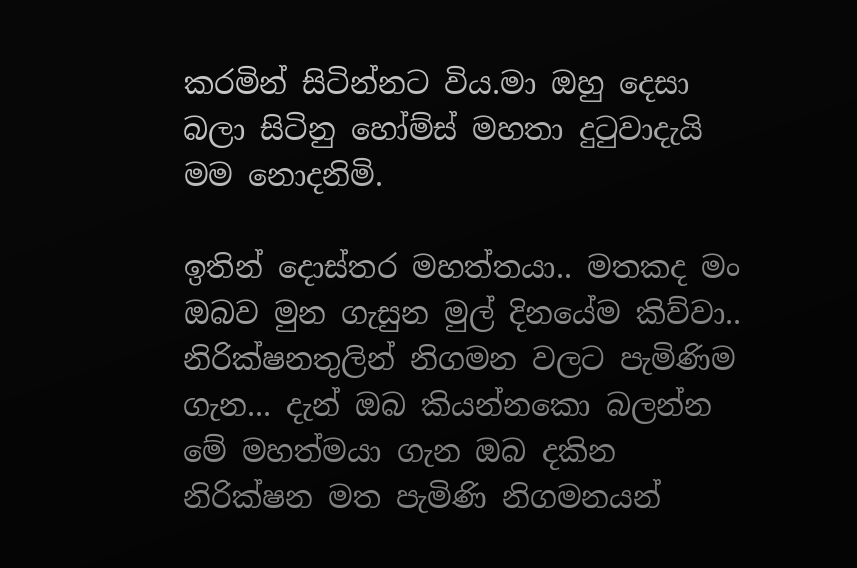කරමින් සිටින්නට විය.මා ඔහු දෙසා බලා සිටිනු හෝම්ස් මහතා දුටුවාදැයි මම නොදනිමි.

ඉතින් දොස්තර මහත්තයා.. මතකද මං ඔබව මුන ගැසුන මුල් දිනයේම කිව්වා.. නිරික්ෂනතුලින් නිගමන වලට පැමිණිම ගැන... දැන් ඔබ කියන්නකො බලන්න මේ මහත්මයා ගැන ඔබ දකින නිරික්ෂන මත පැමිණි නිගමනයන්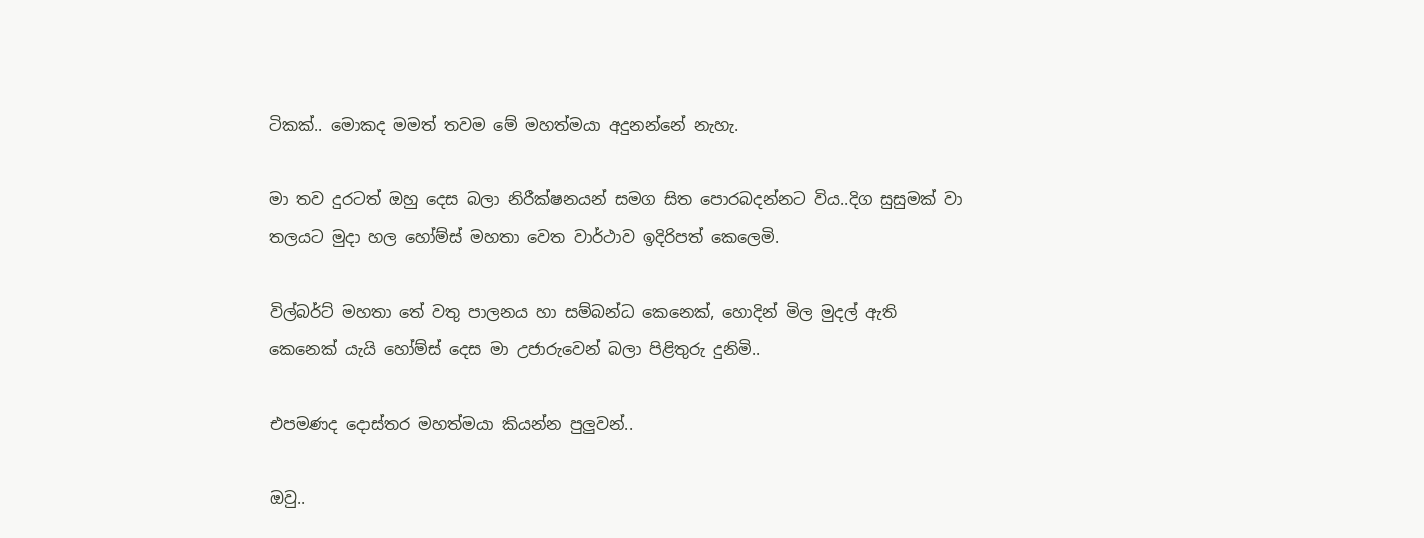ටිකක්.. මොකද මමත් තවම මේ මහත්මයා අදුනන්නේ නැහැ.

මා තව දුරටත් ඔහු දෙස බලා නිරීක්ෂනයන් සමග සිත පොරබදන්නට විය..දිග සුසුමක් වා තලයට මුදා හල හෝම්ස් මහතා වෙත වාර්ථාව ඉදිරිපත් කෙලෙමි.

විල්බර්ට් මහතා තේ වතු පාලනය හා සම්බන්ධ කෙනෙක්, හොදින් මිල මුදල් ඇති කෙනෙක් යැයි හෝම්ස් දෙස මා උජාරුවෙන් බලා පිළිතුරු දුනිමි..

එපමණද දොස්තර මහත්මයා කියන්න පුලුවන්..

ඔවු..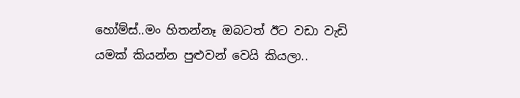හෝම්ස්..මං හිතන්නෑ ඔබටත් ඊට වඩා වැඩි යමක් කියන්න පුළුවන් වෙයි කියලා..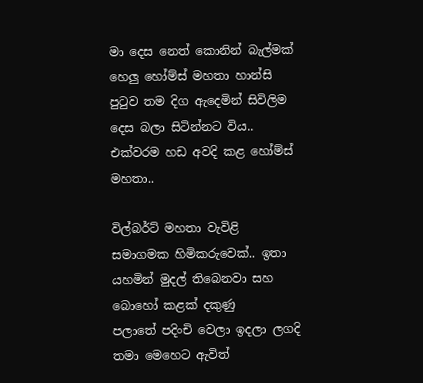මා දෙස නෙත් කොනින් බැල්මක් හෙලු හෝම්ස් මහතා හාන්සි පුටුව තම දිග ඇදෙමින් සිවිලිම දෙස බලා සිටින්නට විය..
එක්වරම හඩ අවදි කළ හෝම්ස් මහතා..

විල්බර්ට් මහතා වැවිළි සමාගමක හිමිකරුවෙක්.. ඉතා යහමින් මුදල් තිබෙනවා සහ බොහෝ කළක් දකුණු පලාතේ ‍පදිංචි වෙලා ඉදලා ලගදි තමා මෙහෙට ඇවිත්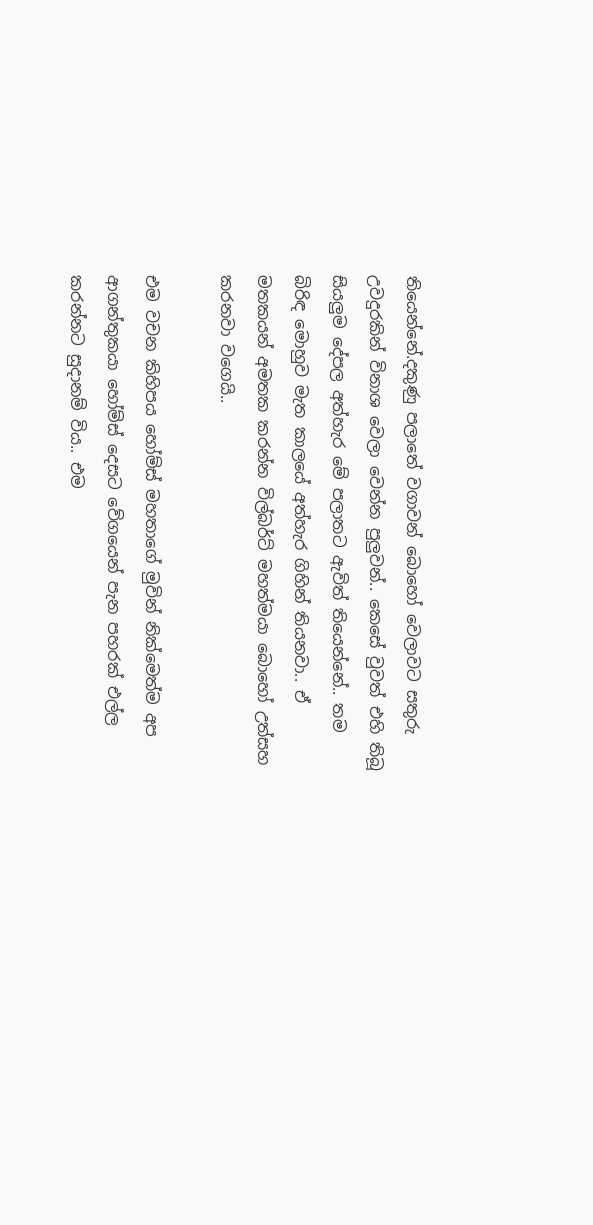තියෙන්නේ.දකුණු පලාතේ වගාවන් බොහෝ වෙලාවට සතුරු උවදුරකින් විනාශ වෙලා වෙන්න පුලුවන්.. කෙසේ වුවත් එහි තිබූ සියලුම දේපල අත්හැර මේ පලාතට ඇවිත් තියෙන්නේ.. තම බිරිඳ මොහුව මැත කාලයේ අත්හැර ගිහින් තියනවා.. ඒ මතකයන් අමතක කරන්න විල්බර්ට් මහත්මයා බොහෝ උත්සහ කරනවා වගෙයි..

එම වචන කිහිපය හෝම්ස් මහතාගේ මුවින් නික්මෙත්ම අප ආගන්තුකයා හෝම්ස් දෙසට වේග‍යෙන් පැන පහරක් එල්ල කරන්නට සුදානම් විය.. එම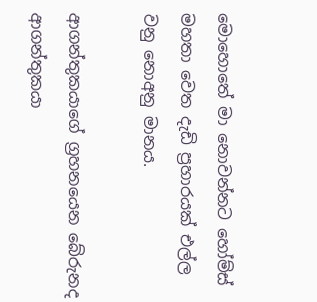මොහොතේ මා නොවන්නට හෝම්ස් මහතා වෙත දැඩි ප්‍රහාරයක් එල්ල වනු නොඅනු මානය.

ආගන්තුකයාගේ ග්‍රහනයෙන බේරුනද ආගන්තුකයා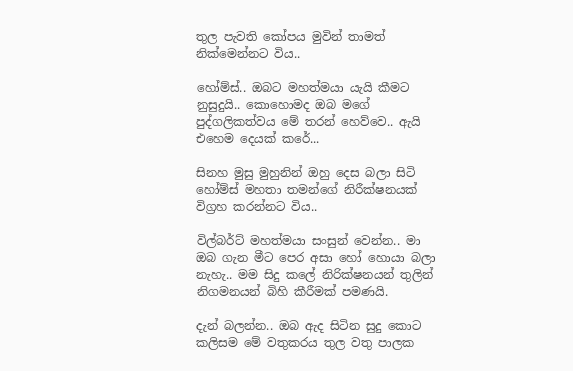තුල ‍පැවති කෝපය මුවින් තාමත් නික්මෙන්නට විය..

හෝම්ස්.. ඔබට මහත්මයා යැයි කීමට නුසුදුයි.. කොහොමද ඔබ මගේ පුද්ගලිකත්වය මේ තරන් හෙව්වෙ.. ඇයි එහෙම දෙයක් කරේ...

සිනහ මුසු මුහුනින් ඔහු දෙස බලා සිටි හෝම්ස් මහතා තමන්ගේ නිරීක්ෂනයක් විග්‍රහ කරන්නට විය..

විල්බර්ට් මහත්මයා සංසුන් වෙන්න.. මා ඔබ ගැන මීට පෙර අසා හෝ හොයා බලා නැහැ.. මම සිදු කලේ නිරික්ෂනයන් තුලින් නිගමනයන් බිහි කීරීමක් පමණයි.

දැන් බලන්න.. ඔබ ඇද සිටින සුදු කොට කලිසම මේ වතුකරය තුල වතු පාලක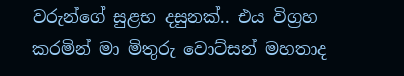වරුන්ගේ සුළභ දසුනක්.. එය විග්‍රහ කරමින් මා මිතුරු වොට්සන් මහතාද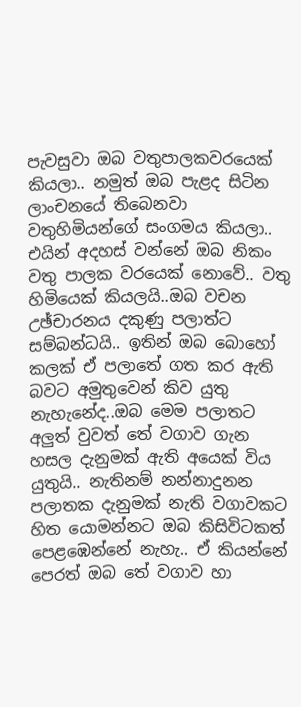පැවසුවා ඔබ වතුපාලකව‍රයෙක් කියලා.. නමුත් ඔබ පැළද සිටින ලාංචනයේ තිබෙනවා වතුහිමියන්ගේ සංගමය කියලා.. එයින් අදහස් වන්නේ ඔබ නිකං වතු පාලක වරයෙක් නොවේ.. වතු හිමියෙක් කියලයි..ඔබ වචන උඡ්චාරනය දකුණු පලාත්ට සම්බන්ධයි.. ඉතින් ඔබ බොහෝ කලක් ඒ පලාතේ ගත කර ඇති බවට අමුතුවෙන් කිව යුතු නැහැනේද..ඔබ මෙම පලාතට අලුත් වුවත් තේ වගාව ගැන හසල දැනුමක් ඇති අයෙක් විය යුතුයි.. නැතිනම් නන්නාදුනන පලාතක දැනුමක් නැති වගාවකට හිත යොමන්නට ඔබ කිසිවිටකත් පෙළඹෙන්නේ නැහැ.. ඒ කියන්නේ පෙරත් ඔබ තේ වගාව හා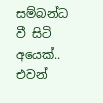සම්බන්ධ වී සිටි අයෙක්.. එවන්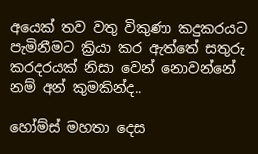අයෙක් තව වතු විකුණා කදුකරයට පැමිනී‍මට ක්‍රියා කර ඇත්තේ සතුරු කරදරයක් නිසා වෙන් නොවන්නේ නම් අන් කුමකින්ද..

හෝම්ස් මහතා දෙස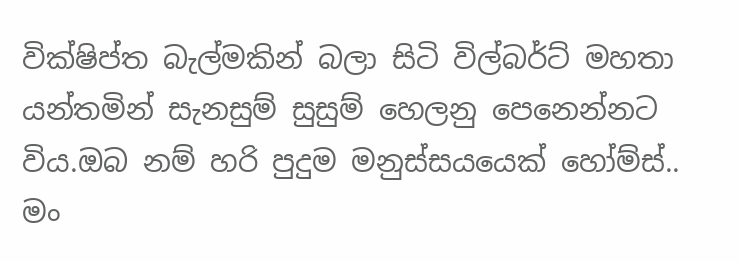වික්ෂිප්ත බැල්මකින් බලා සිටි විල්බර්ට් මහතා යන්තමින් සැනසුම් සුසුම් හෙලනු පෙනෙන්නට විය.ඔබ නම් හරි පුදුම මනුස්සයයෙක් හෝම්ස්.. මං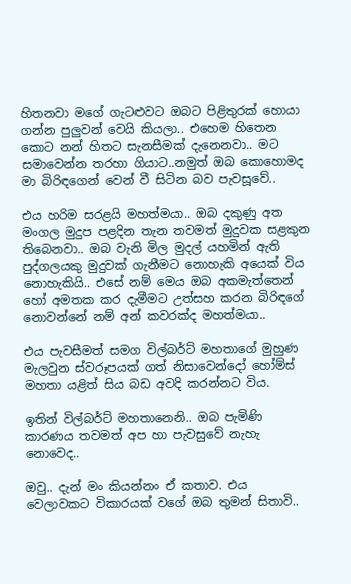හිතනවා මගේ ගැටළුවට ඔබට පිළිතුරක් හොයා ගන්න පුලුවන් වෙයි කියලා.. එහෙම හිතෙන කොට නන් හිතට සැනසීමක් දැනෙනවා.. මට සමාවෙන්න තරහා ගියාට..නමුත් ඔබ කොහොමද මා බිරිඳගෙන් වෙන් වී සිටින බව පැවසූවේ..

එය හරිම සරළයි මහත්මයා.. ඔබ දකුණු අත මංගල මුදුප පළදින තැන තවමත් මුදුවක සළකුන තිබෙනවා.. ඔබ වැනි මිල මුදල් යහමින් ඇති පුද්ගලයකු මුදුවක් ගැනීමට නොහැකි අයෙක් විය නොහැකියි.. එසේ නම් මෙය ඔබ අකමැත්තෙන් හෝ අමතක කර දැමීමට උත්සහ කරන බිරිඳගේ නොවන්නේ නම් අන් කවරක්ද මහත්මයා..

එය පැවසීමත් සමග විල්බර්ට් මහතාගේ මුහුණ මැලවුන ස්වරූපයක් ගත් නිසාවෙන්දෝ හෝම්ස් මහතා යළිත් සිය බඩ අවදි කරන්නට විය.

ඉතින් විල්බර්ට් මහතානෙනි.. ඔබ පැමිණි කාරණය තවමත් අප හා පැවසුවේ නැහැ නොවෙද..

ඔවු.. දැන් මං කියන්නං ඒ කතාව. එය වෙලාවකට විකාරයක් වගේ ඔබ තුමන් සිතාවි..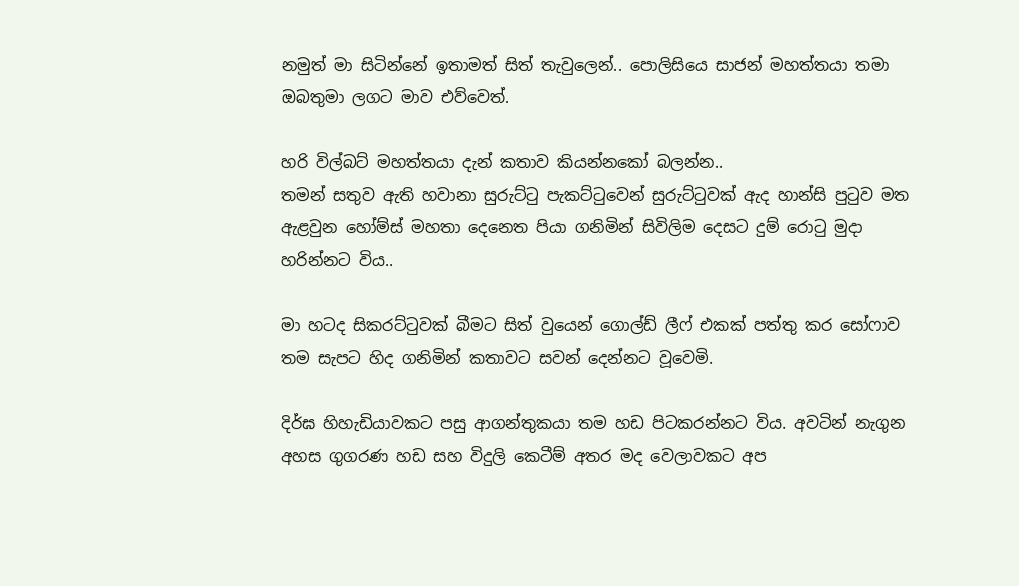නමුත් මා සිටින්නේ ඉතාමත් සිත් තැවු‍ලෙන්.. පොලිසියෙ සාජන් මහත්තයා තමා ඔබතුමා ලගට මාව එව්වෙත්.

හරි විල්බට් මහත්තයා දැන් කතාව කියන්නකෝ බලන්න..
තමන් සතුව ඇති හවානා සුරුට්ටු පැකට්ටුවෙන් සුරුට්ටුවක් ඇද හාන්සි පුටුව මත ඇළවුන හෝම්ස් මහතා දෙනෙත පියා ගනිමින් සිවිලිම දෙසට දුම් රොටු මුදා හරින්නට විය..

මා හටද සිකරට්ටුවක් බීමට සිත් වුයෙන් ගොල්ඩ් ලීෆ් එකක් පත්තු කර සෝෆාව තම සැපට හිද ගනිමින් කතාවට සවන් දෙන්නට වූවෙමි.

දිර්ඝ හිහැඩියාවකට පසු ‍ආගන්තුකයා තම හඩ පිටකරන්නට විය. අවටින් නැගුන අහස ගුගරණ හඩ සහ විදුලි කෙටීම් අතර මද වෙලාවකට අප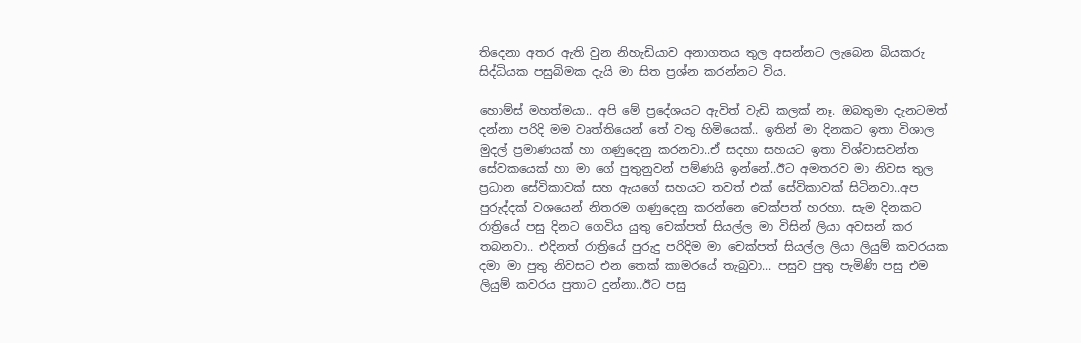තිදෙනා අතර ඇති වුන නිහැඩියාව අනාගතය තුල අසන්නට ලැබෙන බියකරු සිද්ධියක පසුබිමක දැයි මා සිත ප්‍රශ්න කරන්නට විය.

හොම්ස් මහත්මයා.. අපි මේ ප්‍රදේශයට ඇවිත් වැඩි කලක් නෑ. ඔබතුමා දැනටමත් දන්නා පරිදි මම වෘත්තියෙන් තේ වතු හිමියෙක්.. ඉතින් මා දිනකට ඉතා විශාල මුදල් ප්‍රමාණයක් හා ගණුදෙනු කරනවා..ඒ සදහා සහයට ඉතා විශ්වාසවන්ත සේවකයෙක් හා මා ගේ පුතුනුවන් පම්‍ණයි ඉන්නේ..ඊට අමතරව මා නිවස තුල ප්‍රධාන සේවිකාවක් සහ ඇයගේ සහයට තවත් එක් සේවිකාවක් සිටිනවා..අප පුරුද්දක් වශයෙන් නිතරම ගණුදෙනු කරන්නෙ චෙක්පත් හරහා. සැම දිනකට රාත්‍රියේ පසු දිනට ගෙවිය යුතු චෙක්පත් සියල්ල මා විසින් ලියා අවසන් කර තබනවා.. එදිනත් රාත්‍රියේ පුරුදු පරිදිම මා චෙක්පත් සියල්ල ලියා ලියුම් කවරයක දමා මා පුතු නිවසට එන තෙක් කාමරයේ තැබුවා... පසුව පුතු පැමිණි පසු එම ලියුම් කවරය පුතාට දුන්නා..ඊට පසු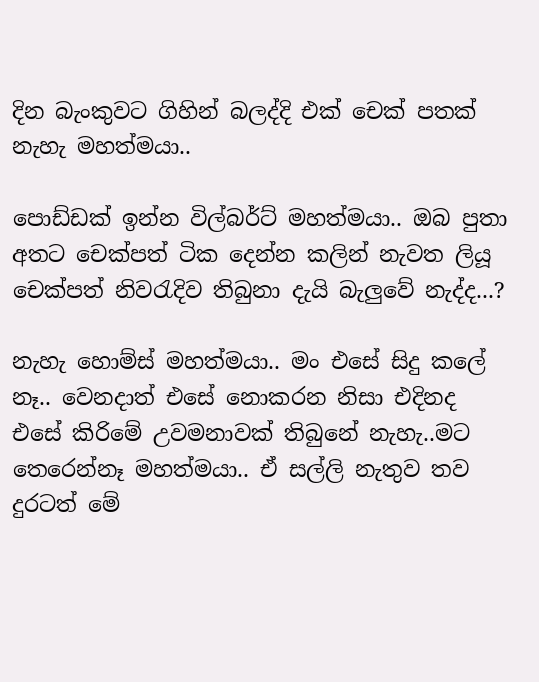දින බැංකුවට ගිහින් බලද්දි එක් චෙක් පතක් නැහැ මහත්මයා..

පොඩ්ඩක් ඉන්න විල්බර්ට් මහත්මයා.. ඔබ පුතා අතට චෙක්පත් ටික දෙන්න කලින් නැවත ලියූ චෙක්පත් නිවරැදිව තිබුනා දැයි බැලුවේ නැද්ද...?

නැහැ හොම්ස් මහත්මයා.. මං එසේ සිදු කලේ නෑ.. වෙනදාත් එසේ නොකරන නිසා එදිනද එසේ කි‍රිමේ උවමනාවක් තිබුනේ නැහැ..මට තෙරෙන්නෑ මහත්මයා.. ඒ සල්ලි නැතුව තව දුරටත් මේ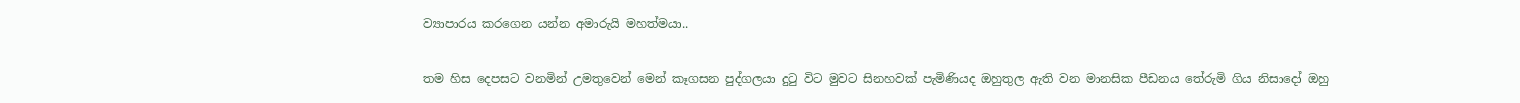ව්‍යාපාරය කරගෙන යන්න අමාරුයි මහත්මයා..

තම හිස දෙපසට වනමින් උමතුවෙන් මෙන් කෑගසන පුද්ගලයා දුටු විට මුවට සිනහවක් පැමිණියද ඔහුතුල ඇති වන මානසික පීඩනය තේරුමි ගිය නිසාදෝ ඔහු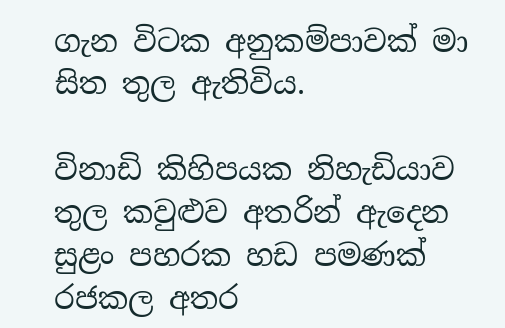ගැන විටක අනුකම්පාවක් මා සිත තුල ඇතිවිය.

විනාඩි කිහිපයක නිහැඩියාව තුල ‍කවුළුව අතරින් ඇදෙන සුළං පහරක හඩ පමණක් රජකල අතර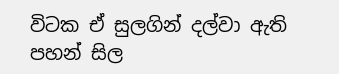විටක ඒ සුලගින් දල්වා ඇති පහන් සිල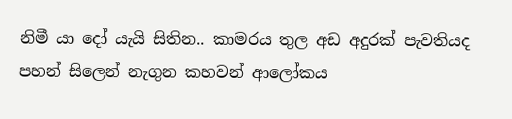නිමී යා දෝ යැයි සිතින.. කාමරය තුල අඩ අදුරක් පැවතියද පහන් සිලෙන් නැගුන කහවන් ආලෝකය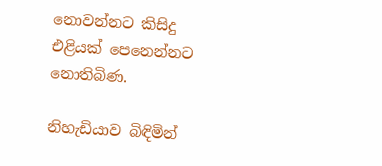නොවන්නට කිසිදු එළියක් පෙනෙන්නට නොතිබිණ.

නිහැඩියාව බිඳිමින්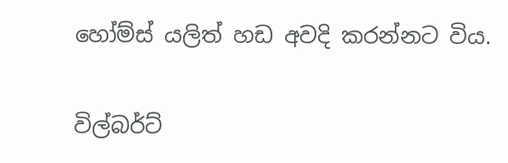හෝම්ස් යලිත් හඩ අවදි කරන්නට විය.

විල්බර්ට්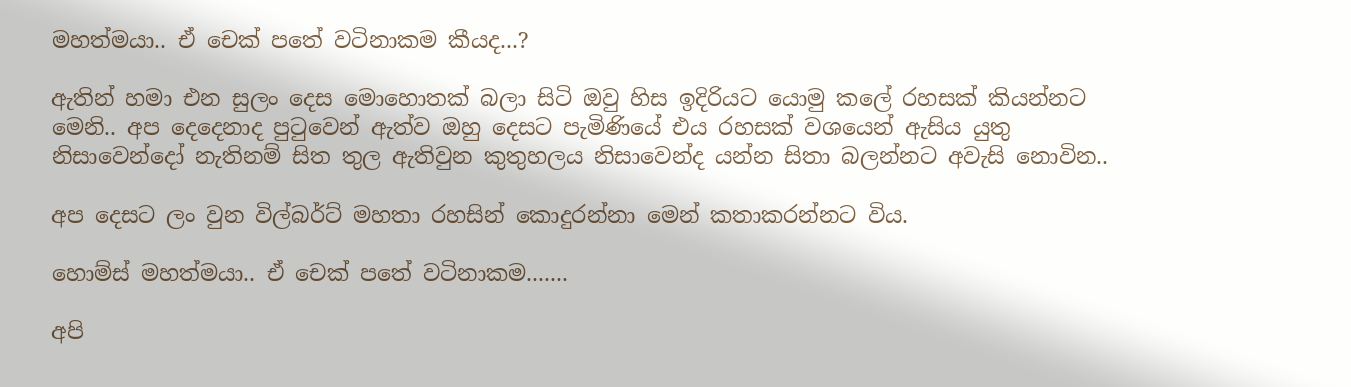මහත්මයා.. ඒ චෙක් පතේ වටිනාකම කීයද...?

ඇතින් හමා එන සුලං දෙස මොහොතක් බලා සිටි ඔවු හිස ඉදිරියට යොමු කලේ රහසක් කියන්නට මෙනි.. අප දෙදෙනාද පුටුවෙන් ඇත්ව ඔහු දෙසට පැමිණියේ එය රහසක් වශයෙන් ඇසිය යුතු නිසාවෙන්දෝ නැතිනම් සිත තුල ඇතිවුන කුතුහලය නිසාවෙන්ද යන්න සිතා බලන්නට අවැසි නොවින..

අප දෙසට ලං වුන විල්බර්ට් මහතා රහසින් කොදුරන්නා මෙන් කතාකරන්නට විය.

හොම්ස් මහත්මයා.. ඒ චෙක් පතේ වටිනාකම.......

අපි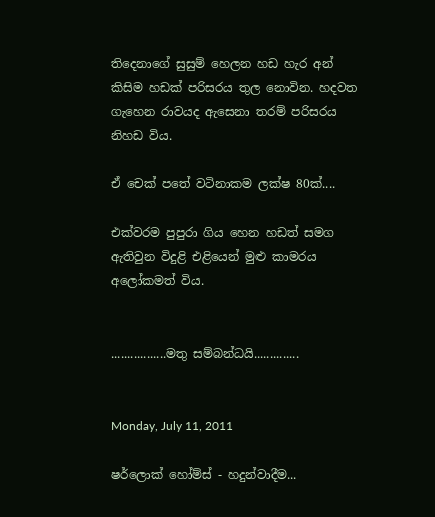තිදෙනාගේ සුසුම් හෙලන හඩ හැර අන් කිසිම හඩක් පරිසරය තුල නොවින. හදවත ගැහෙන රාවයද ඇසෙනා තරම් පරිසරය නිහඩ විය.

ඒ චෙක් පතේ වටිනාකම ලක්ෂ 80ක්....

එක්වරම පුපුරා ගිය හෙන හඩත් සමග ඇතිවුන විදුළි එළියෙන් මුළු කාමරය අලෝකමත් විය.


.................මතු සම්බන්ධයි..............


Monday, July 11, 2011

ෂර්ලොක් හෝම්ස් - හදුන්වාදීම...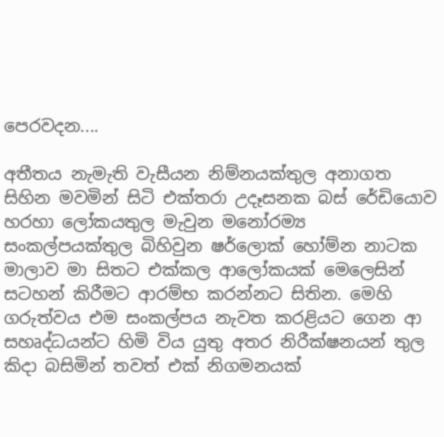පෙරවදන....

අතීතය නැමැති වැසීයන නිම්නයක්තුල අනාගත සිහින මවමින් සිටි එක්තරා උදෑසනක බස් රේඩියොව හරහා ලෝකයතුල මැවුන මනෝරම්‍ය සංකල්පයක්තුල බිහිවුන ‍ෂර්ලොක් හෝම්න නාටක මාලාව මා සිතට එක්කල ආලෝකයක් මෙලෙසින් සටහන් කිරීමට ආරම්භ කරන්නට සිතින. මෙහි ගරුත්වය එම සංකල්පය නැවත කරළියට‍ ගෙන ආ සහෘද්ධයන්ට හිමි විය යුතු අතර නිරීක්ෂනයන් තුල කිදා බසිමින් තවත් එක් නිගමනයක්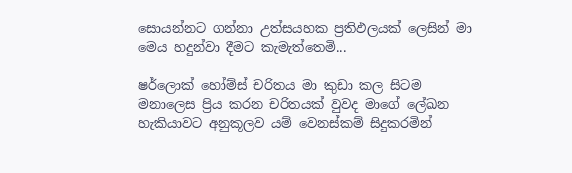සොයන්නට ගන්නා උත්සයහක ප්‍රතිඵලයක් ලෙසින් මා මෙය හදුන්වා දීමට කැමැත්තෙමි...

ෂර්ලොක් හෝම්ස් චරිතය මා කුඩා කල සිටම මනාලෙස ප්‍රිය කරන චරිතයක් වුවද මාගේ ලේඛන හැකියාවට අනුකූලව යම් වෙනස්කම් සිදුකරමින්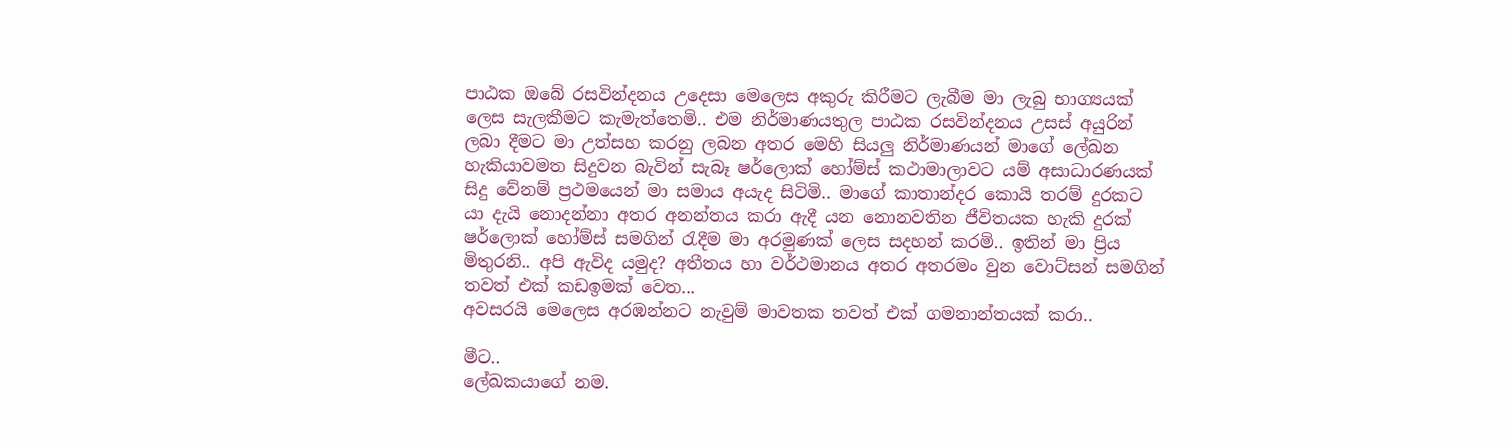පාඨක ඔබේ රසවින්දනය උදෙසා මෙලෙස අකුරු කිරීමට ලැබීම මා ලැබු භාග්‍යයක් ලෙස සැලකීමට කැමැත්තෙමි.. එම නිර්මාණයතුල පාඨක රසවින්දනය උසස් අයුරින් ලබා දීමට මා උත්සහ කරනු ලබන අතර මෙහි සියලු නිර්මාණයන් මාගේ ලේඛන හැකියාවමත සිදුවන බැවින් සැබෑ ෂර්ලොක් හෝම්ස් කථාමාලාවට යම් අසාධාරණයක් සිදු වේනම් ප්‍රථමයෙන් මා සමාය අයැද සිටිමි.. මාගේ කාතාන්දර කොයි තරම් දුරකට‍ යා දැයි නොදන්නා අතර අනන්තය කරා ඇදී යන නොනවතින ජීවිතයක හැකි දුරක් ෂර්ලොක් හෝම්ස් සමගින් රැදීම මා අරමුණක් ලෙස සදහන් කරමි.. ඉතින් මා ප්‍රිය මිතුරනි.. අපි ඇවිද යමුද? අතීතය හා වර්ථමානය අතර අතරමං වුන වොට්සන් සමගින් තවත් එක් කඩඉමක් වෙත...
අවසරයි මෙලෙස අරඹන්නට නැවුම් මාවතක තවත් එක් ගමනාන්තයක් කරා..

මීට..
ලේඛකයාගේ නම.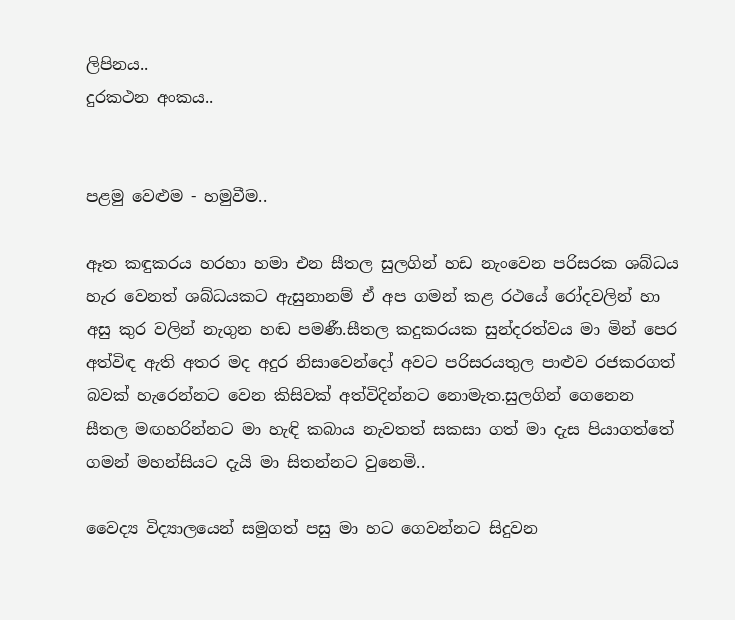ලිපිනය..
දුරකථන අංකය..


පළමු වෙළුම - හමුවීම..

ඈත කඳුකරය හරහා හමා එන සීතල සුලගින් හඩ නැංවෙන පරිසරක ශබ්ධය හැර වෙනත් ශබ්ධයකට ඇසුනානම් ඒ අප ගමන් කළ රථයේ රෝදවලින් හා අසු කුර වලින් නැගුන හඬ පමණී.සීතල කදුකරයක සුන්දරත්වය මා මින් පෙර අත්විඳ ඇති අතර මද අදුර නිසාවෙන්දෝ අවට පරිසරයතුල පාළුව රජකරගත් බවක් හැරෙන්නට වෙන කිසිවක් අත්විදින්නට නොමැත.සුලගින් ‍ගෙනෙන සීතල මඟහරින්නට මා හැඳි කබාය නැවතත් සකසා ගත් මා ‍දැස පියාගත්තේ ගමන් මහන්සියට දැයි මා සිතන්නට වුනෙමි..

වෛද්‍ය විද්‍යා‍ලයෙන් සමුගත් පසු මා හට ගෙවන්නට සිදුවන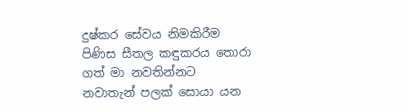දුෂ්කර සේවය නිමකිරීම පිණිස සීතල කඳුකරය තොරා ගත් මා නවතින්නට නවාතැන් ‍පලක් සොයා යන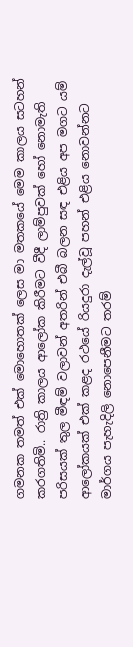ගමනක තමත් එක් මොහොතක් ලෙස මා මතකයේ මෙම කාලය සටහන් කරගතිමි.. රාත්‍රි කාලය ආලෝක කිරීමට වීදී ලාම්පුවක් හෝ නොමැති පරිසයක් තුල මීඳම් වලාවන් අතරින් එබී බලන සඳ එළිය අප මගට යම් ආලෝකයක් එක් කළද රථයේ රියදුරා දැල්වූ පහන් එළිය නොවන්නට මාර්ගය ‍පැහැදිලි නොපෙ‍නීමට තරම්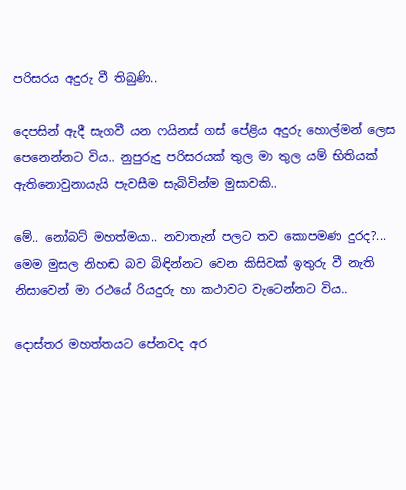පරිසරය අදුරු වී තිබුණි..

දෙපසින් ඇදී සැගවී යන ෆයිනස් ගස් පේළිය අදුරු හොල්මන් ලෙස පෙනෙන්නට විය.. නුපුරුදු පරිසරයක් තුල මා තුල යම් භිතියක් ඇතිනොවුනායැයි පැවසීම සැබිවින්ම මුසාවකි..

මේ.. නෝබට් මහත්මයා.. නවාතැන් පලට තව කොපමණ දුරද?... මෙම මුසල නිහඬ බව බිඳින්නට වෙන කිසිවක් ඉතුරු වී නැති නිසාවෙන් මා රථයේ රියදුරු හා කථාවට වැටෙන්නට විය..

දොස්තර මහත්තයට පේනවද අර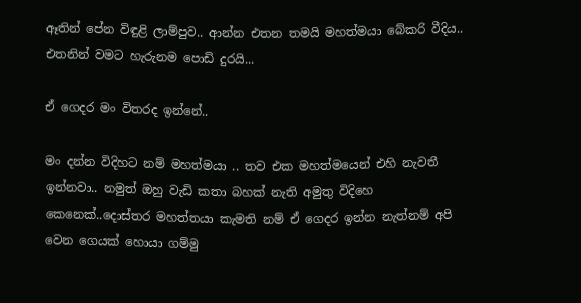ඈතින් පේන විඳුළි ලාම්පුව.. ආන්න එතන තමයි මහත්මයා බේකරි වීදිය.. එතනින් වමට හැරුනම පොඩි දුරයි...

ඒ ගෙදර මං විතරද ඉන්නේ..

මං දන්න විදිහට නම් මහත්මයා .. තව එක මහත්මයෙන් එහි නැවතී ඉන්නවා.. නමුත් ඔහු වැඩි කතා බහක් නැති අමුතු විදිහෙ කෙනෙක්..දොස්තර මහත්තයා කැමති නම් ඒ ගෙදර ඉන්න නැත්නම් අපි වෙන ගෙයක් හොයා ගම්මු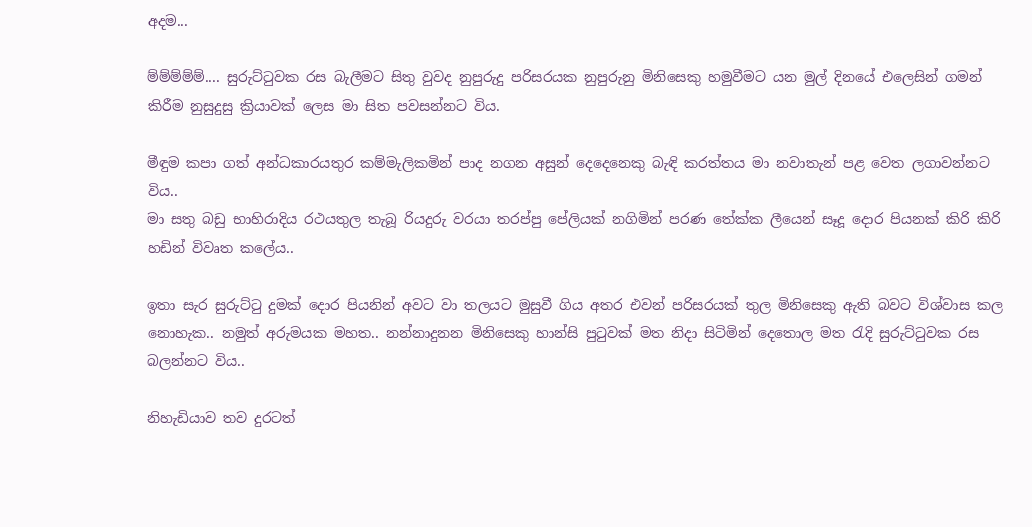අදම...

ම්ම්ම්ම්ම්.... සුරුට්ටුවක රස බැලීමට සිතු වුවද නුපුරුදු පරිසරයක නුපුරුනු මිනිසෙකු හමුවීමට යන මුල් දිනයේ එලෙසින් ගමන් කිරීම නුසුදුසු ක්‍රියාවක් ලෙස මා සිත පවසන්නට විය.

මීඳුම කපා ගත් අන්ධකාරයතුර කම්මැලිකමින් පාද නගන අසුන් දෙදෙනෙකු බැඳි කරත්තය මා නවාතැන් පළ වෙත ලගාවන්නට විය..
මා සතු බඩු භාහිරාදිය රථයතුල තැබූ රියදුරු වරයා තරප්පු පේලියක් නගිමින් පරණ තේක්ක ලීයෙන් සෑදූ දොර පියනක් කිරි කිරි හඩින් විවෘත ‍කලේය..

ඉතා සැර සුරුට්ටු දුමක් දොර පියනින් අවට වා තලයට මුසුවී ගිය අතර එවන් පරිසරයක් තුල මිනිසෙකු ඇති බවට විශ්වාස කල නොහැක.. නමුත් අරුමයක මහත.. නන්නාදුනන මිනිසෙකු හාන්සි පුටුවක් මත නිදා සිටිමින් දෙතොල මත රැදි සුරුට්ටුවක රස බලන්නට විය..

නිහැඩියාව තව දුරටත්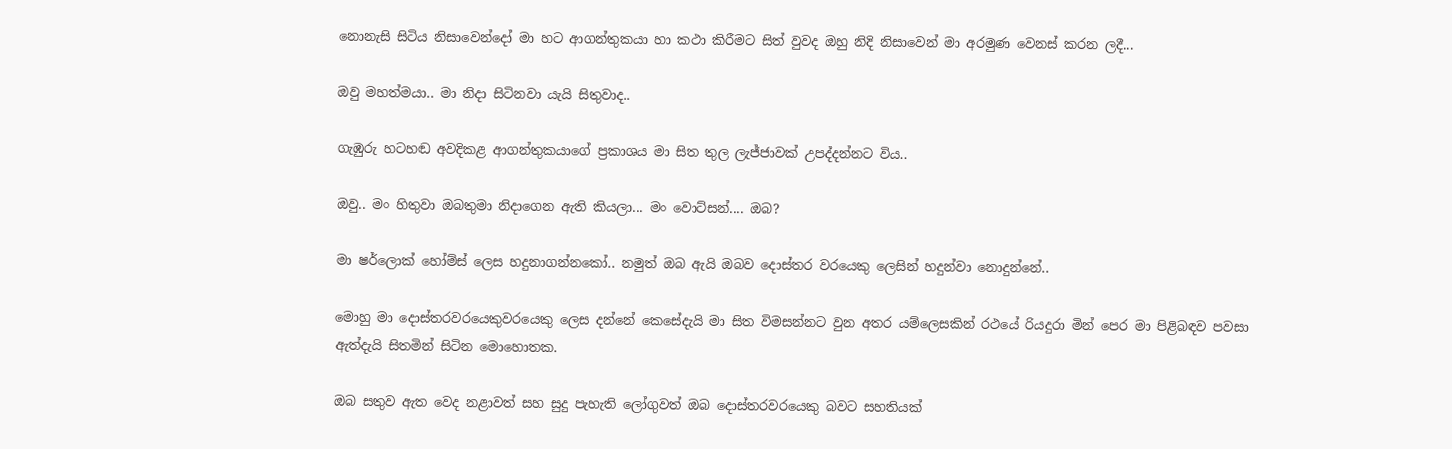නොනැසි සිටිය නිසාවෙන්දෝ මා හට ආගන්තුකයා හා කථා කිරීමට සිත් වුවද ඔහු නිදි නිසාවෙන් මා අරමුණ වෙනස් කරන ලදී...

ඔවු මහත්මයා.. මා නිදා සිටිනවා යැයි සිතුවාද..

ගැඹුරු හටහඬ අවදිකළ ආගන්තුකයාගේ ප්‍රකාශය මා සිත තුල ලැජ්ජාවක් උපද්දන්නට විය..

ඔවු.. මං හිතුවා ඔබතුමා නිදාගෙන ඇති කියලා... මං වොට්සන්.... ඔබ?

මා ෂර්ලොක් හෝම්ස් ලෙස හදුනාගන්නකෝ.. නමුත් ඔබ ඇයි ඔබව දොස්තර වරයෙකු ලෙසින් හදුන්වා නොදුන්නේ..

මොහු මා දොස්තරවරයෙකුවරයෙකු ලෙස දන්නේ කෙසේදැයි මා සිත විමසන්නට වුන අතර යම්ලෙසකින් රථයේ රියදුරා මින් පෙර මා පිළිබඳව පවසා ඇත්දැයි සිතමින් සිටින මොහොතක.

ඔබ සතුව ඇත‍ වෙද නළාවත් සහ සුදු පැහැති ලෝගුවත් ඔබ දොස්තරවරයෙකු බවට සහතියක්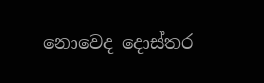නොවෙද දොස්තර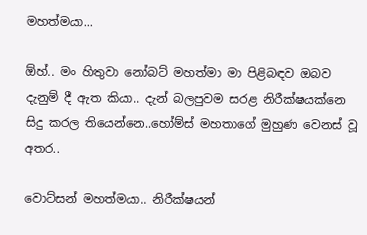මහත්මයා...

ඕහ්.. මං හිතුවා නෝබට් මහත්මා මා පිළිබඳව ඔබව දැනුම් දී ඇත කියා.. දැන් බලපුවම සරළ නිරීක්ෂයක්නෙ සිදු කරල තියෙන්නෙ..හෝම්ස් මහතාගේ මුහුණ වෙනස් වූ අතර..

වොට්සන් මහත්මයා.. නිරීක්ෂයන්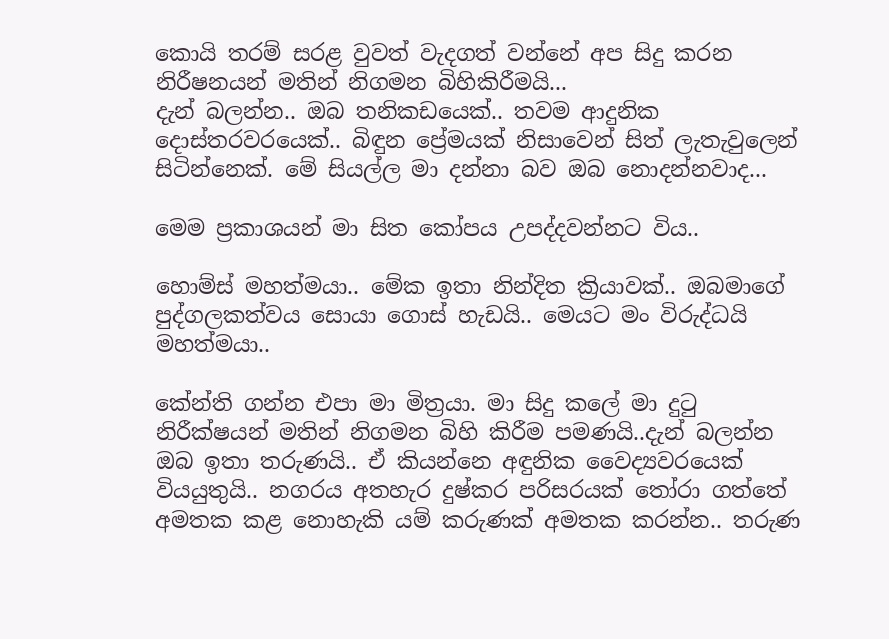කොයි තරම් සරළ වුවත් වැදගත් වන්නේ අප සිදු කරන නිරීෂනයන් මතින් නිගමන බිහිකිරීමයි...
දැන් බලන්න.. ඔබ තනිකඩයෙක්.. තවම ආදුනික දොස්තරවරයෙක්.. බිඳුන ‍ප්‍රේමයක් නිසාවෙන් සිත් ලැතැවුලෙන් සිටින්නෙක්. මේ සියල්ල මා දන්නා බව ඔබ නොදන්නවාද...

මෙම ප්‍රකාශයන් මා සිත කෝපය උපද්දවන්නට විය..

හොම්ස් මහත්මයා.. මේක ඉතා නින්දිත ක්‍රියාවක්.. ඔබමාගේ පුද්ගලකත්වය සොයා ගොස් හැඩයි.. මෙයට මං විරුද්ධයි මහත්මයා..

කේන්ති ගන්න එපා මා මිත්‍රයා. මා සිදු කලේ මා දුටු නිරීක්ෂයන් මතින් නිගමන බිහි කිරීම පමණයි..දැන් බලන්න ඔබ ඉතා තරුණයි.. ඒ කියන්නෙ අඳුනික වෛද්‍යවරයෙක් වියයුතුයි.. නගරය අතහැර දුෂ්කර පරිසරයක් තෝරා ගත්තේ අමතක කළ නොහැකි යම් කරුණක් අමතක කරන්න.. තරුණ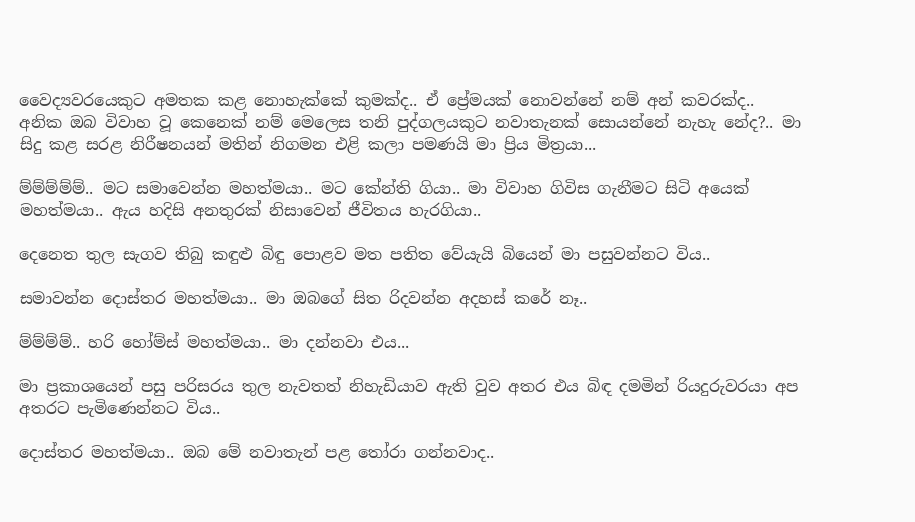වෛද්‍යවරයෙකුට අමතක ‍කළ නොහැක්කේ කුමක්ද.. ඒ ප්‍රේමයක් නොවන්නේ නම් අන් කවරක්ද.. අනික ඔබ විවාහ වූ කෙනෙක් නම් මෙලෙස තනි පුද්ගලයකුට නවාතැනක් සොයන්නේ නැහැ නේද?.. මා සිදු කළ සරළ නිරීෂනයන් මතින් නිගමන එළි කලා පමණයි මා ප්‍රිය මිත්‍රයා...

ම්ම්ම්ම්ම්.. මට සමාවෙන්න මහත්මයා.. මට කේන්ති ගියා.. මා විවාහ ගිවිස ගැනීමට සිටි අයෙක් මහත්මයා.. ඇය හදිසි අනතුරක් නිසාවෙන් ජීවිතය හැරගියා..

දෙනෙත තුල සැගව තිබු කඳුළු බිඳු පොළව මත පතිත වේයැයි බියෙන් මා පසුවන්නට විය..

සමාවන්න දොස්තර මහත්මයා.. මා ඔබගේ සිත රිදවන්න අදහස් කරේ නෑ..

ම්ම්ම්ම්.. හරි හෝම්ස් මහත්මයා.. මා දන්නවා එය...

මා ප්‍රකාශයෙන් පසු පරිසරය තුල නැවතත් නිහැඩියාව ඇති වුව අතර එය බිඳ දමමින් රියදුරුවරයා අප අතරට පැමිණෙන්නට විය..

දොස්තර මහත්මයා.. ඔබ මේ නවාතැන් පළ තෝරා ගන්නවාද..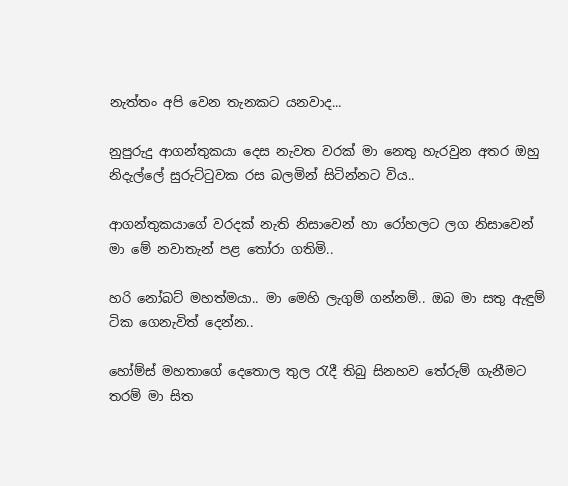නැත්තං අපි වෙන තැනකට යනවාද...

නුපුරුදු ආගන්තුකයා දෙස නැවත වරක් මා නෙතු හැරවුන අතර ඔහු නිදැල්ලේ සුරුට්ටුවක රස බලමින් සිටින්නට විය..

ආගන්තුකයාගේ වරදක් නැති නිසාවෙන් හා රෝහලට ලග නිසාවෙන් මා මේ නවාතැන් පළ තෝරා ගතිමි..

හරි නෝබට් මහත්මයා.. මා මෙහි ලැගුම් ගන්නම්.. ඔබ මා සතු ඇඳුම් ටික ගෙනැවිත් දෙන්න..

හෝම්ස් මහතාගේ දෙතොල තුල රැදී තිබු සිනහව තේරුම් ගැනීමට තරම් මා සිත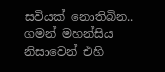සවියක් නොතිබින.. ගමන් මහන්සිය නිසාවෙන් එහි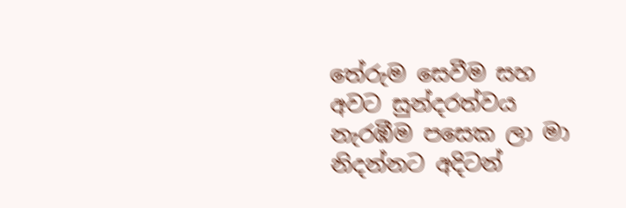තේරුම සෙවීම සහ අවට සුන්දරත්වය නැරඹීම පසෙක ලා මා නිදන්නට අදිටන්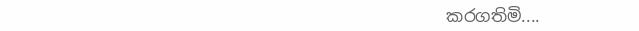කරගතිමි....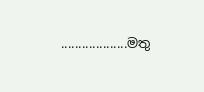...................මතු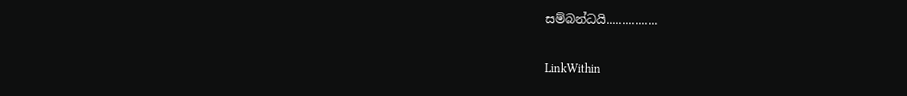සම්බන්ධයි................

LinkWithin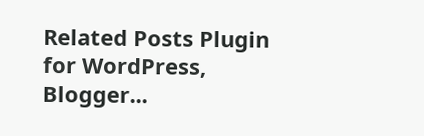Related Posts Plugin for WordPress, Blogger...